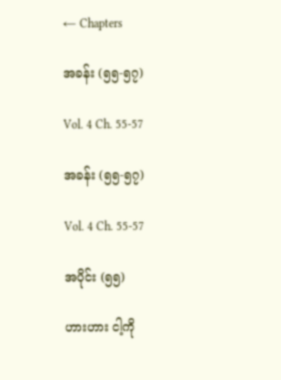← Chapters

အခန်း (၅၅-၅၇)

Vol. 4 Ch. 55-57

အခန်း (၅၅-၅၇)

Vol. 4 Ch. 55-57

အပိုင်း (၅၅)

ဟားဟား ငါ့ကို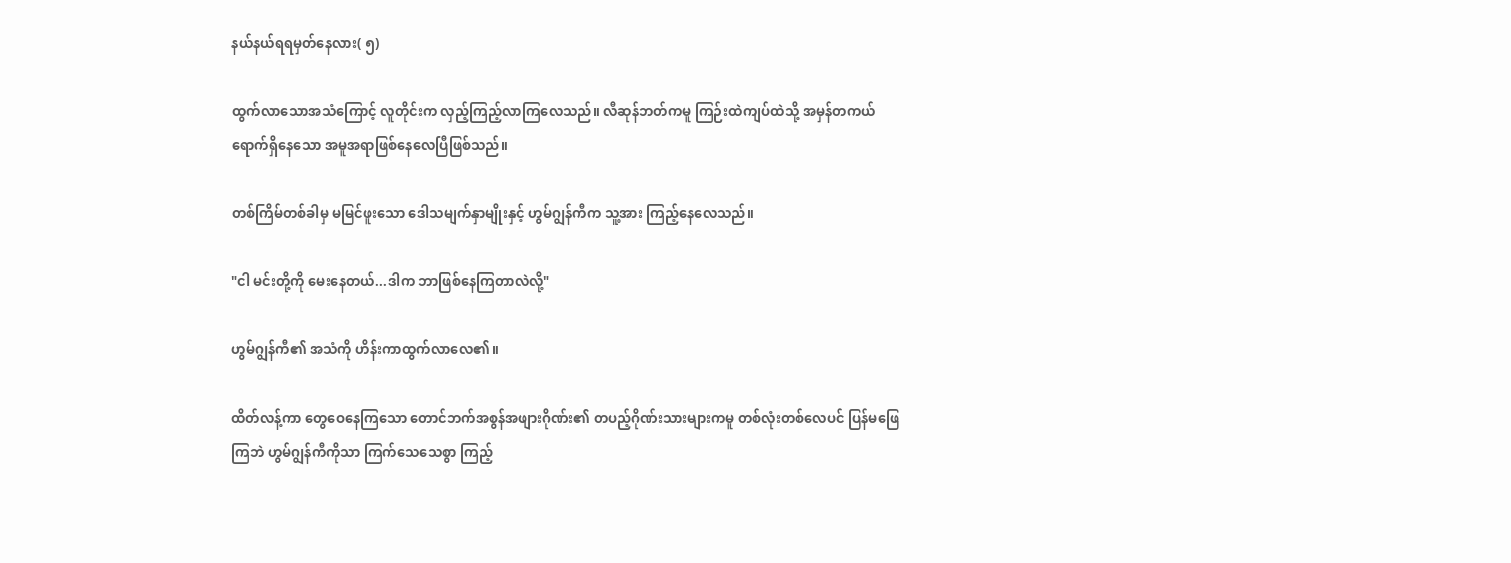နယ်နယ်ရရမှတ်နေလား( ၅)

ထွက်လာသောအသံကြောင့် လူတိုင်းက လှည့်ကြည့်လာကြလေသည်။ လီဆုန်ဘတ်ကမူ ကြဉ်းထဲကျပ်ထဲသို့ အမှန်တကယ်ရောက်ရှိနေသော အမူအရာဖြစ်နေလေပြီဖြစ်သည်။

တစ်ကြိမ်တစ်ခါမှ မမြင်ဖူးသော ဒေါသမျက်နှာမျိုးနှင့် ဟွမ်ဂျွန်ကီက သူ့အား ကြည့်နေလေသည်။

"ငါ မင်းတို့ကို မေးနေတယ်...ဒါက ဘာဖြစ်နေကြတာလဲလို့"

ဟွမ်ဂျွန်ကီ၏ အသံကို ဟိန်းကာထွက်လာလေ၏။

ထိတ်လန့်ကာ တွေဝေနေကြသော တောင်ဘက်အစွန်အဖျားဂိုဏ်း၏ တပည့်ဂိုဏ်းသားများကမူ တစ်လုံးတစ်လေပင် ပြန်မဖြေကြဘဲ ဟွမ်ဂျွန်ကီကိုသာ ကြက်သေသေစွာ ကြည့်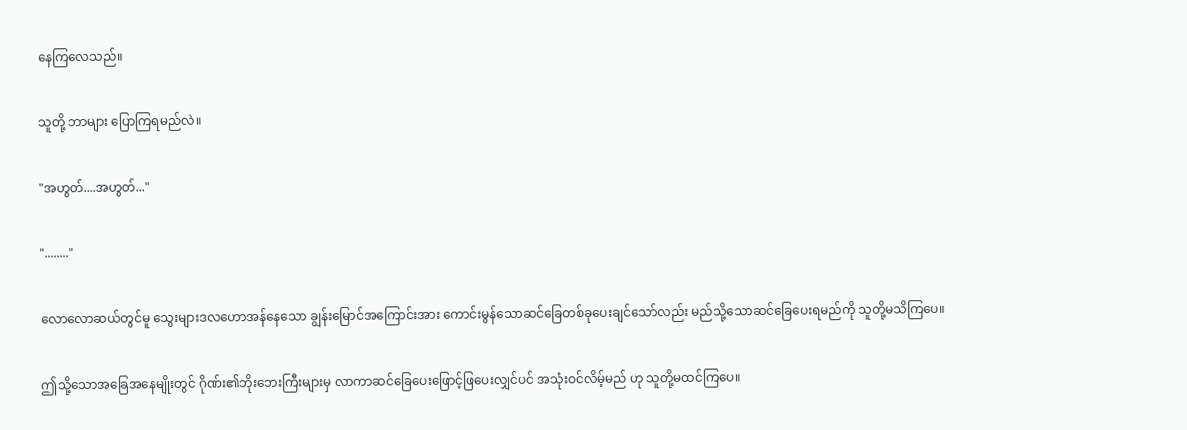နေကြလေသည်။

သူတို့ ဘာများ ပြောကြရမည်လဲ။

"အဟွတ်....အဟွတ်..."

"........"

လောလောဆယ်တွင်မူ သွေးများဒလဟောအန်နေသော ချွန်းမြောင်အကြောင်းအား ကောင်းမွန်သောဆင်ခြေတစ်ခုပေးချင်သော်လည်း မည်သို့သောဆင်ခြေပေးရမည်ကို သူတို့မသိကြပေ။

ဤသို့သောအခြေအနေမျိုးတွင် ဂိုဏ်း၏ဘိုးဘေးကြီးများမှ လာကာဆင်ခြေပေးဖြောင့်ဖြပေးလျှင်ပင် အသုံးဝင်လိမ့်မည် ဟု သူတို့မထင်ကြပေ။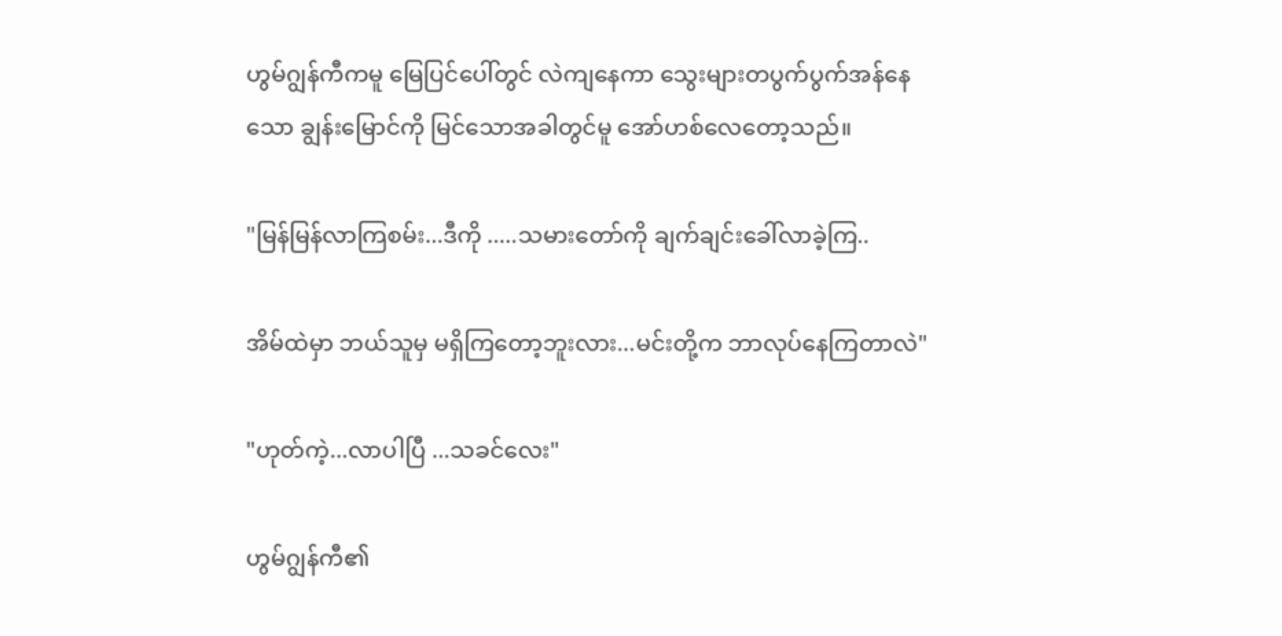ဟွမ်ဂျွန်ကီကမူ မြေပြင်ပေါ်တွင် လဲကျနေကာ သွေးများတပွက်ပွက်အန်နေသော ချွန်းမြောင်ကို မြင်သောအခါတွင်မူ အော်ဟစ်လေတော့သည်။

"မြန်မြန်လာကြစမ်း...ဒီကို .....သမားတော်ကို ချက်ချင်းခေါ်လာခဲ့ကြ..

အိမ်ထဲမှာ ဘယ်သူမှ မရှိကြတော့ဘူးလား...မင်းတို့က ဘာလုပ်နေကြတာလဲ"

"ဟုတ်ကဲ့...လာပါပြီ ...သခင်လေး"

ဟွမ်ဂျွန်ကီ၏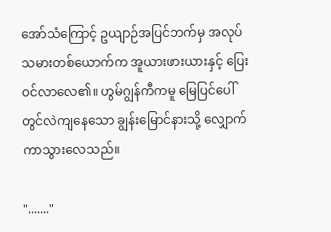အော်သံကြောင့် ဥယျာဉ်အပြင်ဘက်မှ အလုပ်သမားတစ်ယောက်က အူယားဖားယားနှင့် ပြေးဝင်လာလေ၏။ ဟွမ်ဂျွန်ကီကမူ မြေပြင်ပေါ်တွင်လဲကျနေသော ချွန်းမြောင်နားသို့ လျှောက်ကာသွားလေသည်။

"......."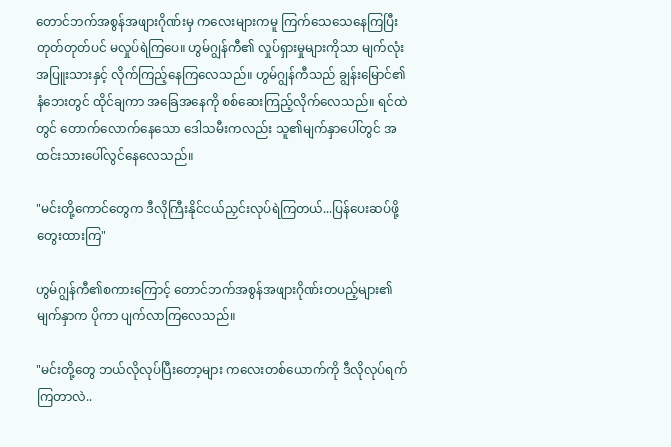တောင်ဘက်အစွန်အဖျားဂိုဏ်းမှ ကလေးများကမူ ကြက်သေသေနေကြပြီး တုတ်တုတ်ပင် မလှုပ်ရဲကြပေ။ ဟွမ်ဂျွန်ကီ၏ လှုပ်ရှားမှုများကိုသာ မျက်လုံးအပြူးသားနှင့် လိုက်ကြည့်နေကြလေသည်။ ဟွမ်ဂျွန်ကီသည် ချွန်းမြောင်၏နံဘေးတွင် ထိုင်ချကာ အခြေအနေကို စစ်ဆေးကြည့်လိုက်လေသည်။ ရင်ထဲတွင် တောက်လောက်နေသော ဒေါသမီးကလည်း သူ၏မျက်နှာပေါ်တွင် အထင်းသားပေါ်လွင်နေလေသည်။

"မင်းတို့ကောင်တွေက ဒီလိုကြီးနိုင်ငယ်ညှင်းလုပ်ရဲကြတယ်...ပြန်ပေးဆပ်ဖို့ တွေးထားကြ"

ဟွမ်ဂျွန်ကီ၏စကားကြောင့် တောင်ဘက်အစွန်အဖျားဂိုဏ်းတပည့်များ၏မျက်နှာက ပိုကာ ပျက်လာကြလေသည်။

"မင်းတို့တွေ ဘယ်လိုလုပ်ပြီးတော့များ ကလေးတစ်ယောက်ကို ဒီလိုလုပ်ရက်ကြတာလဲ..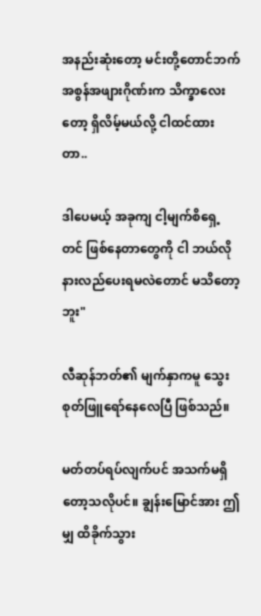အနည်းဆုံးတော့ မင်းတို့တောင်ဘက်အစွန်အဖျားဂိုဏ်းက သိက္ခာလေးတော့ ရှိလိမ့်မယ်လို့ ငါထင်ထားတာ..

ဒါပေမယ့် အခုကျ ငါ့မျက်စိရှေ့တင် ဖြစ်နေတာတွေကို ငါ ဘယ်လိုနားလည်ပေးရမလဲတောင် မသိတော့ဘူး"

လီဆုန်ဘတ်၏ မျက်နှာကမူ သွေးစုတ်ဖြူရော်နေလေပြီ ဖြစ်သည်။

မတ်တပ်ရပ်လျက်ပင် အသက်မရှိတော့သလိုပင်။ ချွန်းမြောင်အား ဤမျှ ထိခိုက်သွား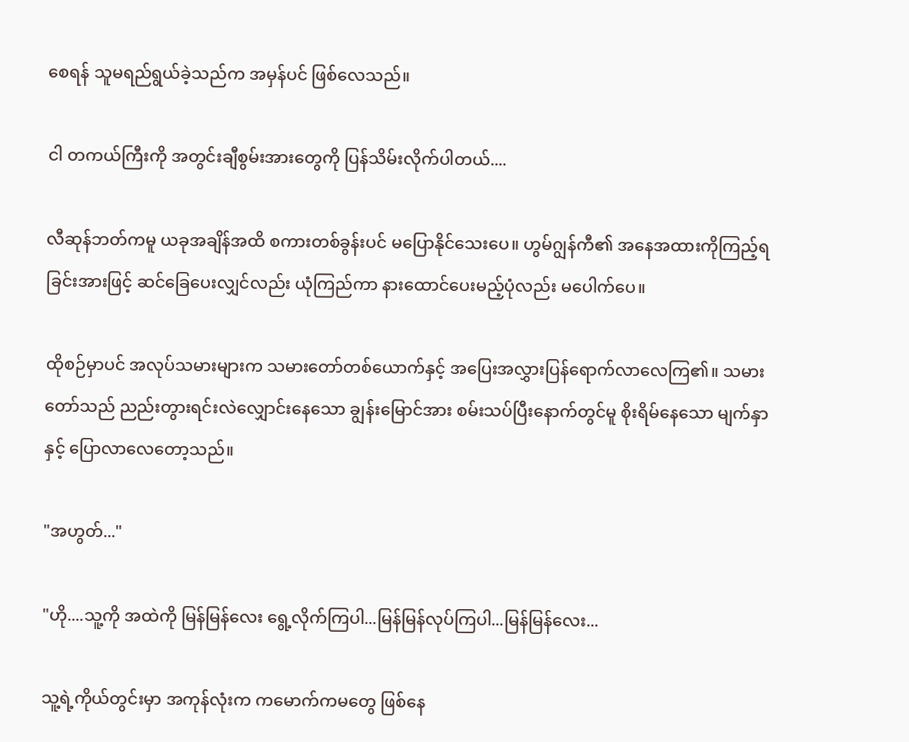စေရန် သူမရည်ရွယ်ခဲ့သည်က အမှန်ပင် ဖြစ်လေသည်။

ငါ တကယ်ကြီးကို အတွင်းချီစွမ်းအားတွေကို ပြန်သိမ်းလိုက်ပါတယ်....

လီဆုန်ဘတ်ကမူ ယခုအချိန်အထိ စကားတစ်ခွန်းပင် မပြောနိုင်သေးပေ။ ဟွမ်ဂျွန်ကီ၏ အနေအထားကိုကြည့်ရခြင်းအားဖြင့် ဆင်ခြေပေးလျှင်လည်း ယုံကြည်ကာ နားထောင်ပေးမည့်ပုံလည်း မပေါက်ပေ။

ထိုစဉ်မှာပင် အလုပ်သမားများက သမားတော်တစ်ယောက်နှင့် အပြေးအလွှားပြန်ရောက်လာလေကြ၏။ သမားတော်သည် ညည်းတွားရင်းလဲလျှောင်းနေသော ချွန်းမြောင်အား စမ်းသပ်ပြီးနောက်တွင်မူ စိုးရိမ်နေသော မျက်နှာနှင့် ပြောလာလေတော့သည်။

"အဟွတ်..."

"ဟို....သူ့ကို အထဲကို မြန်မြန်လေး ရွေ့လိုက်ကြပါ...မြန်မြန်လုပ်ကြပါ...မြန်မြန်လေး...

သူ့ရဲ့ကိုယ်တွင်းမှာ အကုန်လုံးက ကမောက်ကမတွေ ဖြစ်နေ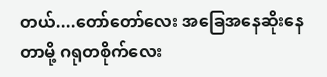တယ်....တော်တော်လေး အခြေအနေဆိုးနေတာမို့ ဂရုတစိုက်လေး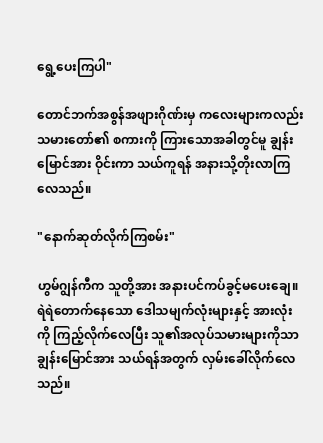ရွေ့ပေးကြပါ"

တောင်ဘက်အစွန်အဖျားဂိုဏ်းမှ ကလေးများကလည်း သမားတော်၏ စကားကို ကြားသောအခါတွင်မူ ချွန်းမြောင်အား ဝိုင်းကာ သယ်ကူရန် အနားသို့တိုးလာကြလေသည်။

"နောက်ဆုတ်လိုက်ကြစမ်း"

ဟွမ်ဂျွန်ကီက သူတို့အား အနားပင်ကပ်ခွင့်မပေးချေ။ ရဲရဲတောက်နေသော ဒေါသမျက်လုံးများနှင့် အားလုံးကို ကြည့်လိုက်လေပြီး သူ၏အလုပ်သမားများကိုသာ ချွန်းမြောင်အား သယ်ရန်အတွက် လှမ်းခေါ်လိုက်လေသည်။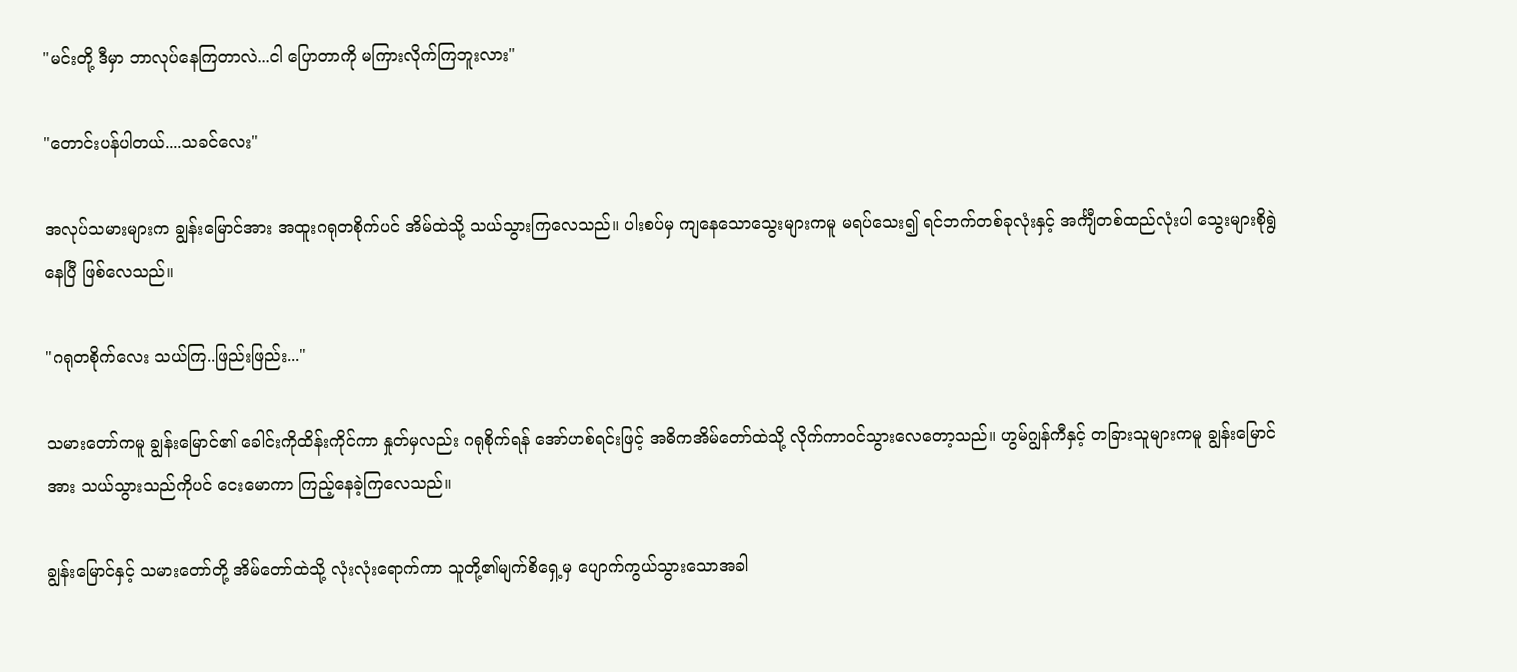"မင်းတို့ ဒီမှာ ဘာလုပ်နေကြတာလဲ...ငါ ပြောတာကို မကြားလိုက်ကြဘူးလား"

"တောင်းပန်ပါတယ်....သခင်လေး"

အလုပ်သမားများက ချွန်းမြောင်အား အထူးဂရုတစိုက်ပင် အိမ်ထဲသို့ သယ်သွားကြလေသည်။ ပါးစပ်မှ ကျနေသောသွေးများကမူ မရပ်သေး၍ ရင်ဘက်တစ်ခုလုံးနှင့် အင်္ကျီတစ်ထည်လုံးပါ သွေးများစိုရွဲနေပြီ ဖြစ်လေသည်။

"ဂရုတစိုက်လေး သယ်ကြ..ဖြည်းဖြည်း..."

သမားတော်ကမူ ချွန်းမြောင်၏ ခေါင်းကိုထိန်းကိုင်ကာ နှုတ်မှလည်း ဂရုစိုက်ရန် အော်ဟစ်ရင်းဖြင့် အဓိကအိမ်တော်ထဲသို့ လိုက်ကာဝင်သွားလေတော့သည်။ ဟွမ်ဂျွန်ကီနှင့် တခြားသူများကမူ ချွန်းမြောင်အား သယ်သွားသည်ကိုပင် ငေးမောကာ ကြည့်နေခဲ့ကြလေသည်။

ချွန်းမြောင်နှင့် သမားတော်တို့ အိမ်တော်ထဲသို့ လုံးလုံးရောက်ကာ သူတို့၏မျက်စိရှေ့မှ ပျောက်ကွယ်သွားသောအခါ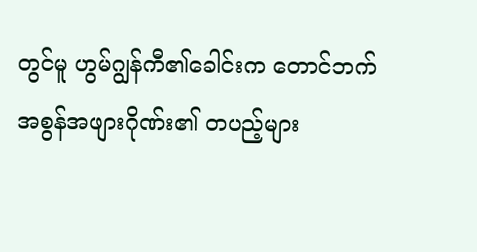တွင်မူ ဟွမ်ဂျွန်ကီ၏ခေါင်းက တောင်ဘက်အစွန်အဖျားဂိုဏ်း၏ တပည့်များ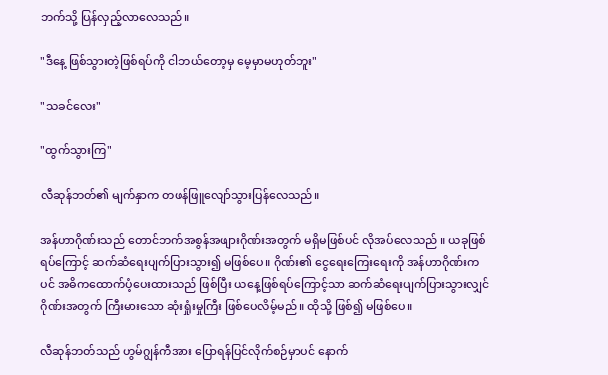ဘက်သို့ ပြန်လှည့်လာလေသည်။

"ဒီနေ့ ဖြစ်သွားတဲ့ဖြစ်ရပ်ကို ငါဘယ်တော့မှ မေ့မှာမဟုတ်ဘူး"

"သခင်လေး"

"ထွက်သွားကြ"

လီဆုန်ဘတ်၏ မျက်နှာက တဖန်ဖြူလျော်သွားပြန်လေသည်။

အန်ဟာဂိုဏ်းသည် တောင်ဘက်အစွန်အဖျားဂိုဏ်းအတွက် မရှိမဖြစ်ပင် လိုအပ်လေသည် ။ ယခုဖြစ်ရပ်ကြောင့် ဆက်ဆံရေးပျက်ပြားသွား၍ မဖြစ်ပေ။ ဂိုဏ်း၏ ငွေရေးကြေးရေးကို အန်ဟာဂိုဏ်းကပင် အဓိကထောက်ပံ့ပေးထားသည် ဖြစ်ပြီး ယနေ့ဖြစ်ရပ်ကြောင့်သာ ဆက်ဆံရေးပျက်ပြားသွားလျှင် ဂိုဏ်းအတွက် ကြီးမားသော ဆုံးရှုံးမှုကြီး ဖြစ်ပေလိမ့်မည်။ ထိုသို့ ဖြစ်၍ မဖြစ်ပေ။

လီဆုန်ဘတ်သည် ဟွမ်ဂျွန်ကီအား ပြောရန်ပြင်လိုက်စဉ်မှာပင် နောက်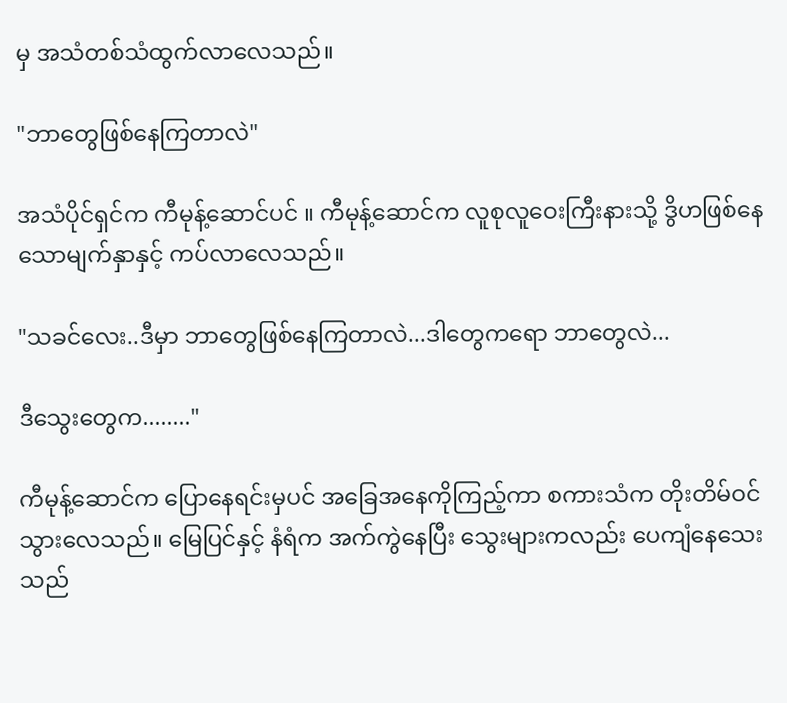မှ အသံတစ်သံထွက်လာလေသည်။

"ဘာတွေဖြစ်နေကြတာလဲ"

အသံပိုင်ရှင်က ကီမုန့်ဆောင်ပင် ။ ကီမုန့်ဆောင်က လူစုလူဝေးကြီးနားသို့ ဒွိဟဖြစ်နေသောမျက်နှာနှင့် ကပ်လာလေသည်။

"သခင်လေး..ဒီမှာ ဘာတွေဖြစ်နေကြတာလဲ...ဒါတွေကရော ဘာတွေလဲ...

ဒီသွေးတွေက........"

ကီမုန့်ဆောင်က ပြောနေရင်းမှပင် အခြေအနေကိုကြည့်ကာ စကားသံက တိုးတိမ်ဝင်သွားလေသည်။ မြေပြင်နှင့် နံရံက အက်ကွဲနေပြီး သွေးများကလည်း ပေကျံနေသေးသည်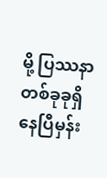မို့ ပြဿနာတစ်ခုခုရှိနေပြီမှန်း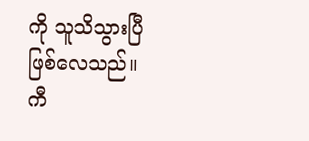ကို သူသိသွားပြီဖြစ်လေသည်။ ကီ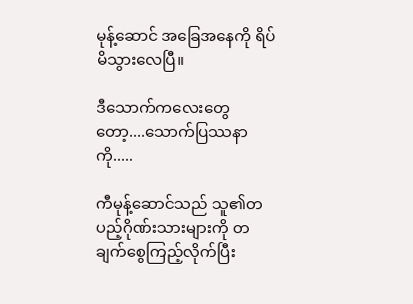မုန့်ဆောင် အခြေအနေကို ရိပ်မိသွားလေပြီ။

ဒီသောက်ကလေးတွေတော့....သောက်ပြဿနာကို.....

ကီမုန့်ဆောင်သည် သူ၏တပည့်ဂိုဏ်းသားများကို တချက်စွေကြည့်လိုက်ပြီး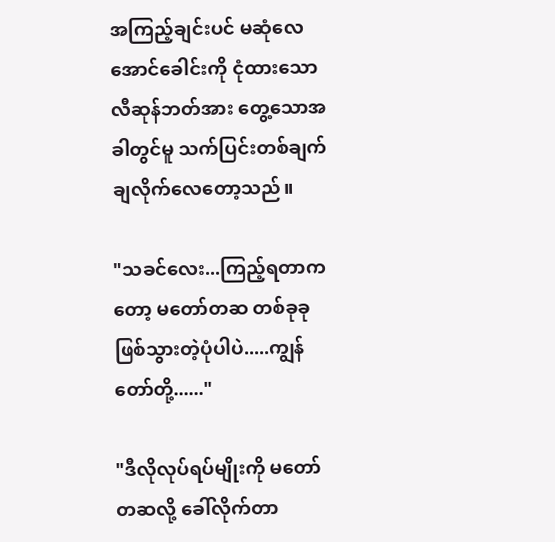အကြည့်ချင်းပင် မဆုံလေအောင်ခေါင်းကို ငုံထားသော လီဆုန်ဘတ်အား တွေ့သောအခါတွင်မူ သက်ပြင်းတစ်ချက်ချလိုက်လေတော့သည်။

"သခင်လေး...ကြည့်ရတာကတော့ မတော်တဆ တစ်ခုခုဖြစ်သွားတဲ့ပုံပါပဲ.....ကျွန်တော်တို့......"

"ဒီလိုလုပ်ရပ်မျိုးကို မတော်တဆလို့ ခေါ်လိုက်တာ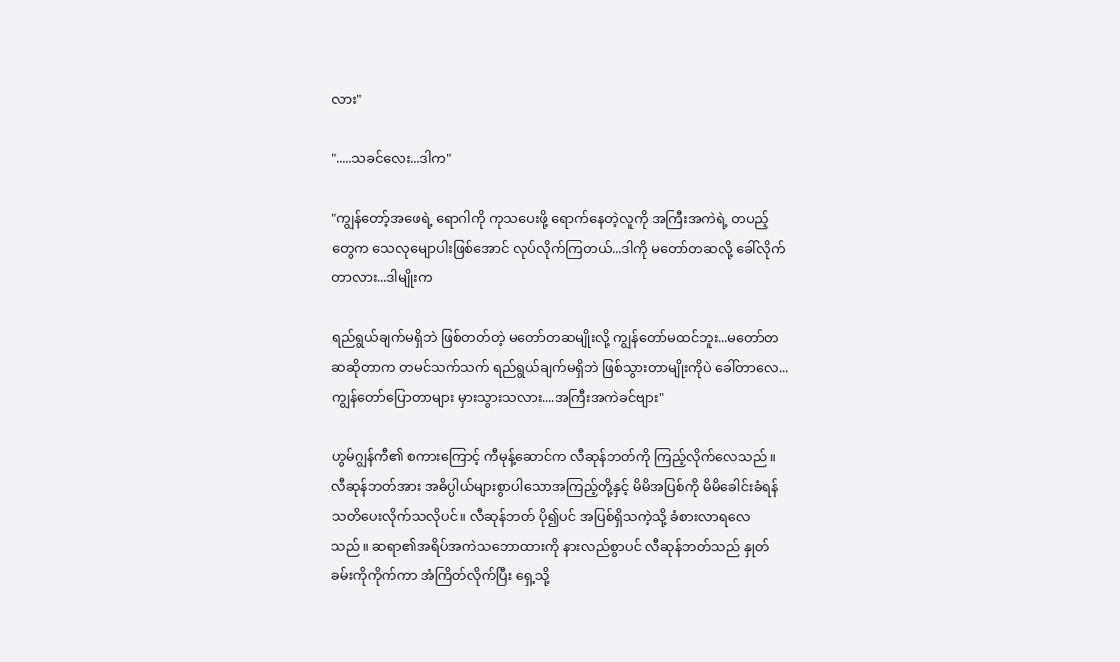လား"

".....သခင်လေး...ဒါက"

"ကျွန်တော့်အဖေရဲ့ ရောဂါကို ကုသပေးဖို့ ရောက်နေတဲ့လူကို အကြီးအကဲရဲ့ တပည့်တွေက သေလုမျောပါးဖြစ်အောင် လုပ်လိုက်ကြတယ်...ဒါကို မတော်တဆလို့ ခေါ်လိုက်တာလား...ဒါမျိုးက

ရည်ရွယ်ချက်မရှိဘဲ ဖြစ်တတ်တဲ့ မတော်တဆမျိုးလို့ ကျွန်တော်မထင်ဘူး...မတော်တဆဆိုတာက တမင်သက်သက် ရည်ရွယ်ချက်မရှိဘဲ ဖြစ်သွားတာမျိုးကိုပဲ ခေါ်တာလေ...ကျွန်တော်ပြောတာများ မှားသွားသလား....အကြီးအကဲခင်‌ဗျား"

ဟွမ်ဂျွန်ကီ၏ စကားကြောင့် ကီမုန့်ဆောင်က လီဆုန်ဘတ်ကို ကြည့်လိုက်လေသည်။ လီဆုန်ဘတ်အား အဓိပ္ပါယ်များစွာပါသောအကြည့်တို့နှင့် မိမိအပြစ်ကို မိမိခေါင်းခံရန် သတိပေးလိုက်သလိုပင်။ လီဆုန်ဘတ် ပို၍ပင် အပြစ်ရှိသကဲ့သို့ ခံစားလာရလေသည်။ ဆရာ၏အရိပ်အကဲသဘောထားကို နားလည်စွာပင် လီဆုန်ဘတ်သည် နှုတ်ခမ်းကိုကိုက်ကာ အံကြိတ်လိုက်ပြီး ရှေ့သို့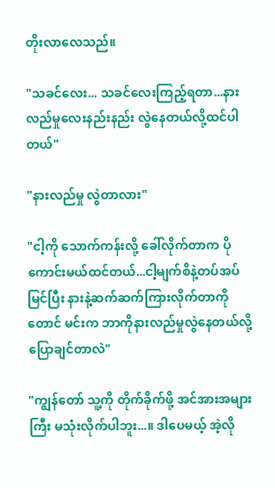တိုးလာလေသည်။

"သခင်လေး... သခင်လေးကြည့်ရတာ...နားလည်မှုလေးနည်းနည်း လွဲနေတယ်လို့ထင်ပါတယ်"

"နားလည်မှု လွဲတာလား"

"ငါ့ကို သောက်ကန်းလို့ ခေါ်လိုက်တာက ပိုကောင်းမယ်ထင်တယ်...ငါ့မျက်စိနဲ့တပ်အပ်မြင်ပြီး နားနဲ့ဆက်ဆက်ကြားလိုက်တာကိုတောင် မင်းက ဘာကိုနားလည်မှုလွဲနေတယ်လို့ ပြောချင်တာလဲ"

"ကျွန်တော် သူ့ကို တိုက်ခိုက်ဖို့ အင်အားအများကြီး မသုံးလိုက်ပါဘူး...။ ဒါပေမယ့် အဲ့လို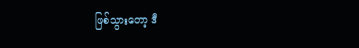ဖြစ်သွားတော့ ဒီ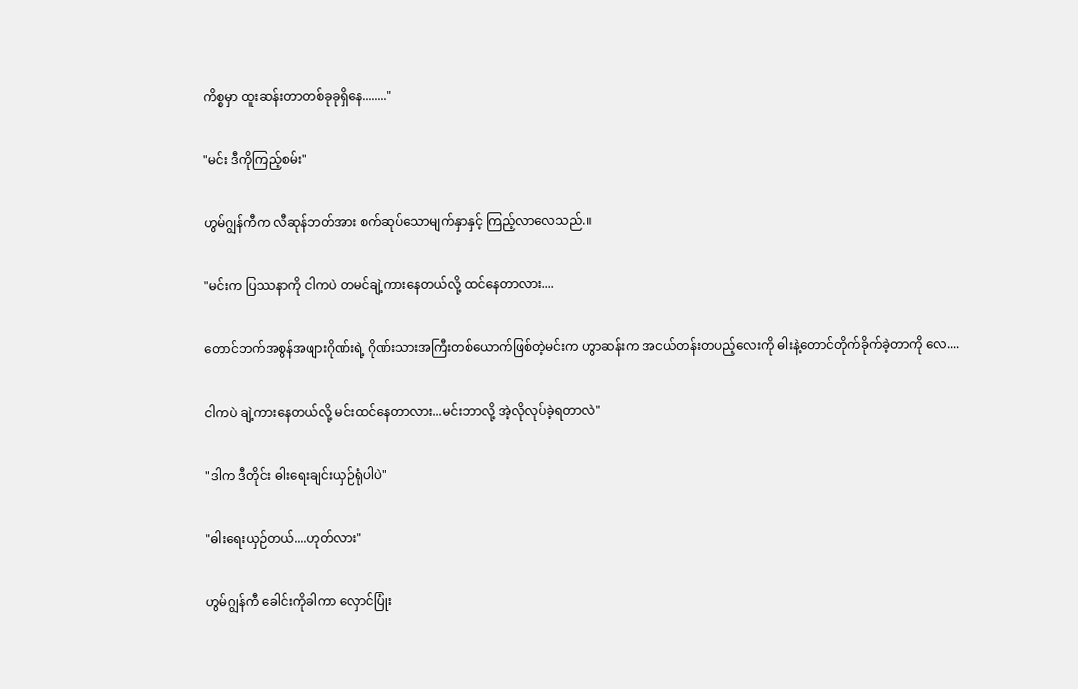ကိစ္စမှာ ထူးဆန်းတာတစ်ခုခုရှိနေ........"

"မင်း ဒီကိုကြည့်စမ်း"

ဟွမ်ဂျွန်ကီက လီဆုန်ဘတ်အား စက်ဆုပ်သောမျက်နှာနှင့် ကြည့်လာလေသည်.။

"မင်းက ပြဿနာကို ငါကပဲ တမင်ချဲ့ကားနေတယ်လို့ ထင်နေတာလား....

တောင်ဘက်အစွန်အဖျားဂိုဏ်းရဲ့ ဂိုဏ်းသားအကြီးတစ်ယောက်ဖြစ်တဲ့မင်းက ဟွာဆန်းက အငယ်တန်းတပည့်လေးကို ဓါးနဲ့တောင်တိုက်ခိုက်ခဲ့တာကို လေ....

ငါကပဲ ချဲ့ကားနေတယ်လို့ မင်းထင်နေတာလား...မင်းဘာလို့ အဲ့လိုလုပ်ခဲ့ရတာလဲ"

"ဒါက ဒီတိုင်း ဓါးရေးချင်းယှဉ်ရုံပါပဲ"

"ဓါးရေးယှဉ်တယ်....ဟုတ်လား"

ဟွမ်ဂျွန်ကီ ခေါင်းကိုခါကာ လှောင်ပြုံး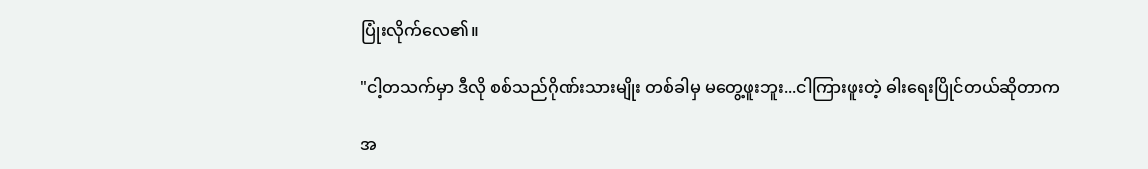ပြုံးလိုက်လေ၏။

"ငါ့တသက်မှာ ဒီလို စစ်သည်ဂိုဏ်းသားမျိုး တစ်ခါမှ မတွေ့ဖူးဘူး...ငါကြားဖူးတဲ့ ဓါးရေးပြိုင်တယ်ဆိုတာက

အ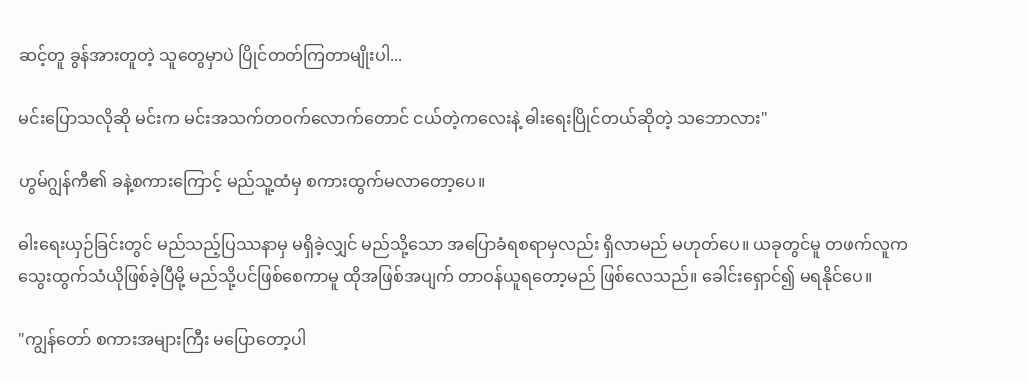ဆင့်တူ ခွန်အားတူတဲ့ သူတွေမှာပဲ ပြိုင်တတ်ကြတာမျိုးပါ...

မင်းပြောသလိုဆို မင်းက မင်းအသက်တဝက်လောက်တောင် ငယ်တဲ့ကလေးနဲ့ ဓါးရေးပြိုင်တယ်ဆိုတဲ့ သဘောလား"

ဟွမ်ဂျွန်ကီ၏ ခနဲ့စကားကြောင့် မည်သူ့ထံမှ စကားထွက်မလာတော့ပေ။

ဓါးရေးယှဉ်ခြင်းတွင် မည်သည့်ပြဿနာမှ မရှိခဲ့လျှင် မည်သို့သော အပြောခံရစရာမှလည်း ရှိလာမည် မဟုတ်ပေ။ ယခုတွင်မူ တဖက်လူက သွေးထွက်သံယိုဖြစ်ခဲ့ပြီမို့ မည်သို့ပင်ဖြစ်စေကာမူ ထိုအဖြစ်အပျက် တာဝန်ယူရတော့မည် ဖြစ်လေသည်။ ခေါင်းရှောင်၍ မရနိုင်ပေ။

"ကျွန်တော် စကားအများကြီး မပြောတော့ပါ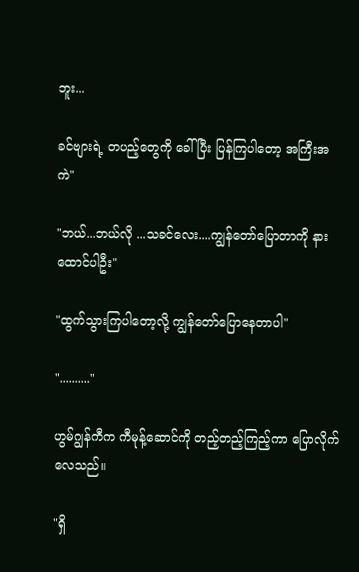ဘူး...

ခင်ဗျားရဲ့ တပည့်တွေကို ခေါ်ပြီး ပြန်ကြပါတော့ အကြီးအကဲ"

"ဘယ်...ဘယ်လို ...သခင်လေး....ကျွန်တော်ပြောတာကို နားထောင်ပါဦး"

"ထွက်သွားကြပါတော့လို့ ကျွန်တော်ပြောနေတာပါ"

".........."

ဟွမ်ဂျွန်ကီက ကီမုန့်ဆောင်ကို တည့်တည့်ကြည့်ကာ ပြောလိုက်လေသည်။

"ရှိ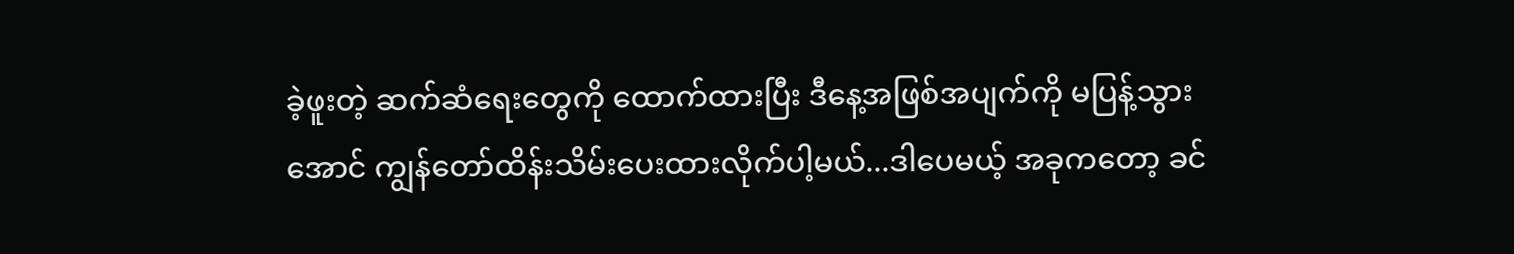ခဲ့ဖူးတဲ့ ဆက်ဆံရေးတွေကို ထောက်ထားပြီး ဒီနေ့အဖြစ်အပျက်ကို မပြန့်သွားအောင် ကျွန်တော်ထိန်းသိမ်းပေးထားလိုက်ပါ့မယ်...ဒါပေမယ့် အခုကတော့ ခင်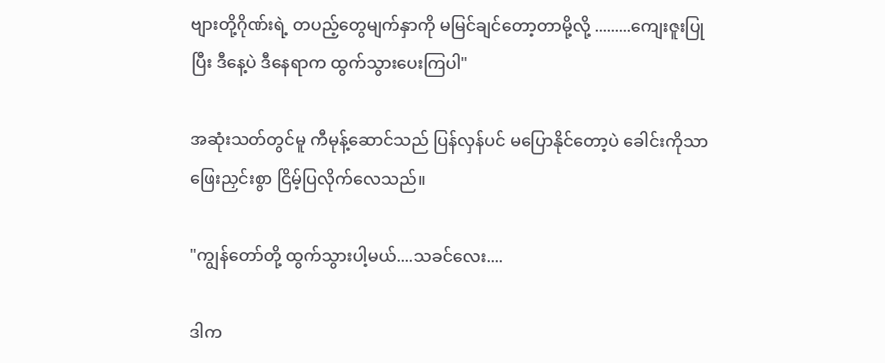ဗျားတို့ဂိုဏ်းရဲ့ တပည့်တွေမျက်နှာကို မမြင်ချင်တော့တာမို့လို့ .........ကျေးဇူးပြုပြီး ဒီနေ့ပဲ ဒီနေရာက ထွက်သွားပေးကြပါ"

အဆုံးသတ်တွင်မူ ကီမုန့်ဆောင်သည် ပြန်လှန်ပင် မပြောနိုင်တော့ပဲ ခေါင်းကိုသာ ဖြေးညှင်းစွာ ငြိမ့်ပြလိုက်လေသည်။

"ကျွန်တော်တို့ ထွက်သွားပါ့မယ်....သခင်လေး....

ဒါက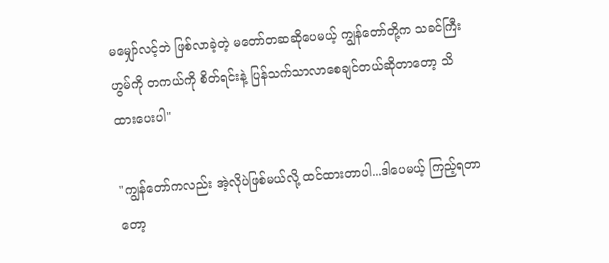မမျှော်လင့်ဘဲ ဖြစ်လာခဲ့တဲ့ မတော်တဆဆိုပေမယ့် ကျွန်တော်တို့က သခင်ကြီးဟွမ်ကို တကယ်ကို စိတ်ရင်းနဲ့ ပြန်သက်သာလာစေချင်တယ်ဆိုတာတော့ သိထားပေးပါ"

"ကျွန်တော်ကလည်း အဲ့လိုပဲဖြစ်မယ်လို့ ထင်ထားတာပါ...ဒါပေမယ့် ကြည့်ရတာတော့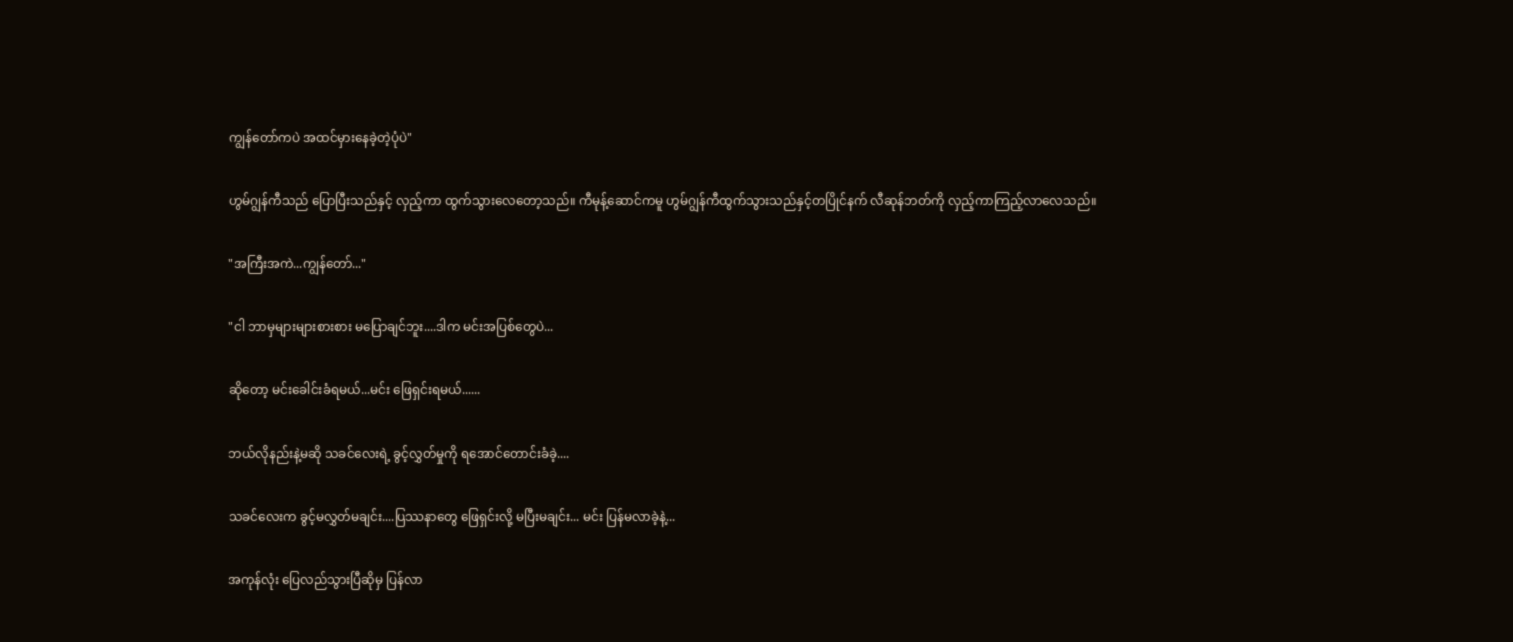ကျွန်တော်ကပဲ အထင်မှားနေခဲ့တဲ့ပုံပဲ"

ဟွမ်ဂျွန်ကီသည် ပြောပြီးသည်နှင့် လှည့်ကာ ထွက်သွားလေတော့သည်။ ကီမုန့်ဆောင်ကမူ ဟွမ်ဂျွန်ကီထွက်သွားသည်နှင့်တပြိုင်နက် လီဆုန်ဘတ်ကို လှည့်ကာကြည့်လာလေသည်။

"အကြီးအကဲ...ကျွန်တော်..."

"ငါ ဘာမှများများစားစား မပြောချင်ဘူး....ဒါက မင်းအပြစ်တွေပဲ...

ဆိုတော့ မင်းခေါင်းခံရမယ်...မင်း ဖြေရှင်းရမယ်......

ဘယ်လိုနည်းနဲ့မဆို သခင်လေးရဲ့ ခွင့်လွှတ်မှုကို ရအောင်တောင်းခံခဲ့....

သခင်လေးက ခွင့်မလွှတ်မချင်း....ပြဿနာတွေ ဖြေရှင်းလို့ မပြီးမချင်း... မင်း ပြန်မလာခဲ့နဲ့...

အကုန်လုံး ပြေလည်သွားပြီဆိုမှ ပြန်လာ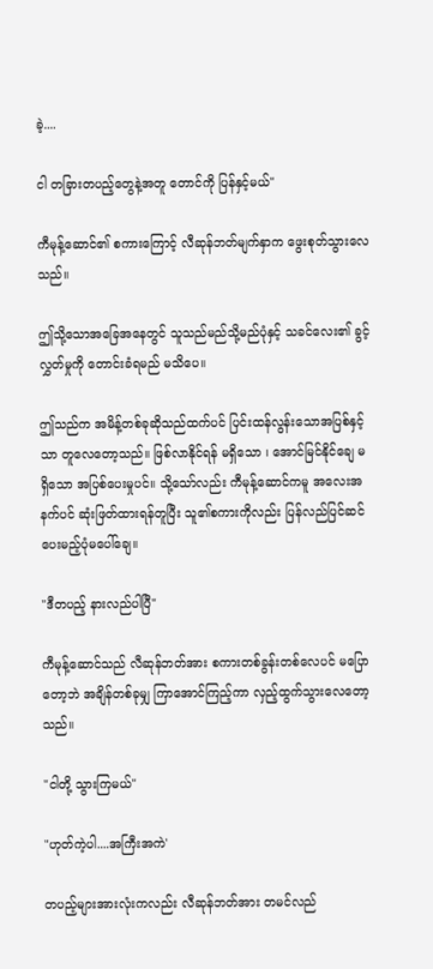ခဲ့....

ငါ တခြားတပည့်တွေနဲ့အတူ တောင်ကို ပြန်နှင့်မယ်"

ကီမုန့်ဆောင်၏ စကားကြောင့် လီဆုန်ဘတ်မျက်နှာက ဖွေးစုတ်သွားလေသည်။

ဤသို့သောအခြေအနေတွင် သူသည်မည်သို့မည်ပုံနှင့် သခင်လေး၏ ခွင့်လွှတ်မှုကို တောင်းခံရမည် မသိပေ။

ဤသည်က အမိန့်တစ်ခုဆိုသည်ထက်ပင် ပြင်းထန်လွန်းသောအပြစ်နှင့်သာ တူလေတော့သည်။ ဖြစ်လာနိုင်ရန် မရှိသော ၊ အောင်မြင်နိုင်ချေ မရှိသော အပြစ်ပေးမှုပင်။ သို့သော်လည်း ကီမုန့်ဆောင်ကမူ အလေးအနက်ပင် ဆုံးဖြတ်ထားရန်တူပြီး သူ၏စကားကိုလည်း ပြန်လည်ပြင်ဆင်ပေးမည့်ပုံမပေါ်ချေ။

"ဒီတပည့် နားလည်ပါပြီ"

ကီမုန့်ဆောင်သည် လီဆုန်ဘတ်အား စကားတစ်ခွန်းတစ်လေပင် မပြောတော့ဘဲ အချိန်တစ်ခုမျှ ကြာအောင်ကြည့်ကာ လှည့်ထွက်သွားလေတော့သည်။

"ငါတို့ သွားကြမယ်"

"ဟုတ်ကဲ့ပါ....အကြီးအကဲ'

တပည့်များအားလုံးကလည်း လီဆုန်ဘတ်အား တမင်လည်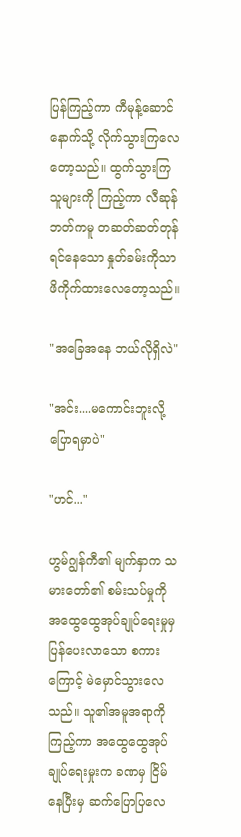ပြန်ကြည့်ကာ ကီမုန့်ဆောင်နောက်သို့ လိုက်သွားကြလေတော့သည်။ ထွက်သွားကြသူများကို ကြည့်ကာ လီဆုန်ဘတ်ကမူ တဆတ်ဆတ်တုန်ရင်နေသော နှုတ်ခမ်းကိုသာ ဖိကိုက်ထားလေတော့သည်။

"အခြေအနေ ဘယ်လိုရှိလဲ"

"အင်း....မကောင်းဘူးလို့ ပြောရမှာပဲ"

"ဟင်..."

ဟွမ်ဂျွန်ကီ၏ မျက်နှာက သမားတော်၏ စမ်းသပ်မှုကို အထွေထွေအုပ်ချုပ်ရေးမှုမှ ပြန်ပေးလာသော စကားကြောင့် မဲမှောင်သွားလေသည်။ သူ၏အမူအရာကို ကြည့်ကာ အထွေထွေအုပ်ချုပ်ရေးမှုးက ခဏမှ ငြိမ်နေပြီးမှ ဆက်ပြောပြလေ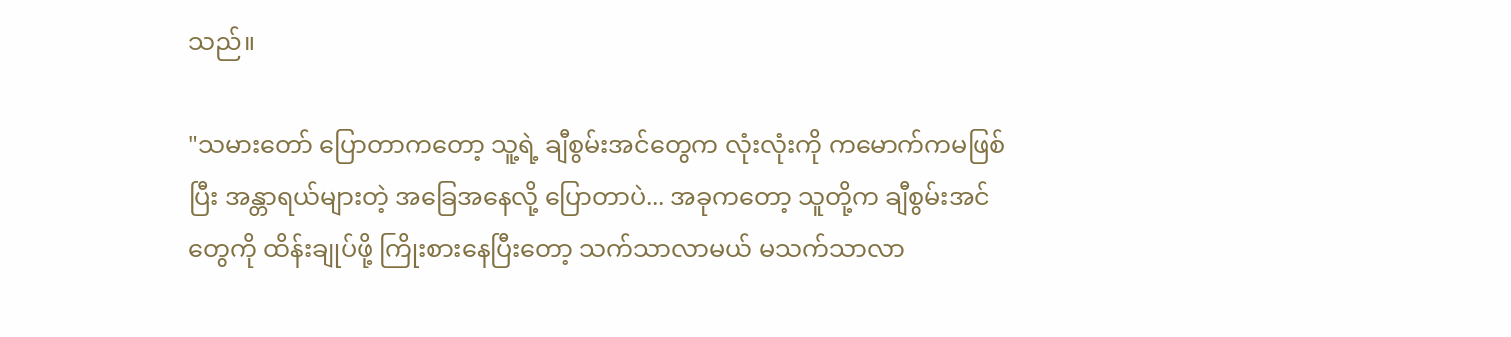သည်။

"သမားတော် ပြောတာကတော့ သူ့ရဲ့ ချီစွမ်းအင်တွေက လုံးလုံးကို ကမောက်ကမဖြစ်ပြီး အန္တာရယ်များတဲ့ အခြေအနေလို့ ပြောတာပဲ... အခုကတော့ သူတို့က ချီစွမ်းအင်တွေကို ထိန်းချုပ်ဖို့ ကြိုးစားနေပြီးတော့ သက်သာလာမယ် မသက်သာလာ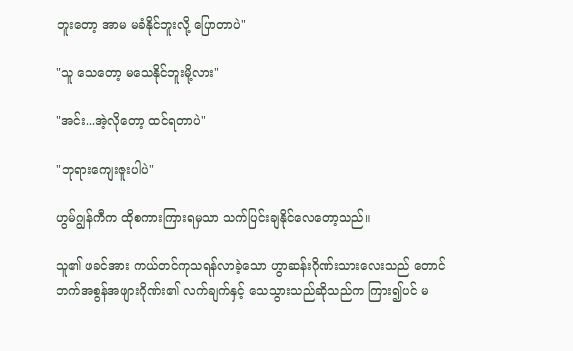ဘူးတော့ အာမ မခံနိုင်ဘူးလို့ ပြောတာပဲ"

"သူ သေတော့ မသေနိုင်ဘူးမို့လား"

"အင်း...အဲ့လိုတော့ ထင်ရတာပဲ"

"ဘုရားကျေးဇူးပါပဲ"

ဟွမ်ဂျွန်ကီက ထိုစကားကြားရမှသာ သက်ပြင်းချနိုင်လေတော့သည်။

သူ၏ ဖခင်အား ကယ်တင်ကုသရန်လာခဲ့သော ဟွာဆန်းဂိုဏ်းသားလေးသည် တောင်ဘက်အစွန်အဖျားဂိုဏ်း၏ လက်ချက်နှင့် သေသွားသည်ဆိုသည်က ကြား၍ပင် မ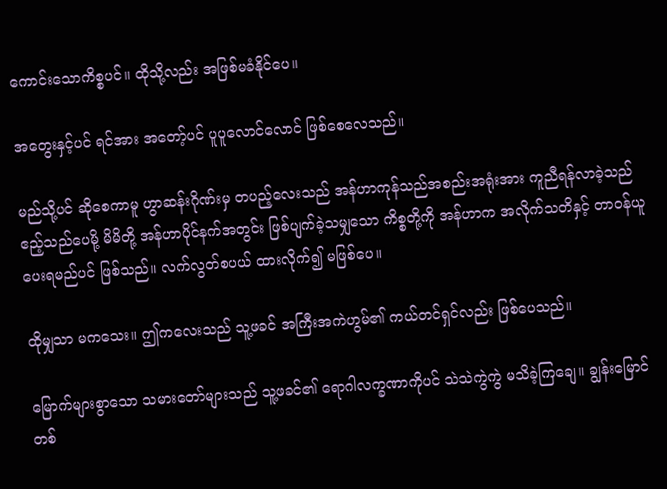ကောင်းသောကိစ္စပင်။ ထိုသို့လည်း အဖြစ်မခံနိုင်ပေ။

အတွေးနှင့်ပင် ရင်အား အတော့်ပင် ပူပူလောင်လောင် ဖြစ်စေလေသည်။

မည်သို့ပင် ဆိုစေကာမူ ဟွာဆန်းဂိုဏ်းမှ တပည့်လေးသည် အန်ဟာကုန်သည်အစည်းအရုံးအား ကူညီရန်လာခဲ့သည် ဧည့်သည်ပေမို့ မိမိတို့ အန်ဟာပိုင်နက်အတွင်း ဖြစ်ပျက်ခဲ့သမျှသော ကိစ္စတို့ကို အန်ဟာက အလိုက်သတိနှင့် တာဝန်ယူပေးရမည်ပင် ဖြစ်သည်။ လက်လွတ်စပယ် ထားလိုက်၍ မဖြစ်ပေ။

ထိုမျှသာ မကသေး။ ဤကလေးသည် သူ့ဖခင် အကြီးအကဲဟွမ်၏ ကယ်တင်ရှင်လည်း ဖြစ်ပေသည်။

မြောက်များစွာသော သမားတော်များသည် သူ့ဖခင်၏ ရောဂါလက္ခဏာကိုပင် သဲသဲကွဲကွဲ မသိခဲ့ကြချေ။ ချွန်းမြောင်တစ်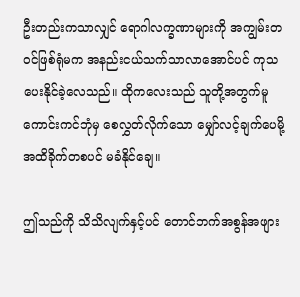ဦးတည်းကသာလျှင် ရောဂါလက္ခဏာများကို အကျွမ်းတဝင်ဖြစ်ရုံမက အနည်းငယ်သက်သာလာအောင်ပင် ကုသပေးနိုင်ခဲ့လေသည်။ ထိုကလေးသည် သူတို့အတွက်မူ ကောင်းကင်ဘုံမှ စေလွှတ်လိုက်သော မျှော်လင့်ချက်ပေမို့ အထိခိုက်တစပင် မခံနိုင်ချေ။

ဤသည်ကို သိသိလျက်နှင့်ပင် တောင်ဘက်အစွန်အဖျား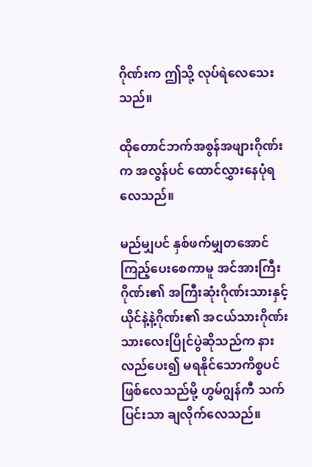ဂိုဏ်းက ဤသို့ လုပ်ရဲလေသေးသည်။

ထိုတောင်ဘက်အစွန်အဖျားဂိုဏ်းက အလွန်ပင် ထောင်လွှားနေပုံရလေသည်။

မည်မျှပင် နှစ်ဖက်မျှတအောင် ကြည့်ပေးစေကာမူ အင်အားကြီးဂိုဏ်း၏ အကြီးဆုံးဂိုဏ်းသားနှင့် ယိုင်နဲ့နဲ့ဂိုဏ်း၏ အငယ်သားဂိုဏ်းသားလေးပြိုင်ပွဲဆိုသည်က နားလည်ပေး၍ မရနိုင်သောကိစ္စပင် ဖြစ်လေသည်မို့ ဟွမ်ဂျွန်ကီ သက်ပြင်းသာ ချလိုက်လေသည်။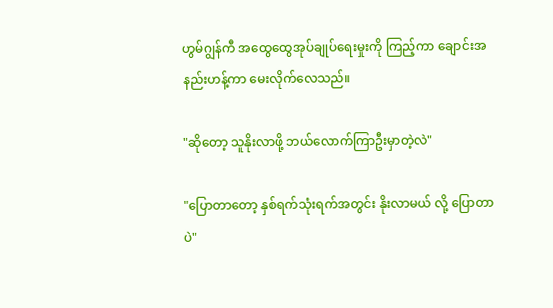ဟွမ်ဂျွန်ကီ အထွေထွေအုပ်ချုပ်ရေးမှုးကို ကြည့်ကာ ချောင်းအနည်းဟန့်ကာ မေးလိုက်လေသည်။

"ဆိုတော့ သူနိုးလာဖို့ ဘယ်လောက်ကြာဦးမှာတဲ့လဲ"

"ပြောတာတော့ နှစ်ရက်သုံးရက်အတွင်း နိုးလာမယ် လို့ ပြောတာပဲ"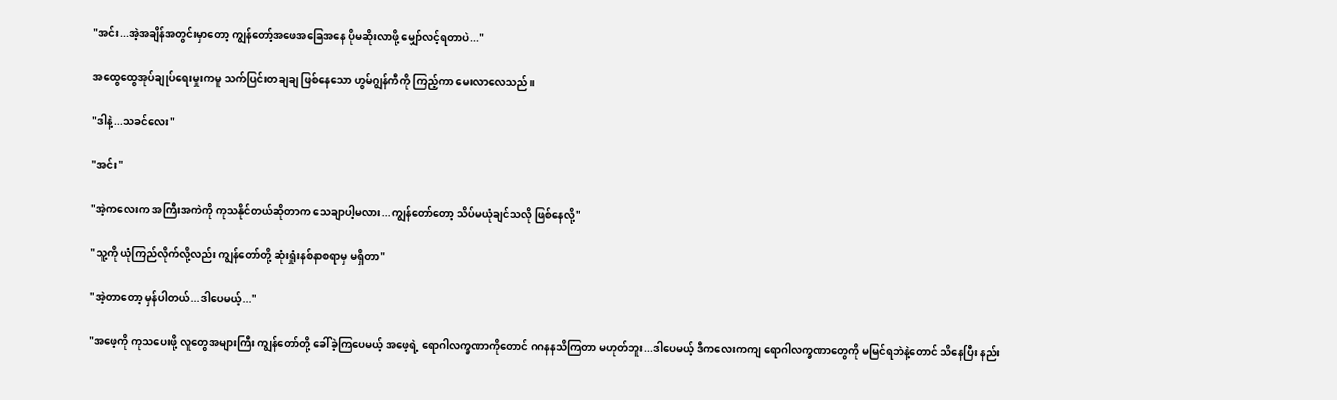"အင်း...အဲ့အချိန်အတွင်းမှာတော့ ကျွန်တော့်အဖေအခြေအနေ ပိုမဆိုးလာဖို့ မျှော်လင့်ရတာပဲ..."

အထွေထွေအုပ်ချုပ်ရေးမှုးကမူ သက်ပြင်းတချချ ဖြစ်နေသော ဟွမ်ဂျွန်ကီကို ကြည့်ကာ မေးလာလေသည်။

"ဒါနဲ့...သခင်လေး"

"အင်း"

"အဲ့ကလေးက အကြီးအကဲကို ကုသနိုင်တယ်ဆိုတာက သေချာပါ့မလား...ကျွန်တော်တော့ သိပ်မယုံချင်သလို ဖြစ်နေလို့"

"သူ့ကို ယုံကြည်လိုက်လို့လည်း ကျွန်တော်တို့ ဆုံးရှုံးနစ်နာစရာမှ မရှိတာ"

"အဲ့တာတော့ မှန်ပါတယ်...ဒါပေမယ့်..."

"အဖေ့ကို ကုသပေးဖို့ လူတွေအများကြီး ကျွန်တော်တို့ ခေါ်ခဲ့ကြပေမယ့် အဖေ့ရဲ့ ရောဂါလက္ခဏာကိုတောင် ဂဂနနသိကြတာ မဟုတ်ဘူး...ဒါပေမယ့် ဒီကလေးကကျ ရောဂါလက္ခဏာတွေကို မမြင်ရဘဲနဲ့တောင် သိနေပြီး နည်း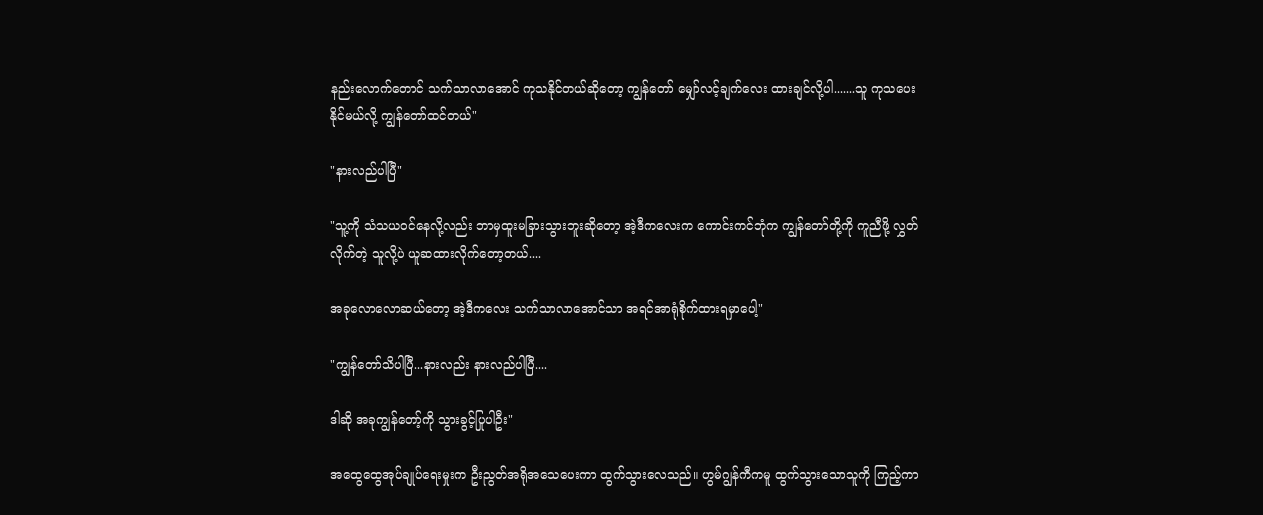နည်းလောက်တောင် သက်သာလာအောင် ကုသနိုင်တယ်ဆိုတော့ ကျွန်တော် မျှော်လင့်ချက်လေး ထားချင်လို့ပါ.......သူ ကုသပေးနိုင်မယ်လို့ ကျွန်တော်ထင်တယ်"

"နားလည်ပါပြီ"

"သူ့ကို သံသယဝင်နေလို့လည်း ဘာမှထူးမခြားသွားဘူးဆိုတော့ အဲ့ဒီကလေးက ကောင်းကင်ဘုံက ကျွန်တော်တို့ကို ကူညီဖို့ လွှတ်လိုက်တဲ့ သူလို့ပဲ ယူဆထားလိုက်တော့တယ်....

အခုလောလောဆယ်တော့ အဲ့ဒီကလေး သက်သာလာအောင်သာ အရင်အာရုံစိုက်ထားရမှာပေါ့"

"ကျွန်တော်သိပါပြီ...နားလည်း နားလည်ပါပြီ....

ဒါဆို အခုကျွန်တော့်ကို သွားခွင့်ပြုပါဦး"

အထွေထွေအုပ်ချုပ်ရေးမှုးက ဦးညွတ်အရိုအသေပေးကာ ထွက်သွားလေသည်။ ဟွမ်ဂျွန်ကီကမူ ထွက်သွားသောသူကို ကြည့်ကာ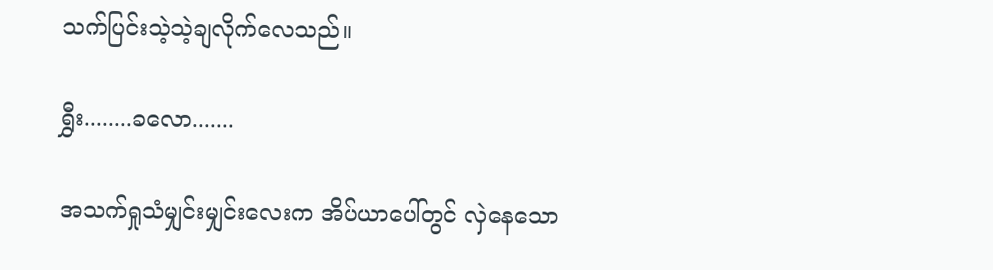သက်ပြင်းသဲ့သဲ့ချလိုက်လေသည်။

ရွှီး........ခလော.......

အသက်ရှုသံမျှင်းမျှင်းလေးက အိပ်ယာပေါ်တွင် လှဲနေသော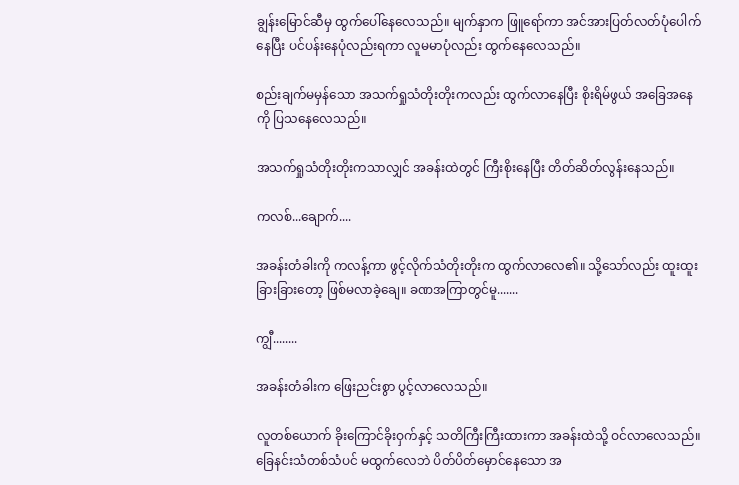ချွန်းမြောင်ဆီမှ ထွက်ပေါ်နေလေသည်။ မျက်နှာက ဖြူရော်ကာ အင်အားပြတ်လတ်ပုံပေါက်နေပြီး ပင်ပန်းနေပုံလည်းရကာ လူမမာပုံလည်း ထွက်နေလေသည်။

စည်းချက်မမှန်သော အသက်ရှုသံတိုးတိုးကလည်း ထွက်လာနေပြီး စိုးရိမ်ဖွယ် အခြေအနေကို ပြသနေလေသည်။

အသက်ရှုသံတိုးတိုးကသာလျှင် အခန်းထဲတွင် ကြီးစိုးနေပြီး တိတ်ဆိတ်လွန်းနေသည်။

ကလစ်...ချောက်....

အခန်းတံခါးကို ကလန့်ကာ ဖွင့်လိုက်သံတိုးတိုးက ထွက်လာလေ၏။ သို့သော်လည်း ထူးထူးခြားခြားတော့ ဖြစ်မလာခဲ့ချေ။ ခဏအကြာတွင်မူ.......

ကျွီ........

အခန်းတံခါးက ဖြေးညင်းစွာ ပွင့်လာလေသည်။

လူတစ်ယောက် ခိုးကြောင်ခိုးဝှက်နှင့် သတိကြီးကြီးထားကာ အခန်းထဲသို့ ဝင်လာလေသည်။ ခြေနင်းသံတစ်သံပင် မထွက်လေဘဲ ပိတ်ပိတ်မှောင်နေသော အ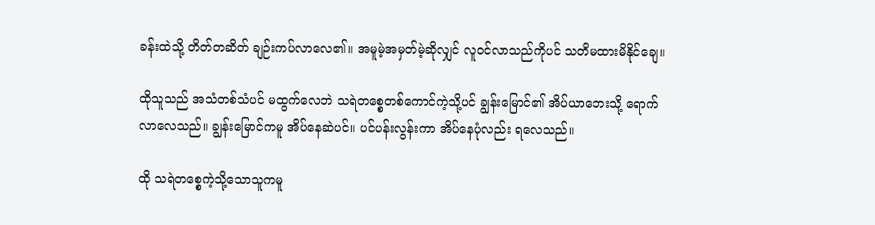ခန်းထဲသို့ တိတ်တဆိတ် ချဉ်းကပ်လာလေ၏။ အမူမဲ့အမှတ်မဲ့ဆိုလျှင် လူဝင်လာသည်ကိုပင် သတိမထားမိနိုင်ချေ။

ထိုသူသည် အသံတစ်သံပင် မထွက်လေဘဲ သရဲတစ္စေတစ်ကောင်ကဲ့သို့ပင် ချွန်းမြောင်၏ အိပ်ယာဘေးသို့ ရောက်လာလေသည်။ ချွန်းမြောင်ကမူ အိပ်နေဆဲပင်။ ပင်ပန်းလွန်းကာ အိပ်နေပုံလည်း ရလေသည်။

ထို သရဲတစ္စေကဲ့သို့သောသူကမူ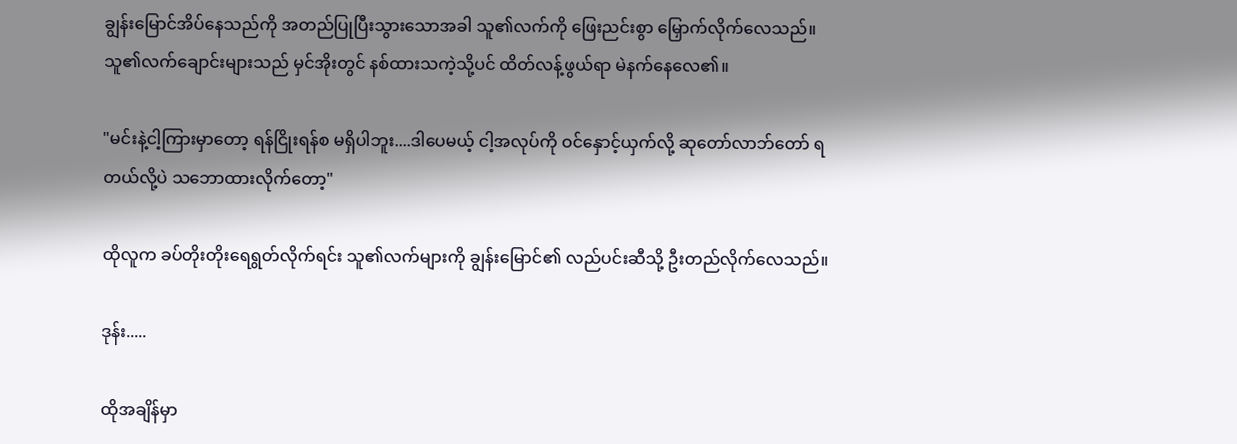ချွန်းမြောင်အိပ်နေသည်ကို အတည်ပြုပြီးသွားသောအခါ သူ၏လက်ကို ဖြေးညင်းစွာ မြှောက်လိုက်လေသည်။ သူ၏လက်ချောင်းများသည် မှင်အိုးတွင် နစ်ထားသကဲ့သို့ပင် ထိတ်လန့်ဖွယ်ရာ မဲနက်နေလေ၏။

"မင်းနဲ့ငါ့ကြားမှာတော့ ရန်ငြိုးရန်စ မရှိပါဘူး....ဒါပေမယ့် ငါ့အလုပ်ကို ဝင်နှောင့်ယှက်လို့ ဆုတော်လာဘ်တော် ရတယ်လို့ပဲ သဘောထားလိုက်တော့"

ထိုလူက ခပ်တိုးတိုးရေရွတ်လိုက်ရင်း သူ၏လက်များကို ချွန်းမြောင်၏ လည်ပင်းဆီသို့ ဦးတည်လိုက်လေသည်။

ဒုန်း.....

ထိုအချိန်မှာ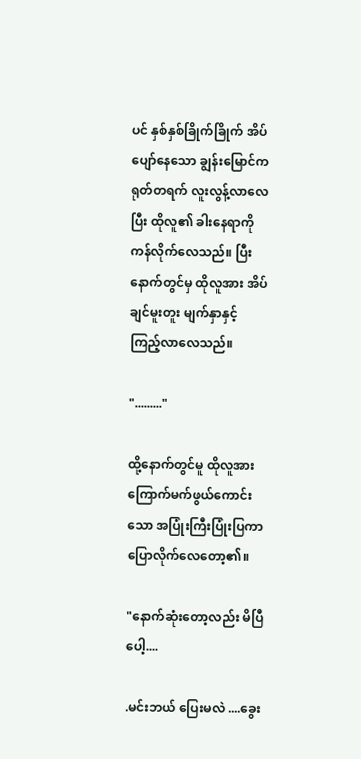ပင် နှစ်နှစ်ခြိုက်ခြိုက် အိပ်ပျော်နေသော ချွန်းမြောင်က ရုတ်တရက် လူးလွန့်လာလေပြီး ထိုလူ၏ ခါးနေရာကိုကန်လိုက်လေသည်။ ပြီးနောက်တွင်မှ ထိုလူအား အိပ်ချင်မူးတူး မျက်နှာနှင့် ကြည့်လာလေသည်။

"........."

ထို့နောက်တွင်မူ ထိုလူအား ကြောက်မက်ဖွယ်ကောင်းသော အပြုံးကြီးပြုံးပြကာ ပြောလိုက်လေတော့၏။

"နောက်ဆုံးတော့လည်း မိပြီပေါ့....

.မင်းဘယ် ပြေးမလဲ ....ခွေး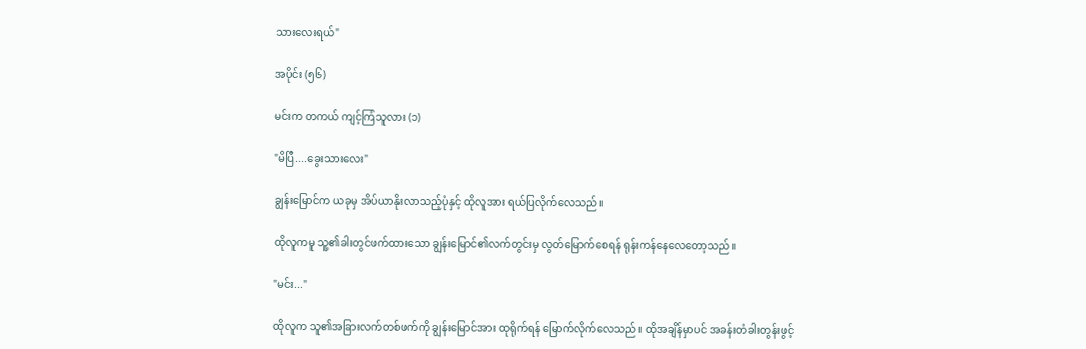သားလေးရယ်"

အပိုင်း (၅၆)

မင်းက တကယ် ကျင့်ကြံသူလား (၁)

"မိပြီ....ခွေးသားလေး"

ချွန်းမြောင်က ယခုမှ အိပ်ယာနိုးလာသည့်ပုံနှင့် ထိုလူအား ရယ်ပြလိုက်လေသည်။

ထိုလူကမူ သူ့၏ခါးတွင်ဖက်ထားသော ချွန်းမြောင်၏လက်တွင်းမှ လွတ်မြောက်စေရန် ရုန်းကန်နေလေတော့သည်။

"မင်း..."

ထိုလူက သူ၏အခြားလက်တစ်ဖက်ကို ချွန်းမြောင်အား ထုရိုက်ရန် မြောက်လိုက်လေသည်။ ထိုအချိန်မှာပင် အခန်းတံခါးတွန်းဖွင့်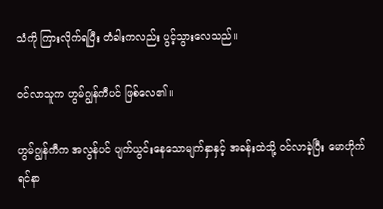သံကို ကြားလိုက်ရပြီး တံခါးကလည်း ပွင့်သွားလေသည်။

ဝင်လာသူက ဟွမ်ဂျွန်ကီပင် ဖြစ်လေ၏။

ဟွမ်ဂျွန်ကီက အလွန်ပင် ပျက်ယွင်းနေသောမျက်နှာနှင့် အခန်းထဲသို့ ဝင်လာခဲ့ပြီး မောဟိုက်ရင်နာ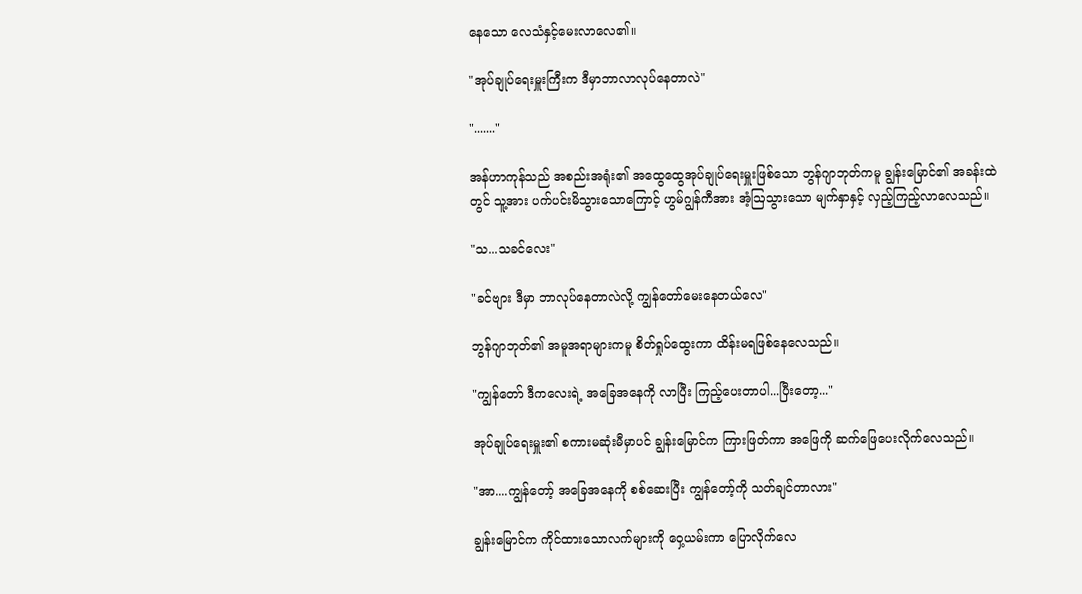နေသော လေသံနှင့်မေးလာလေ၏။

"အုပ်ချုပ်ရေးမှူးကြီးက ဒီမှာဘာလာလုပ်နေတာလဲ"

"......."

အန်ဟာကုန်သည် အစည်းအရုံး၏ အထွေထွေအုပ်ချုပ်ရေးမှူးဖြစ်သော ဘွန်ဂျာဘုတ်ကမူ ချွန်းမြောင်၏ အခန်းထဲတွင် သူ့အား ပက်ပင်းမိသွားသောကြောင့် ဟွမ်ဂျွန်ကီအား အံ့ဩသွားသော မျက်နှာနှင့် လှည့်ကြည့်လာလေသည်။

"သ...သခင်လေး"

"ခင်ဗျား ဒီမှာ ဘာလုပ်နေတာလဲလို့ ကျွန်တော်မေးနေတယ်လေ"

ဘွန်ဂျာဘုတ်၏ အမူအရာများကမူ စိတ်ရှုပ်ထွေးကာ ထိန်းမရဖြစ်နေလေသည်။

"ကျွန်တော် ဒီကလေးရဲ့ အခြေအနေကို လာပြီး ကြည့်ပေးတာပါ...ပြီးတော့..."

အုပ်ချုပ်ရေးမှူး၏ စကားမဆုံးမီမှာပင် ချွန်းမြောင်က ကြားဖြတ်ကာ အဖြေကို ဆက်ဖြေပေးလိုက်လေသည်။

"အာ....ကျွန်တော့် အခြေအနေကို စစ်ဆေးပြီး ကျွန်တော့်ကို သတ်ချင်တာလား"

ချွန်းမြောင်က ကိုင်ထားသောလက်များကို ဝှေ့ယမ်းကာ ပြောလိုက်လေ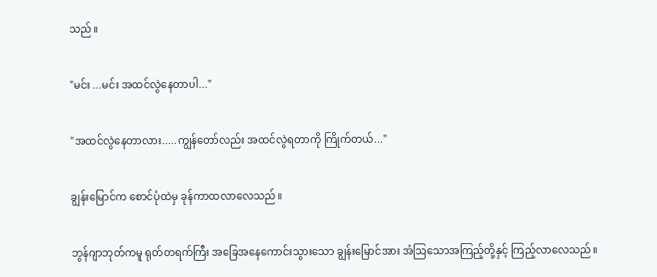သည်။

"မင်း ...မင်း အထင်လွဲနေတာပါ..."

"အထင်လွဲနေတာလား.....ကျွန်တော်လည်း အထင်လွဲရတာကို ကြိုက်တယ်..."

ချွန်းမြောင်က စောင်ပုံထဲမှ ခုန်ကာထလာလေသည်။

ဘွန်ဂျာဘုတ်ကမူ ရုတ်တရက်ကြီး အခြေအနေကောင်းသွားသော ချွန်းမြောင်အား အံဩသောအကြည့်တို့နှင့် ကြည့်လာလေသည်။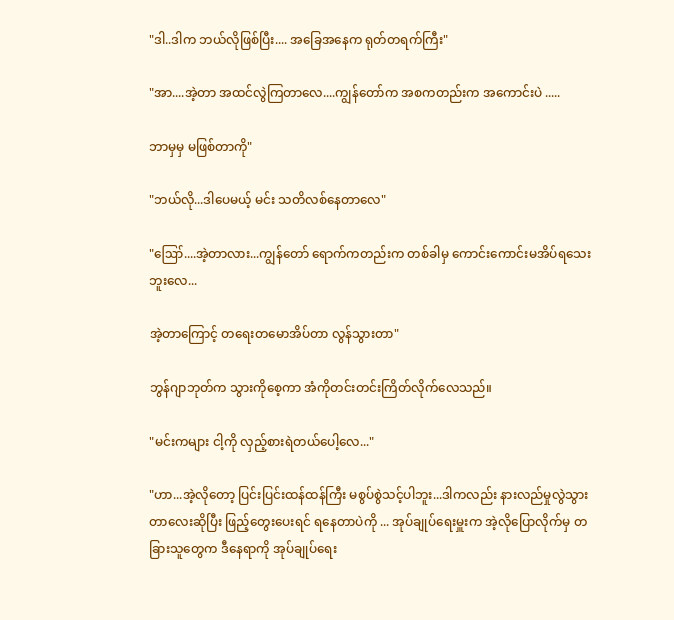"ဒါ..ဒါက ဘယ်လိုဖြစ်ပြီး.... အခြေအနေက ရုတ်တရက်ကြီး"

"အာ....အဲ့တာ အထင်လွဲကြတာလေ....ကျွန်တော်က အစကတည်းက အကောင်းပဲ .....

ဘာမှမှ မဖြစ်တာကို"

"ဘယ်လို...ဒါပေမယ့် မင်း သတိလစ်နေတာလေ"

"ဪ....အဲ့တာလား...ကျွန်တော် ရောက်ကတည်းက တစ်ခါမှ ကောင်းကောင်းမအိပ်ရသေးဘူးလေ...

အဲ့တာကြောင့် တရေးတမောအိပ်တာ လွန်သွားတာ"

ဘွန်ဂျာဘုတ်က သွားကိုစေ့ကာ အံကိုတင်းတင်းကြိတ်လိုက်လေသည်။

"မင်းကများ ငါ့ကို လှည့်စားရဲတယ်ပေါ့လေ..."

"ဟာ...အဲ့လိုတော့ ပြင်းပြင်းထန်ထန်ကြီး မစွပ်စွဲသင့်ပါဘူး...ဒါကလည်း နားလည်မှုလွဲသွားတာလေးဆိုပြီး ဖြည့်တွေးပေးရင် ရနေတာပဲကို ... အုပ်ချုပ်ရေးမှူးက အဲ့လိုပြောလိုက်မှ တခြားသူတွေက ဒီနေရာကို အုပ်ချုပ်ရေး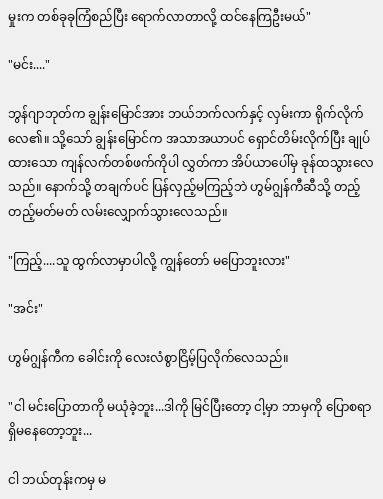မှုးက တစ်ခုခုကြံစည်ပြီး ရောက်လာတာလို့ ထင်နေကြဦးမယ်"

"မင်း...."

ဘွန်ဂျာဘုတ်က ချွန်းမြောင်အား ဘယ်ဘက်လက်နှင့် လှမ်းကာ ရိုက်လိုက်လေ၏။ သို့သော် ချွန်းမြောင်က အသာအယာပင် ရှောင်တိမ်းလိုက်ပြီး ချုပ်ထားသော ကျန်လက်တစ်ဖက်ကိုပါ လွှတ်ကာ အိပ်ယာပေါ်မှ ခုန်ထသွားလေသည်။ နောက်သို့ တချက်ပင် ပြန်လှည့်မကြည့်ဘဲ ဟွမ်ဂျွန်ကီဆီသို့ တည့်တည့်မတ်မတ် လမ်းလျှောက်သွားလေသည်။

"ကြည့်....သူ ထွက်လာမှာပါလို့ ကျွန်တော် မပြောဘူးလား"

"အင်း"

ဟွမ်ဂျွန်ကီက ခေါင်းကို လေးလံစွာငြိမ့်ပြလိုက်လေသည်။

"ငါ မင်းပြောတာကို မယုံခဲ့ဘူး...ဒါကို မြင်ပြီးတော့ ငါ့မှာ ဘာမှကို ပြောစရာ ရှိမနေတော့ဘူး...

ငါ ဘယ်တုန်းကမှ မ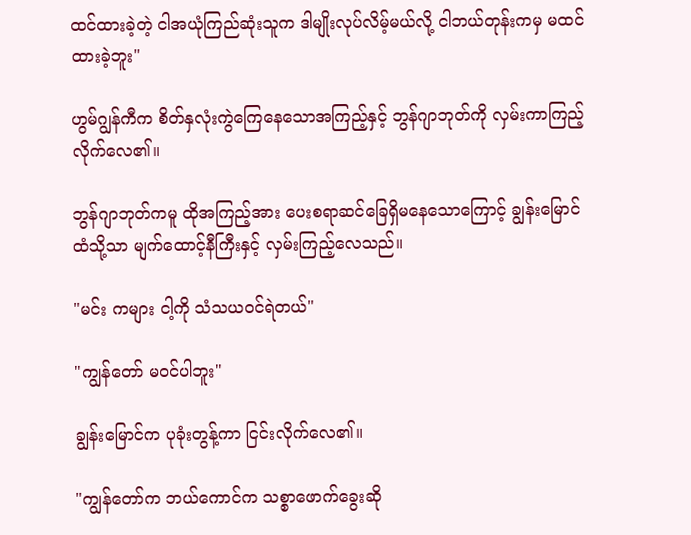ထင်ထားခဲ့တဲ့ ငါအယုံကြည်ဆုံးသူက ဒါမျိုးလုပ်လိမ့်မယ်လို့ ငါဘယ်တုန်းကမှ မထင်ထားခဲ့ဘူး"

ဟွမ်ဂျွန်ကီက စိတ်နှလုံးကွဲကြေနေသောအကြည့်နှင့် ဘွန်ဂျာဘုတ်ကို လှမ်းကာကြည့်လိုက်လေ၏။

ဘွန်ဂျာဘုတ်ကမူ ထိုအကြည့်အား ပေးစရာဆင်ခြေရှိမနေသောကြောင့် ချွန်းမြောင်ထံသို့သာ မျက်ထောင့်နီကြီးနှင့် လှမ်းကြည့်လေသည်။

"မင်း ကများ ငါ့ကို သံသယဝင်ရဲတယ်"

"ကျွန်တော် မဝင်ပါဘူး"

ချွန်းမြောင်က ပုခုံးတွန့်ကာ ငြင်းလိုက်လေ၏။

"ကျွန်တော်က ဘယ်ကောင်က သစ္စာဖောက်ခွေးဆို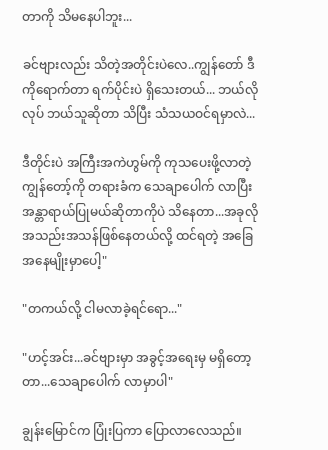တာကို သိမနေပါဘူး...

ခင်ဗျားလည်း သိတဲ့အတိုင်းပဲလေ..ကျွန်တော် ဒီကိုရောက်တာ ရက်ပိုင်းပဲ ရှိသေးတယ်... ဘယ်လိုလုပ် ဘယ်သူဆိုတာ သိပြီး သံသယဝင်ရမှာလဲ...

ဒီတိုင်းပဲ အကြီးအကဲဟွမ်ကို ကုသပေးဖို့လာတဲ့ကျွန်တော့်ကို တရားခံက သေချာပေါက် လာပြီး အန္တာရာယ်ပြုမယ်ဆိုတာကိုပဲ သိနေတာ...အခုလို အသည်းအသန်ဖြစ်နေတယ်လို့ ထင်ရတဲ့ အခြေအနေမျိုးမှာပေါ့"

"တကယ်လို့ ငါမလာခဲ့ရင်ရော..."

"ဟင့်အင်း...ခင်ဗျားမှာ အခွင့်အရေးမှ မရှိတော့တာ...သေချာပေါက် လာမှာပါ"

ချွန်းမြောင်က ပြုံးပြကာ ပြောလာလေသည်။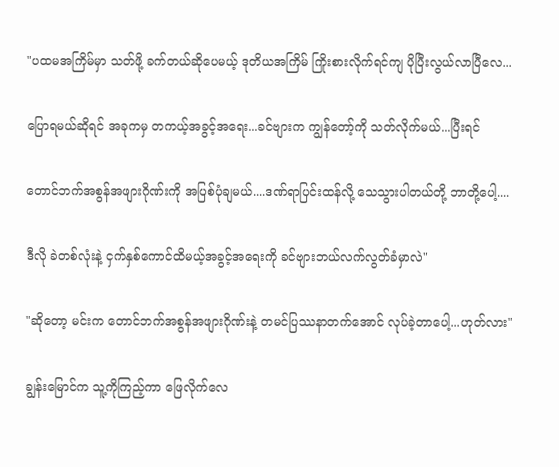"ပထမအကြိမ်မှာ သတ်ဖို့ ခက်တယ်ဆိုပေမယ့် ဒုတိယအကြိမ် ကြိုးစားလိုက်ရင်ကျ ပိုပြီးလွယ်လာပြီလေ...

ပြောရမယ်ဆိုရင် အခုကမှ တကယ့်အခွင့်အရေး...ခင်ဗျားက ကျွန်တော့်ကို သတ်လိုက်မယ်...ပြီးရင်

တောင်ဘက်အစွန်အဖျားဂိုဏ်းကို အပြစ်ပုံချမယ်....ဒဏ်ရာပြင်းထန်လို့ သေသွားပါတယ်တို့ ဘာတို့ပေါ့....

ဒီလို ခဲတစ်လုံးနဲ့ ငှက်နှစ်ကောင်ထိမယ့်အခွင့်အရေးကို ခင်ဗျားဘယ်လက်လွတ်ခံမှာလဲ"

"ဆိုတော့ မင်းက တောင်ဘက်အစွန်အဖျားဂိုဏ်းနဲ့ တမင်ပြဿနာတက်အောင် လုပ်ခဲ့တာပေါ့...ဟုတ်လား"

ချွန်းမြောင်က သူ့ကိုကြည့်ကာ ဖြေလိုက်လေ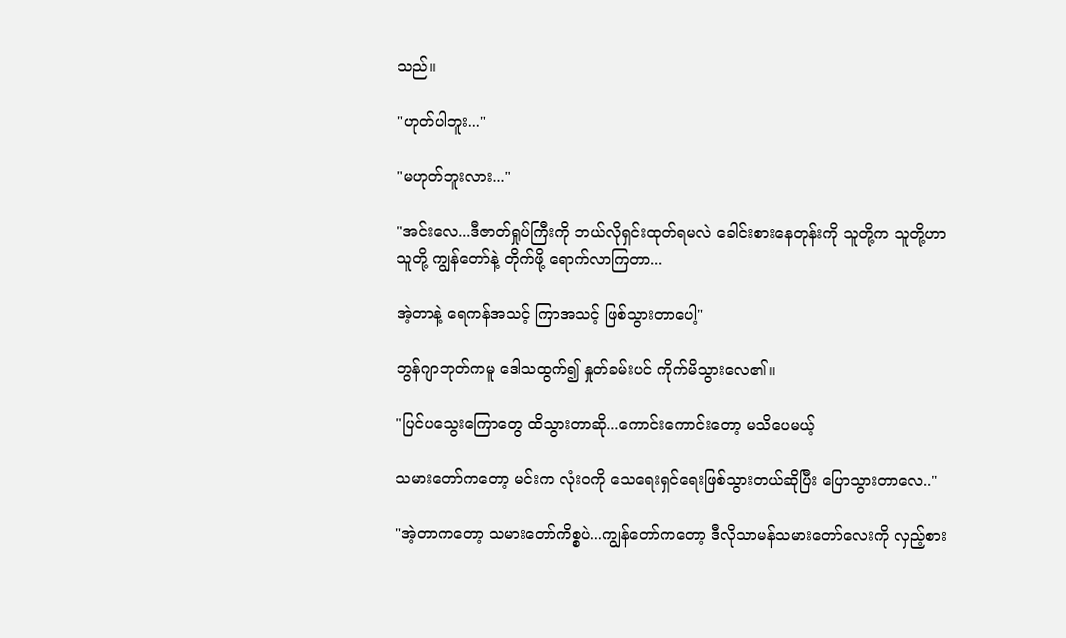သည်။

"ဟုတ်ပါဘူး..."

"မဟုတ်ဘူးလား..."

"အင်းလေ...ဒီဇာတ်ရှုပ်ကြီးကို ဘယ်လိုရှင်းထုတ်ရမလဲ ခေါင်းစားနေတုန်းကို သူတို့က သူတို့ဟာသူတို့ ကျွန်တော်နဲ့ တိုက်ဖို့ ရောက်လာကြတာ...

အဲ့တာနဲ့ ရေကန်အသင့် ကြာအသင့် ဖြစ်သွားတာပေါ့"

ဘွန်ဂျာဘုတ်ကမူ ဒေါသထွက်၍ နှုတ်ခမ်းပင် ကိုက်မိသွားလေ၏။

"ပြင်ပသွေးကြောတွေ ထိသွားတာဆို...ကောင်းကောင်းတော့ မသိပေမယ့်

သမားတော်ကတော့ မင်းက လုံးဝကို သေရေးရှင်ရေးဖြစ်သွားတယ်ဆိုပြီး ပြောသွားတာလေ.."

"အဲ့တာကတော့ သမားတော်ကိစ္စပဲ...ကျွန်တော်ကတော့ ဒီလိုသာမန်သမားတော်လေးကို လှည့်စား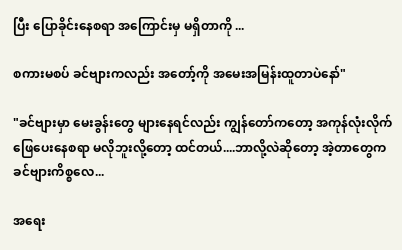ပြီး ပြောခိုင်းနေစရာ အကြောင်းမှ မရှိတာကို ...

စကားမစပ် ခင်ဗျားကလည်း အတော့်ကို အမေးအမြန်းထူတာပဲနော်"

"ခင်ဗျားမှာ မေးခွန်းတွေ များနေရင်လည်း ကျွန်တော်ကတော့ အကုန်လုံးလိုက်ဖြေပေးနေစရာ မလိုဘူးလို့တော့ ထင်တယ်....ဘာလို့လဲဆိုတော့ အဲ့တာတွေက ခင်ဗျားကိစ္စလေ...

အရေး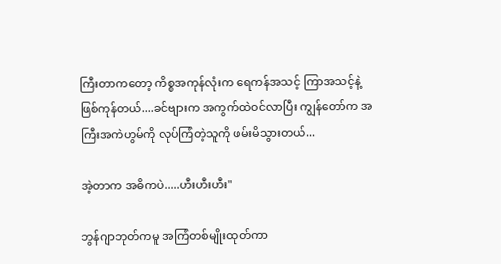ကြီးတာကတော့ ကိစ္စအကုန်လုံးက ရေကန်အသင့် ကြာအသင့်နဲ့ ဖြစ်ကုန်တယ်....ခင်ဗျားက အကွက်ထဲဝင်လာပြီး ကျွန်တော်က အကြီးအကဲဟွမ်ကို လုပ်ကြံတဲ့သူကို ဖမ်းမိသွားတယ်...

အဲ့တာက အဓိကပဲ.....ဟီးဟီးဟီး"

ဘွန်ဂျာဘုတ်ကမူ အကြံတစ်မျိုးထုတ်ကာ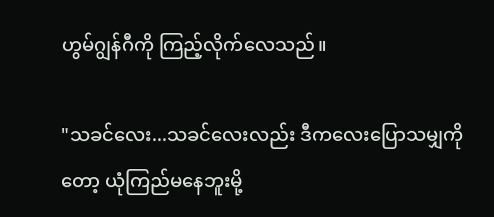ဟွမ်ဂျွန်ဂီကို ကြည့်လိုက်လေသည်။

"သခင်လေး...သခင်လေးလည်း ဒီကလေးပြောသမျှကိုတော့ ယုံကြည်မနေဘူးမို့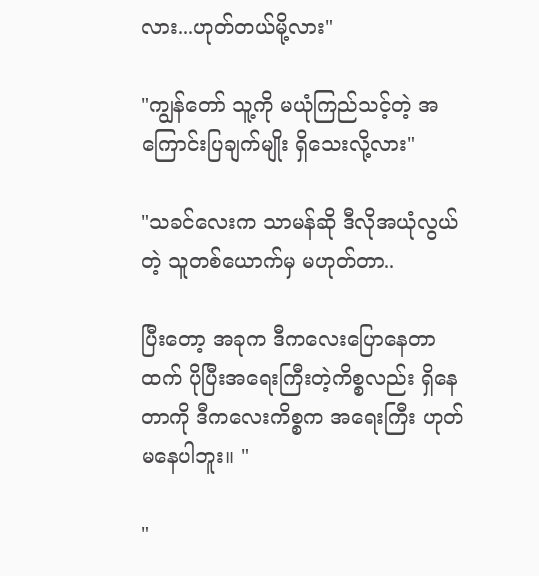လား...ဟုတ်တယ်မို့လား"

"ကျွန်တော် သူ့ကို မယုံကြည်သင့်တဲ့ အကြောင်းပြချက်မျိုး ရှိသေးလို့လား"

"သခင်လေးက သာမန်ဆို ဒီလိုအယုံလွယ်တဲ့ သူတစ်ယောက်မှ မဟုတ်တာ..

ပြီးတော့ အခုက ဒီကလေးပြောနေတာထက် ပိုပြီးအရေးကြီးတဲ့ကိစ္စလည်း ရှိနေတာကို ဒီကလေးကိစ္စက အရေးကြီး ဟုတ်မနေပါဘူး။ "

"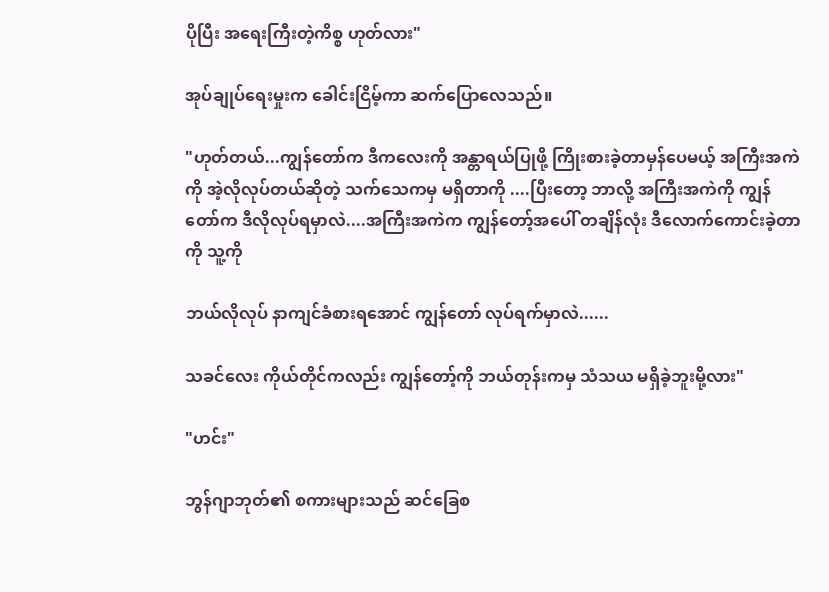ပိုပြီး အရေးကြီးတဲ့ကိစ္စ ဟုတ်လား"

အုပ်ချုပ်ရေးမှုးက ခေါင်းငြိမ့်ကာ ဆက်ပြောလေသည်။

"ဟုတ်တယ်...ကျွန်တော်က ဒီကလေးကို အန္တာရယ်ပြုဖို့ ကြိုးစားခဲ့တာမှန်ပေမယ့် အကြီးအကဲကို အဲ့လိုလုပ်တယ်ဆိုတဲ့ သက်သေကမှ မရှိတာကို ....ပြီးတော့ ဘာလို့ အကြီးအကဲကို ကျွန်တော်က ဒီလိုလုပ်ရမှာလဲ....အကြီးအကဲက ကျွန်တော့်အပေါ် တချိန်လုံး ဒီလောက်ကောင်းခဲ့တာကို သူ့ကို

ဘယ်လိုလုပ် နာကျင်ခံစားရအောင် ကျွန်တော် လုပ်ရက်မှာလဲ......

သခင်လေး ကိုယ်တိုင်ကလည်း ကျွန်တော့်ကို ဘယ်တုန်းကမှ သံသယ မရှိခဲ့ဘူးမို့လား"

"ဟင်း"

ဘွန်ဂျာဘုတ်၏ စကားများသည် ဆင်ခြေစ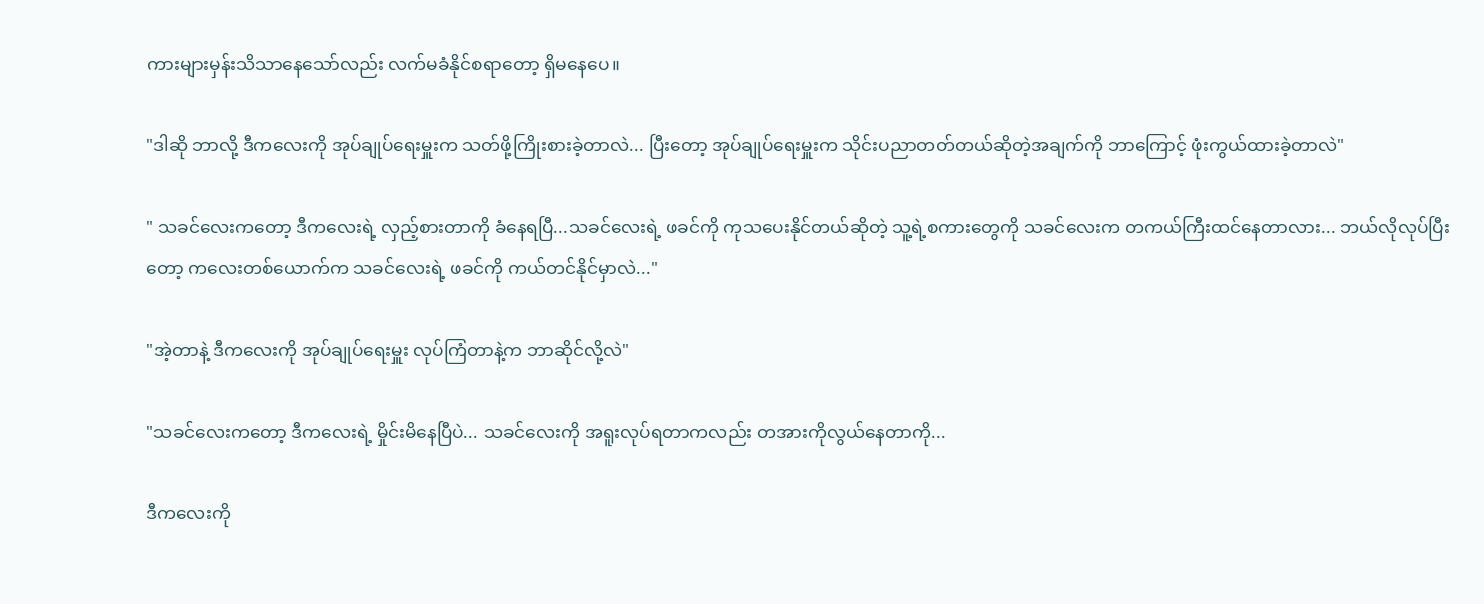ကားများမှန်းသိသာနေသော်လည်း လက်မခံနိုင်စရာတော့ ရှိမနေပေ။

"ဒါဆို ဘာလို့ ဒီကလေးကို အုပ်ချုပ်ရေးမှူးက သတ်ဖို့ကြိုးစားခဲ့တာလဲ... ပြီးတော့ အုပ်ချုပ်ရေးမှူးက သိုင်းပညာတတ်တယ်ဆိုတဲ့အချက်ကို ဘာကြောင့် ဖုံးကွယ်ထားခဲ့တာလဲ"

" သခင်လေးကတော့ ဒီကလေးရဲ့ လှည့်စားတာကို ခံနေရပြီ...သခင်လေးရဲ့ ဖခင်ကို ကုသပေးနိုင်တယ်ဆိုတဲ့ သူ့ရဲ့စကားတွေကို သခင်လေးက တကယ်ကြီးထင်နေတာလား... ဘယ်လိုလုပ်ပြီးတော့ ကလေးတစ်ယောက်က သခင်လေးရဲ့ ဖခင်ကို ကယ်တင်နိုင်မှာလဲ..."

"အဲ့တာနဲ့ ဒီကလေးကို အုပ်ချုပ်ရေးမှူး လုပ်ကြံတာနဲ့က ဘာဆိုင်လို့လဲ"

"သခင်လေးကတော့ ဒီကလေးရဲ့ မှိုင်းမိနေပြီပဲ... သခင်လေးကို အရူးလုပ်ရတာကလည်း တအားကိုလွယ်နေတာကို...

ဒီကလေးကို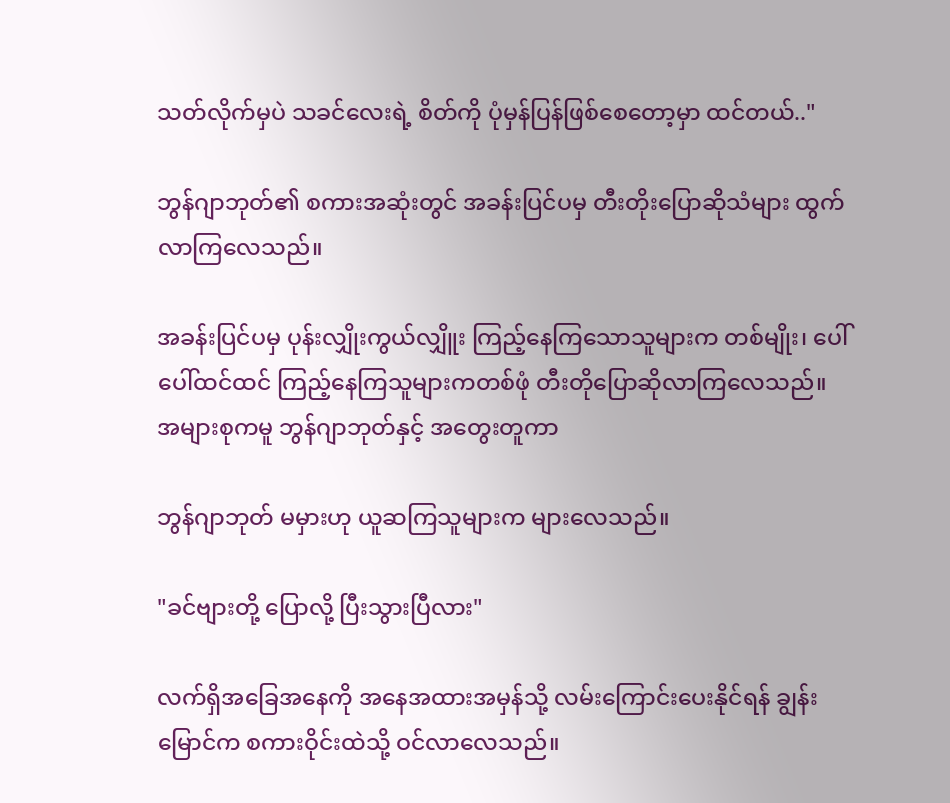သတ်လိုက်မှပဲ သခင်လေးရဲ့ စိတ်ကို ပုံမှန်ပြန်ဖြစ်စေတော့မှာ ထင်တယ်.."

ဘွန်ဂျာဘုတ်၏ စကားအဆုံးတွင် အခန်းပြင်ပမှ တီးတိုးပြောဆိုသံများ ထွက်လာကြလေသည်။

အခန်းပြင်ပမှ ပုန်းလျှိုးကွယ်လျှိူး ကြည့်နေကြသောသူများက တစ်မျိုး၊ ပေါ်ပေါ်ထင်ထင် ကြည့်နေကြသူများကတစ်ဖုံ တီးတိုပြောဆိုလာကြလေသည်။ အများစုကမူ ဘွန်ဂျာဘုတ်နှင့် အတွေးတူကာ

ဘွန်ဂျာဘုတ် မမှားဟု ယူဆကြသူများက များလေသည်။

"ခင်ဗျားတို့ ပြောလို့ ပြီးသွားပြီလား"

လက်ရှိအခြေအနေကို အနေအထားအမှန်သို့ လမ်းကြောင်းပေးနိုင်ရန် ချွန်းမြောင်က စကားဝိုင်းထဲသို့ ဝင်လာလေသည်။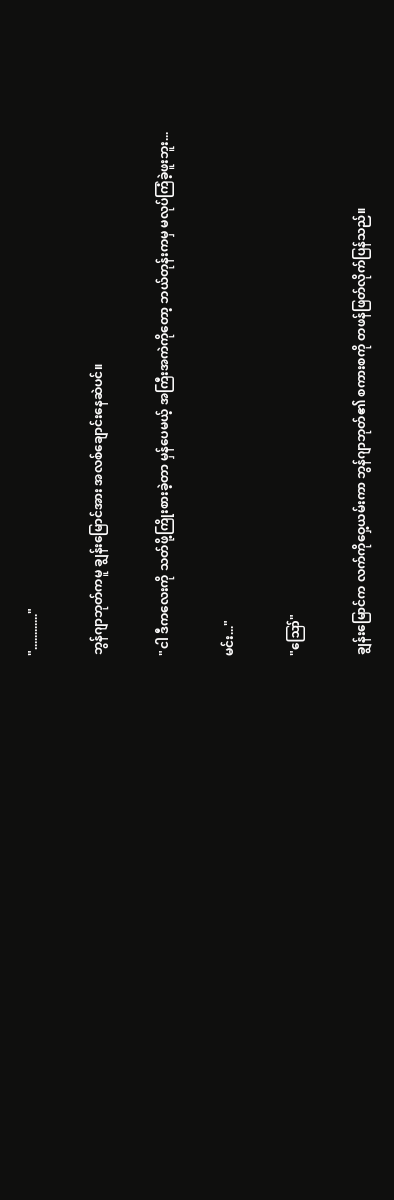"............"

ဘွန်ဂျာဘုတ်ကမူ ချွန်းမြောင်အား အလစ်ချောင်းနေဆဲပင်။

"ငါ ဒီကလေးကို သတ်ဖို့ကြိုးစားခဲ့တာ မှန်ပေမယ့် အကြီးအကဲကိုတော့ ဘယ်တုန်းကမှ မလုပ်ကြံခဲ့ဖူးဘူး...

မင်း..."

"ဪ"

ချွန်းမြောင်က လက်ကိုဝှေ့ယမ်းကာ ဘွန်ဂျာဘုတ်၏ စကားစကို တဖန်ဖြတ်လိုက်ပြန်သည်။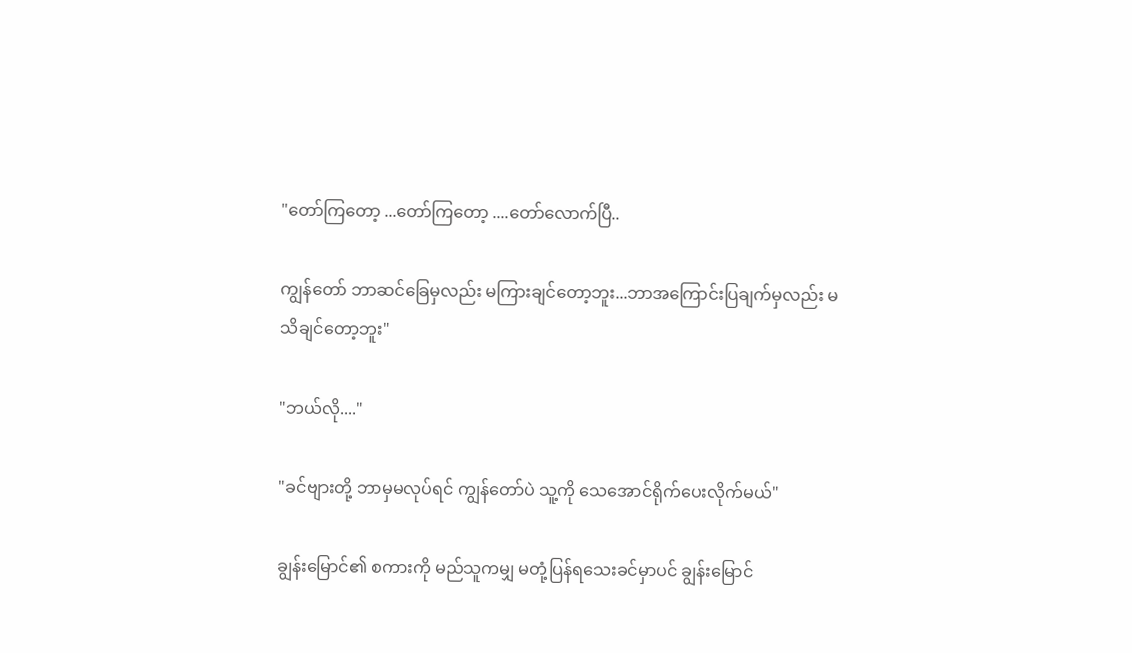"တော်ကြတော့ ...တော်ကြတော့ ....တော်လောက်ပြီ..

ကျွန်တော် ဘာဆင်ခြေမှလည်း မကြားချင်တော့ဘူး...ဘာအကြောင်းပြချက်မှလည်း မသိချင်တော့ဘူး"

"ဘယ်လို...."

"ခင်ဗျားတို့ ဘာမှမလုပ်ရင် ကျွန်တော်ပဲ သူ့ကို သေအောင်ရိုက်ပေးလိုက်မယ်"

ချွန်းမြောင်၏ စကားကို မည်သူကမျှ မတုံ့ပြန်ရသေးခင်မှာပင် ချွန်းမြောင်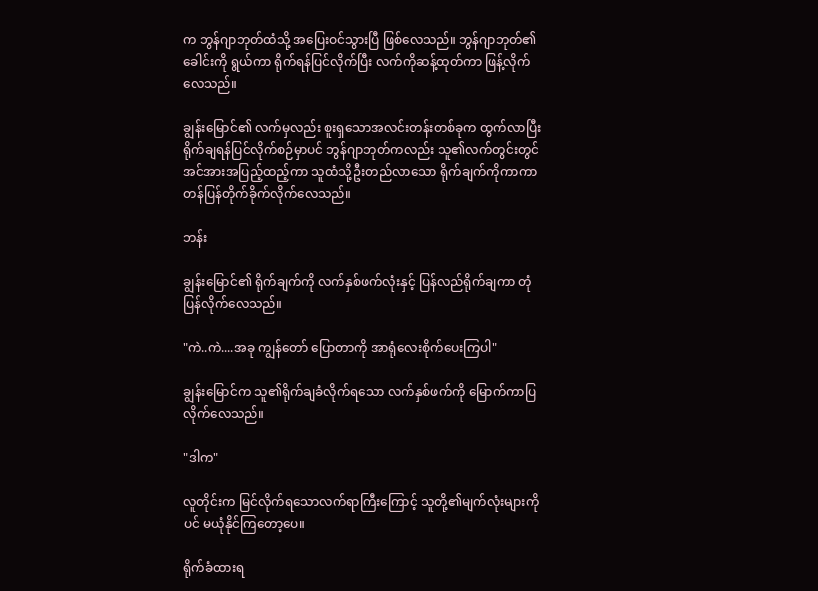က ဘွန်ဂျာဘုတ်ထံသို့ အပြေးဝင်သွားပြီ ဖြစ်လေသည်။ ဘွန်ဂျာဘုတ်၏ ခေါင်းကို ရွယ်ကာ ရိုက်ရန်ပြင်လိုက်ပြီး လက်ကိုဆန့်ထုတ်ကာ ဖြန့်လိုက်လေသည်။

ချွန်းမြောင်၏ လက်မှလည်း စူးရှသောအလင်းတန်းတစ်ခုက ထွက်လာပြီး ရိုက်ချရန်ပြင်လိုက်စဉ်မှာပင် ဘွန်ဂျာဘုတ်ကလည်း သူ၏လက်တွင်းတွင် အင်အားအပြည့်ထည့်ကာ သူထံသို့ဦးတည်လာသော ရိုက်ချက်ကိုကာကာ တန်ပြန်တိုက်ခိုက်လိုက်လေသည်။

ဘန်း

ချွန်းမြောင်၏ ရိုက်ချက်ကို လက်နှစ်ဖက်လုံးနှင့် ပြန်လည်ရိုက်ချကာ တုံပြန်လိုက်လေသည်။

"ကဲ..ကဲ....အခု ကျွန်တော် ပြောတာကို အာရုံလေးစိုက်ပေးကြပါ"

ချွန်းမြောင်က သူ၏ရိုက်ချခံလိုက်ရသော လက်နှစ်ဖက်ကို မြောက်ကာပြလိုက်လေသည်။

"ဒါက"

လူတိုင်းက မြင်လိုက်ရသောလက်ရာကြီးကြောင့် သူတို့၏မျက်လုံးများကိုပင် မယုံနိုင်ကြတော့ပေ။

ရိုက်ခံထားရ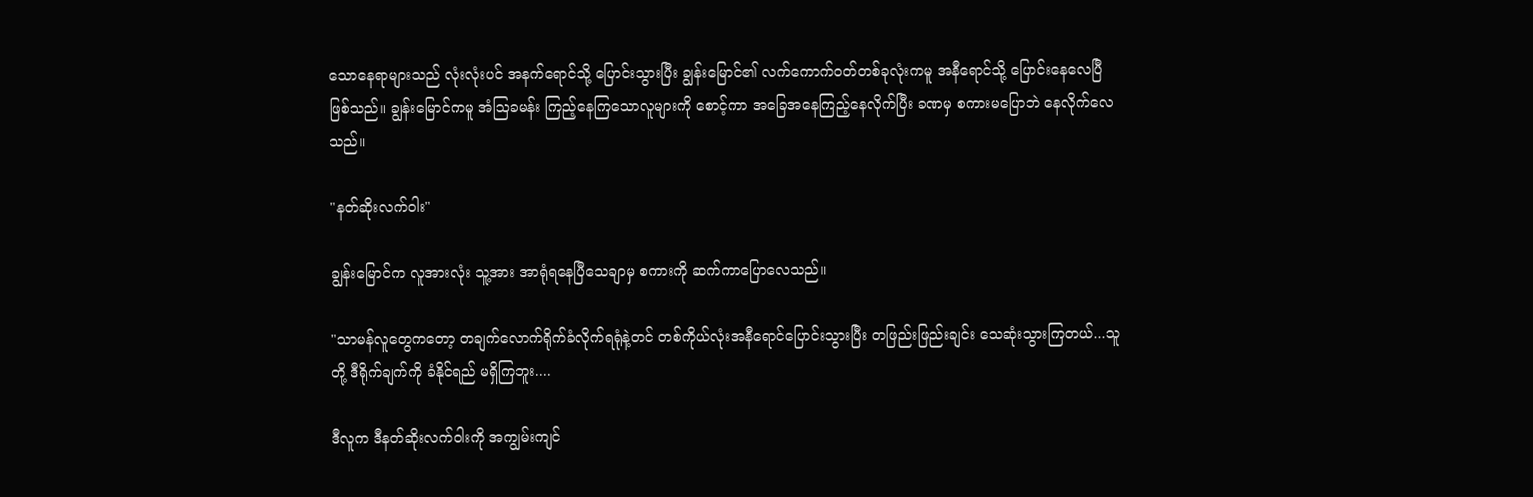သောနေရာများသည် လုံးလုံးပင် အနက်ရောင်သို့ ပြောင်းသွားပြီး ချွန်းမြောင်၏ လက်ကောက်ဝတ်တစ်ခုလုံးကမူ အနီရောင်သို့ ပြောင်းနေလေပြီဖြစ်သည်။ ချွန်းမြောင်ကမူ အံဩခမန်း ကြည့်နေကြသောလူများကို စောင့်ကာ အခြေအနေကြည့်နေလိုက်ပြီး ခဏမှ စကားမပြောဘဲ နေလိုက်လေသည်။

"နတ်ဆိုးလက်ဝါး"

ချွန်းမြောင်က လူအားလုံး သူ့အား အာရုံရနေပြီသေချာမှ စကားကို ဆက်ကာပြောလေသည်။

"သာမန်လူတွေကတော့ တချက်လောက်ရိုက်ခံလိုက်ရရုံနဲ့တင် တစ်ကိုယ်လုံးအနီရောင်ပြောင်းသွားပြီး တဖြည်းဖြည်းချင်း သေဆုံးသွားကြတယ်...သူတို့ ဒီရိုက်ချက်ကို ခံနိုင်ရည် မရှိကြဘူး....

ဒီလူက ဒီနတ်ဆိုးလက်ဝါးကို အကျွမ်းကျင်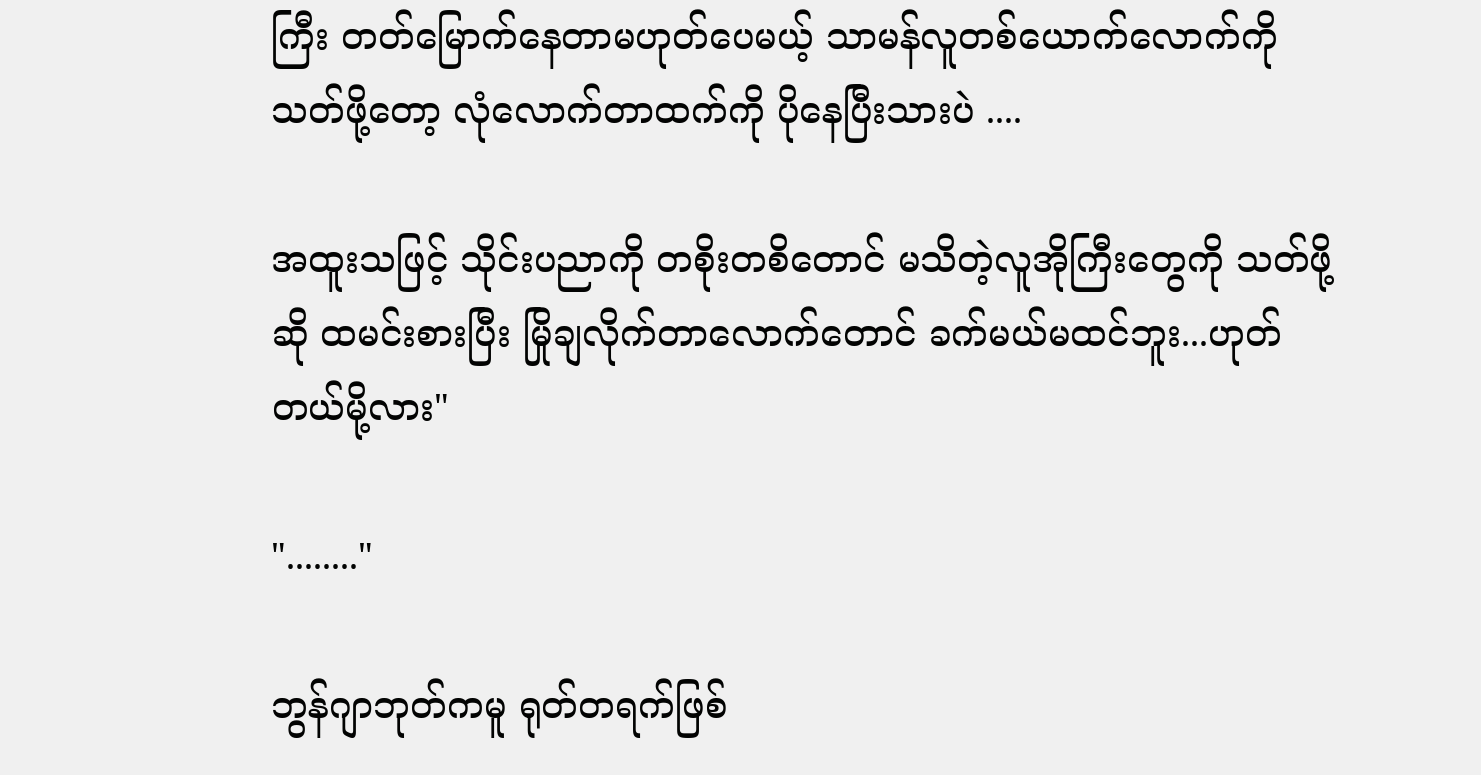ကြီး တတ်မြောက်နေတာမဟုတ်ပေမယ့် သာမန်လူတစ်ယောက်လောက်ကို သတ်ဖို့တော့ လုံလောက်တာထက်ကို ပိုနေပြီးသားပဲ ....

အထူးသဖြင့် သိုင်းပညာကို တစိုးတစိတောင် မသိတဲ့လူအိုကြီးတွေကို သတ်ဖို့ဆို ထမင်းစားပြီး မြိုချလိုက်တာလောက်တောင် ခက်မယ်မထင်ဘူး...ဟုတ်တယ်မို့လား"

"........"

ဘွန်ဂျာဘုတ်ကမူ ရုတ်တရက်ဖြစ်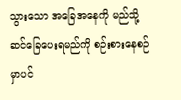သွားသော အခြေအနေကို မည်သို့ဆင်ခြေပေးရမည်ကို စဉ်းစားနေစဉ်မှာပင်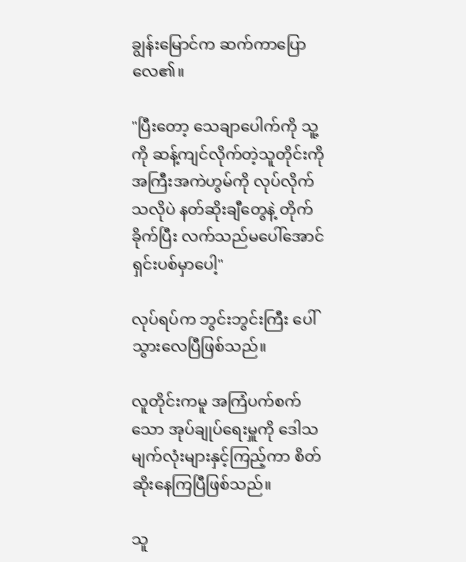ချွန်းမြောင်က ဆက်ကာပြောလေ၏။

"ပြီးတော့ သေချာပေါက်ကို သူ့ကို ဆန့်ကျင်လိုက်တဲ့သူတိုင်းကို အကြီးအကဲဟွမ်ကို လုပ်လိုက်သလိုပဲ နတ်ဆိုးချီတွေနဲ့ တိုက်ခိုက်ပြီး လက်သည်မပေါ်အောင် ရှင်းပစ်မှာပေါ့"

လုပ်ရပ်က ဘွင်းဘွင်းကြီး ပေါ်သွားလေပြီဖြစ်သည်။

လူတိုင်းကမူ အကြံပက်စက်သော အုပ်ချုပ်ရေးမှူကို ဒေါသမျက်လုံးများနှင့်ကြည့်ကာ စိတ်ဆိုးနေကြပြီဖြစ်သည်။

သူ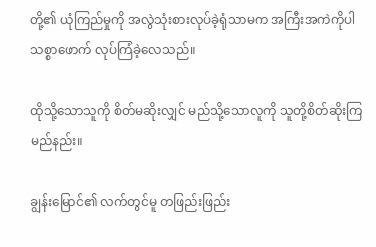တို့၏ ယုံကြည်မှုကို အလွဲသုံးစားလုပ်ခဲ့ရုံသာမက အကြီးအကဲကိုပါ သစ္စာဖောက် လုပ်ကြံခဲ့လေသည်။

ထိုသို့သောသူကို စိတ်မဆိုးလျှင် မည်သို့သောလူကို သူတို့စိတ်ဆိုးကြမည်နည်း။

ချွန်းမြောင်၏ လက်တွင်မူ တဖြည်းဖြည်း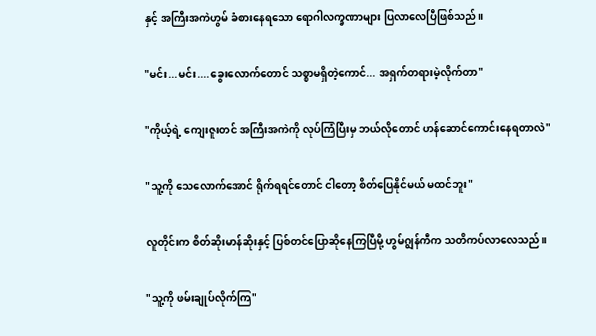နှင့် အကြီးအကဲဟွမ် ခံစားနေရသော ရောဂါလက္ခဏာများ ပြလာလေပြီဖြစ်သည်။

"မင်း...မင်း....ခွေးလောက်တောင် သစ္စာမရှိတဲ့ကောင်... အရှက်တရားမဲ့လိုက်တာ"

"ကိုယ့်ရဲ့ ကျေးဇူးတင် အကြီးအကဲကို လုပ်ကြံပြီးမှ ဘယ်လိုတောင် ဟန်ဆောင်ကောင်းနေရတာလဲ"

"သူ့ကို သေလောက်အောင် ရိုက်ရရင်တောင် ငါတော့ စိတ်ပြေနိုင်မယ် မထင်ဘူး"

လူတိုင်းက စိတ်ဆိုးမာန်ဆိုးနှင့် ပြစ်တင်ပြောဆိုနေကြပြီမို့ ဟွမ်ဂျွန်ကီက သတိကပ်လာလေသည်။

"သူ့ကို ဖမ်းချုပ်လိုက်ကြ"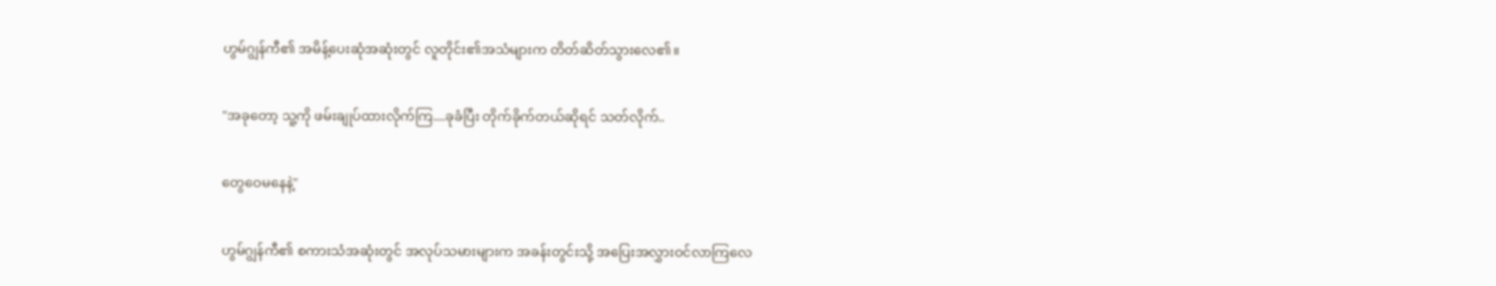ဟွမ်ဂျွန်ကီ၏ အမိန့်ပေးဆုံအဆုံးတွင် လူတိုင်း၏အသံများက တိတ်ဆိတ်သွားလေ၏။

"အခုတော့ သူ့ကို ဖမ်းချုပ်ထားလိုက်ကြ....ခုခံပြီး တိုက်ခိုက်တယ်ဆိုရင် သတ်လိုက်..

တွေဝေမနေနဲ့"

ဟွမ်ဂျွန်ကီ၏ စကားသံအဆုံးတွင် အလုပ်သမားများက အခန်းတွင်းသို့ အပြေးအလွှားဝင်လာကြလေ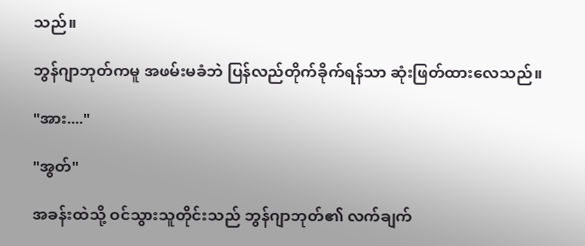သည်။

ဘွန်ဂျာဘုတ်ကမူ အဖမ်းမခံဘဲ ပြန်လည်တိုက်ခိုက်ရန်သာ ဆုံးဖြတ်ထားလေသည်။

"အား...."

"အွတ်"

အခန်းထဲသို့ ဝင်သွားသူတိုင်းသည် ဘွန်ဂျာဘုတ်၏ လက်ချက်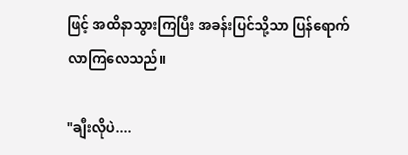ဖြင့် အထိနာသွားကြပြီး အခန်းပြင်သို့သာ ပြန်ရောက်လာကြလေသည်။

"ချီးလိုပဲ....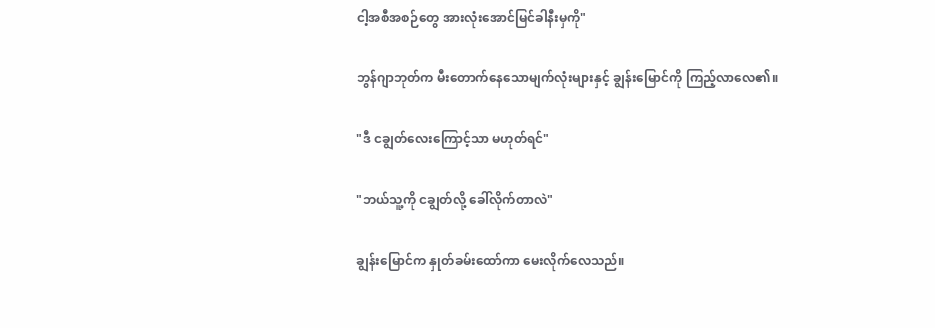ငါ့အစီအစဉ်တွေ အားလုံးအောင်မြင်ခါနီးမှကို"

ဘွန်ဂျာဘုတ်က မီးတောက်နေသောမျက်လုံးများနှင့် ချွန်းမြောင်ကို ကြည့်လာလေ၏။

"ဒီ ငချွတ်လေးကြောင့်သာ မဟုတ်ရင်"

"ဘယ်သူ့ကို ငချွတ်လို့ ခေါ်လိုက်တာလဲ"

ချွန်းမြောင်က နှုတ်ခမ်းထော်ကာ မေးလိုက်လေသည်။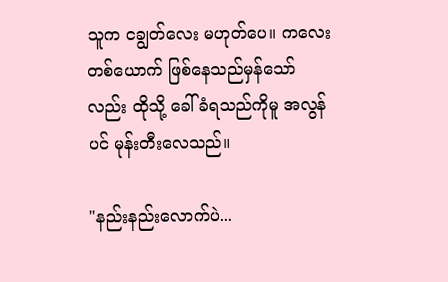သူက ငချွတ်လေး မဟုတ်ပေ။ ကလေးတစ်ယောက် ဖြစ်နေသည်မှန်သော်လည်း ထိုသို့ ခေါ်ခံရသည်ကိုမူ အလွန်ပင် မုန်းတီးလေသည်။

"နည်းနည်းလောက်ပဲ...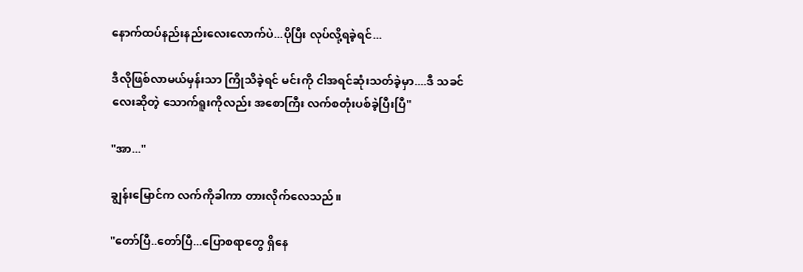နောက်ထပ်နည်းနည်းလေးလောက်ပဲ...ပိုပြီး လုပ်လို့ရခဲ့ရင်...

ဒီလိုဖြစ်လာမယ်မှန်းသာ ကြိုသိခဲ့ရင် မင်းကို ငါအရင်ဆုံးသတ်ခဲ့မှာ....ဒီ သခင်လေးဆိုတဲ့ သောက်ရူးကိုလည်း အစောကြီး လက်စတုံးပစ်ခဲ့ပြီးပြီ"

"အာ..."

ချွန်းမြောင်က လက်ကိုခါကာ တားလိုက်လေသည်။

"တော်ပြီ..တော်ပြီ...ပြောစရာတွေ ရှိနေ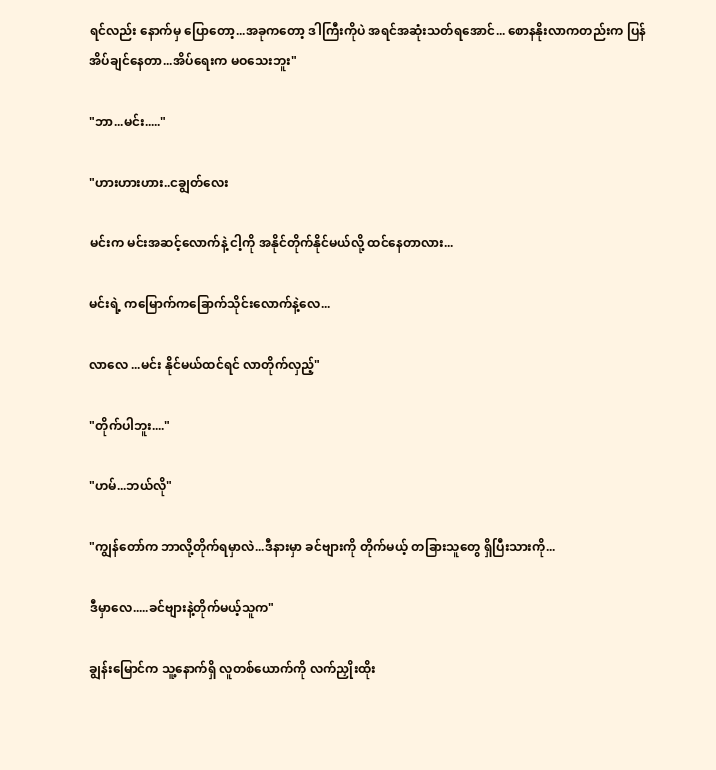ရင်လည်း နောက်မှ ပြောတော့...အခုကတော့ ဒါကြီးကိုပဲ အရင်အဆုံးသတ်ရအောင်... စောနနိုးလာကတည်းက ပြန်အိပ်ချင်နေတာ...အိပ်ရေးက မဝသေးဘူး"

"ဘာ...မင်း....."

"ဟားဟားဟား..ငချွတ်လေး

မင်းက မင်းအဆင့်လောက်နဲ့ ငါ့ကို အနိုင်တိုက်နိုင်မယ်လို့ ထင်နေတာလား...

မင်းရဲ့ ကမြောက်ကခြောက်သိုင်းလောက်နဲ့လေ...

လာလေ ...မင်း နိုင်မယ်ထင်ရင် လာတိုက်လှည့်"

"တိုက်ပါဘူး...."

"ဟမ်...ဘယ်လို"

"ကျွန်တော်က ဘာလို့တိုက်ရမှာလဲ...ဒီနားမှာ ခင်ဗျားကို တိုက်မယ့် တခြားသူတွေ ရှိပြီးသားကို...

ဒီမှာလေ.....ခင်ဗျားနဲ့တိုက်မယ့်သူက"

ချွန်းမြောင်က သူ့နောက်ရှိ လူတစ်ယောက်ကို လက်ညှိုးထိုး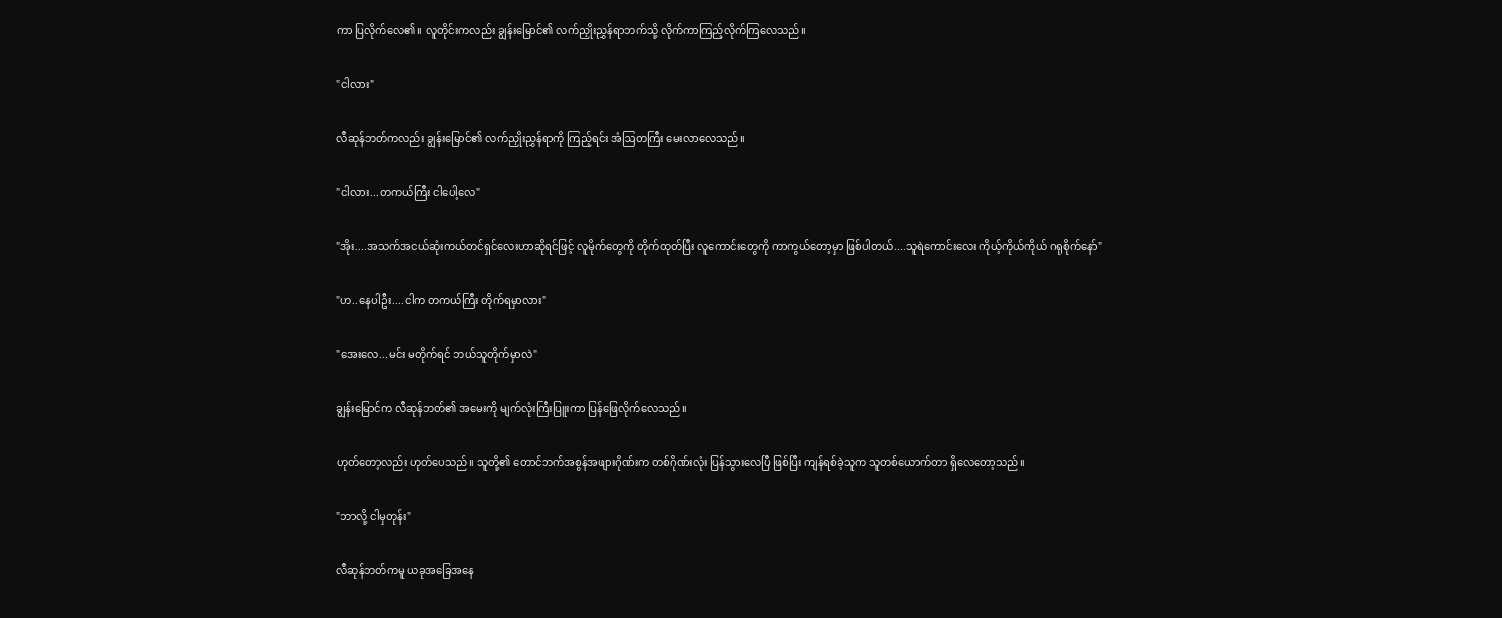ကာ ပြလိုက်လေ၏။ လူတိုင်းကလည်း ချွန်းမြောင်၏ လက်ညှိုးညွှန်ရာဘက်သို့ လိုက်ကာကြည့်လိုက်ကြလေသည်။

"ငါလား"

လီဆုန်ဘတ်ကလည်း ချွန်းမြောင်၏ လက်ညှိုးညွှန်ရာကို ကြည့်ရင်း အံဩတကြီး မေးလာလေသည်။

"ငါလား...တကယ်ကြီး ငါပေါ့လေ"

"အိုး....အသက်အငယ်ဆုံးကယ်တင်ရှင်လေးဟာဆိုရင်ဖြင့် လူမိုက်တွေကို တိုက်ထုတ်ပြီး လူကောင်းတွေကို ကာကွယ်တော့မှာ ဖြစ်ပါတယ်....သူရဲကောင်းလေး ကိုယ့်ကိုယ်ကိုယ် ဂရုစိုက်နော်"

"ဟ..နေပါဦး....ငါက တကယ်ကြီး တိုက်ရမှာလား"

"အေးလေ...မင်း မတိုက်ရင် ဘယ်သူတိုက်မှာလဲ"

ချွန်းမြောင်က လီဆုန်ဘတ်၏ အမေးကို မျက်လုံးကြီးပြူးကာ ပြန်ဖြေလိုက်လေသည်။

ဟုတ်တော့လည်း ဟုတ်ပေသည်။ သူတို့၏ တောင်ဘက်အစွန်အဖျားဂိုဏ်းက တစ်ဂိုဏ်းလုံး ပြန်သွားလေပြီ ဖြစ်ပြီး ကျန်ရစ်ခဲ့သူက သူတစ်ယောက်တာ ရှိလေတော့သည်။

"ဘာလို့ ငါမှတုန်း"

လီဆုန်ဘတ်ကမူ ယခုအခြေအနေ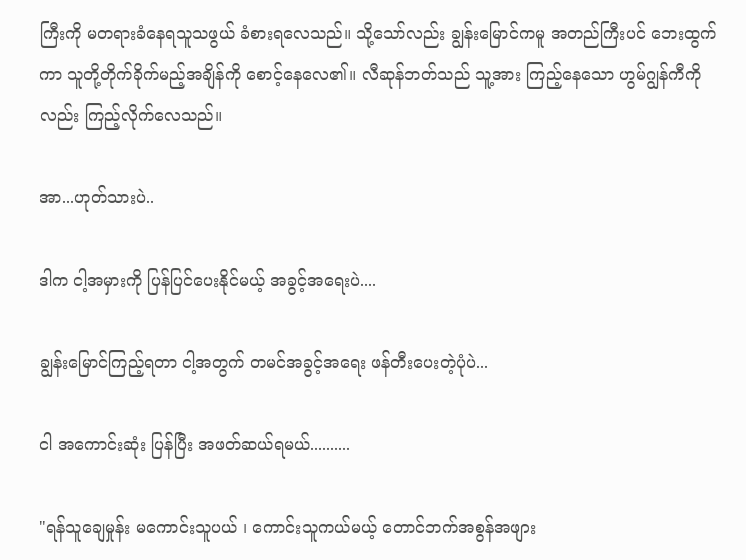ကြီးကို မတရားခံနေရသူသဖွယ် ခံစားရလေသည်။ သို့သော်လည်း ချွန်းမြောင်ကမူ အတည်ကြီးပင် ဘေးထွက်ကာ သူတို့တိုက်ခိုက်မည့်အချိန်ကို စောင့်နေလေ၏။ လီဆုန်ဘတ်သည် သူ့အား ကြည့်နေသော ဟွမ်ဂျွန်ကီကိုလည်း ကြည့်လိုက်လေသည်။

အာ...ဟုတ်သားပဲ..

ဒါက ငါ့အမှားကို ပြန်ပြင်ပေးနိုင်မယ့် အခွင့်အရေးပဲ....

ချွန်းမြောင်ကြည့်ရတာ ငါ့အတွက် တမင်အခွင့်အရေး ဖန်တီးပေးတဲ့ပုံပဲ...

ငါ အကောင်းဆုံး ပြန်ပြီး အဖတ်ဆယ်ရမယ်..........

"ရန်သူချေမှုန်း မကောင်းသူပယ် ၊ ကောင်းသူကယ်မယ့် တောင်ဘက်အစွန်အဖျား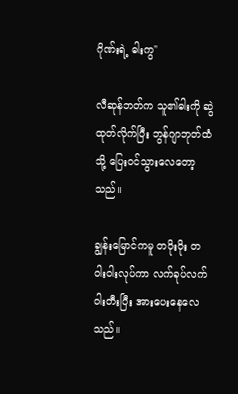ဂိုဏ်းရဲ့ ဓါးကွ"

လီဆုန်ဘတ်က သူ၏ဓါးကို ဆွဲထုတ်လိုက်ပြီး ဘွန်ဂျာဘုတ်ထံသို့ ပြေးဝင်သွားလေတော့သည်။

ချွန်းမြောင်ကမူ တဝိုးဝိုး တဝါးဝါးလုပ်ကာ လက်ခုပ်လက်ဝါးတီးပြီး အားပေးနေလေသည်။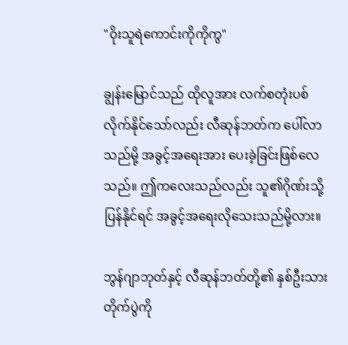"ဝိုးသူရဲကောင်းကိုကိုကွ"

ချွန်းမြောင်သည် ထိုလူအား လက်စတုံးပစ်လိုက်နိုင်သော်လည်း လီဆုန်ဘတ်က ပေါ်လာသည်မို့ အခွင့်အရေးအား ပေးခဲ့ခြင်းဖြစ်လေသည်။ ဤကလေးသည်လည်း သူ၏ဂိုဏ်းသို့ ပြန်နိုင်ရင် အခွင့်အရေးလိုသေးသည်မို့လား။

ဘွန်ဂျာဘုတ်နှင့် လီဆုန်ဘတ်တို့၏ နှစ်ဦးသားတိုက်ပွဲကို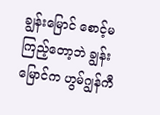ချွန်းမြောင် စောင့်မကြည့်တော့ဘဲ ချွန်းမြောင်က ဟွမ်ဂျွန်ကီ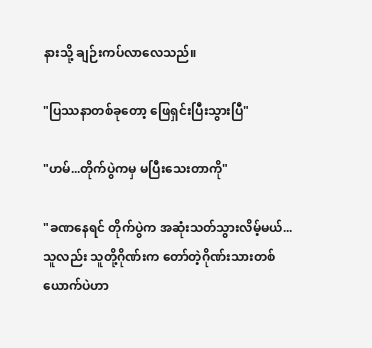နားသို့ ချဉ်းကပ်လာလေသည်။

"ပြဿနာတစ်ခုတော့ ဖြေရှင်းပြီးသွားပြီ"

"ဟမ်...တိုက်ပွဲကမှ မပြီးသေးတာကို"

"ခဏနေရင် တိုက်ပွဲက အဆုံးသတ်သွားလိမ့်မယ်...သူလည်း သူတို့ဂိုဏ်းက တော်တဲ့ဂိုဏ်းသားတစ်ယောက်ပဲဟာ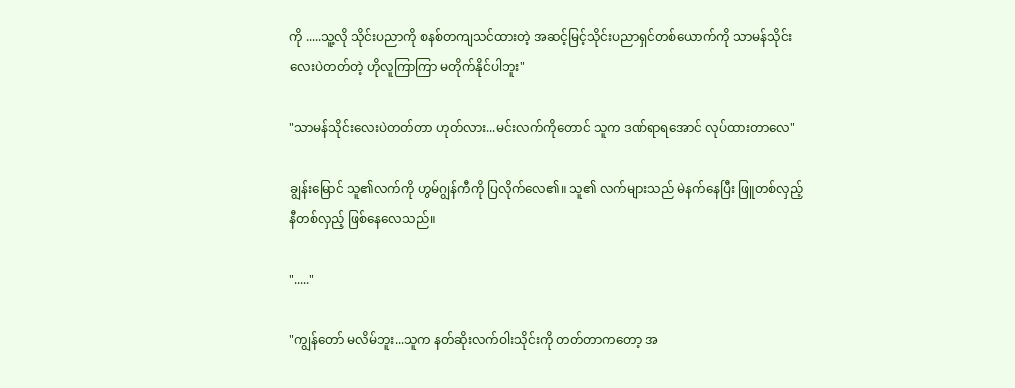ကို .....သူ့လို သိုင်းပညာကို စနစ်တကျသင်ထားတဲ့ အဆင့်မြင့်သိုင်းပညာရှင်တစ်ယောက်ကို သာမန်သိုင်းလေးပဲတတ်တဲ့ ဟိုလူကြာကြာ မတိုက်နိုင်ပါဘူး"

"သာမန်သိုင်းလေးပဲတတ်တာ ဟုတ်လား...မင်းလက်ကိုတောင် သူက ဒဏ်ရာရအောင် လုပ်ထားတာလေ"

ချွန်းမြောင် သူ၏လက်ကို ဟွမ်ဂျွန်ကီကို ပြလိုက်လေ၏။ သူ၏ လက်များသည် မဲနက်နေပြီး ဖြူတစ်လှည့်နီတစ်လှည့် ဖြစ်နေလေသည်။

"....."

"ကျွန်တော် မလိမ်ဘူး...သူက နတ်ဆိုးလက်ဝါးသိုင်းကို တတ်တာကတော့ အ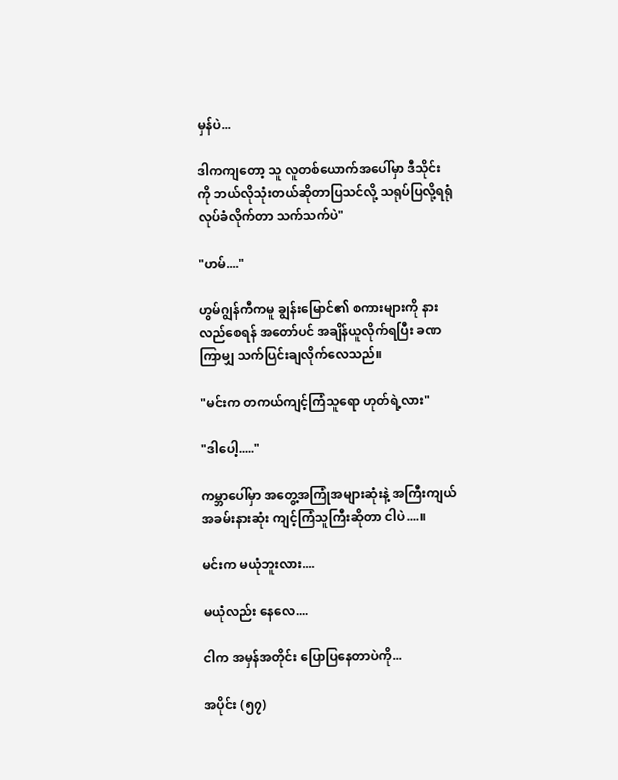မှန်ပဲ...

ဒါကကျတော့ သူ လူတစ်ယောက်အပေါ်မှာ ဒီသိုင်းကို ဘယ်လိုသုံးတယ်ဆိုတာပြသင်လို့ သရုပ်ပြလို့ရရုံ လုပ်ခံလိုက်တာ သက်သက်ပဲ"

"ဟမ်...."

ဟွမ်ဂျွန်ကီကမူ ချွန်းမြောင်၏ စကားများကို နားလည်စေရန် အတော်ပင် အချိန်ယူလိုက်ရပြီး ခဏကြာမျှ သက်ပြင်းချလိုက်လေသည်။

"မင်းက တကယ်ကျင့်ကြံသူရော ဟုတ်ရဲ့လား"

"ဒါပေါ့....."

ကမ္ဘာပေါ်မှာ အတွေ့အကြုံအများဆုံးနဲ့ အကြီးကျယ်အခမ်းနားဆုံး ကျင့်ကြံသူကြီးဆိုတာ ငါပဲ....။

မင်းက မယုံဘူးလား....

မယုံလည်း နေလေ....

ငါက အမှန်အတိုင်း ပြောပြနေတာပဲကို...

အပိုင်း (၅၇)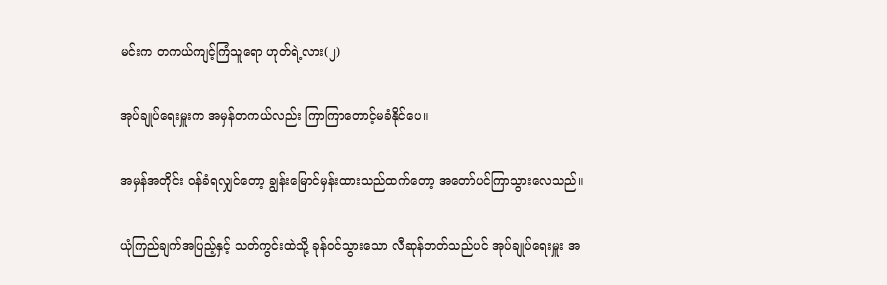မင်းက တကယ်ကျင့်ကြံသူရော ဟုတ်ရဲ့လား(၂)

အုပ်ချုပ်ရေးမှူးက အမှန်တကယ်လည်း ကြာကြာတောင့်မခံနိုင်ပေ။

အမှန်အတိုင်း ဝန်ခံရလျှင်တော့ ချွန်းမြောင်မှန်းထားသည်ထက်တော့ အတော်ပင်ကြာသွားလေသည်။

ယုံကြည်ချက်အပြည့်နှင့် သတ်ကွင်းထဲသို့ ခုန်ဝင်သွားသော လီဆုန်ဘတ်သည်ပင် အုပ်ချုပ်ရေးမှူး အ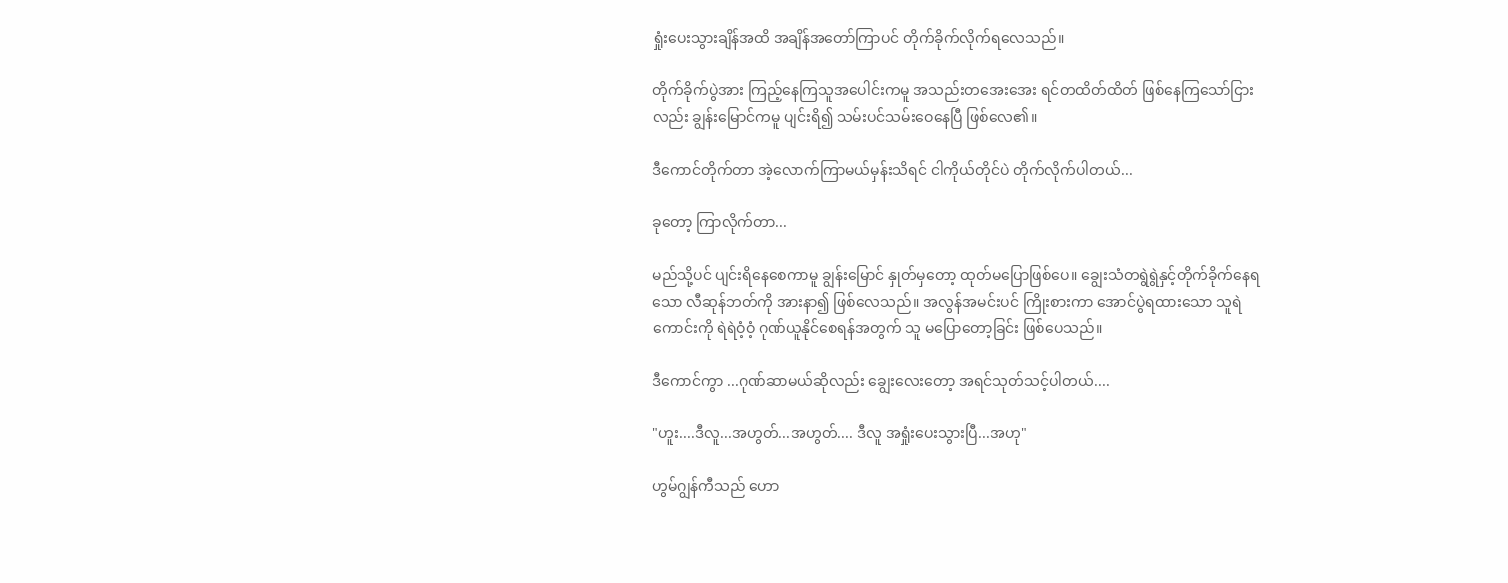ရှုံးပေးသွားချိန်အထိ အချိန်အတော်ကြာပင် တိုက်ခိုက်လိုက်ရလေသည်။

တိုက်ခိုက်ပွဲအား ကြည့်နေကြသူအပေါင်းကမူ အသည်းတအေးအေး ရင်တထိတ်ထိတ် ဖြစ်နေကြသော်ငြားလည်း ချွန်းမြောင်ကမူ ပျင်းရိ၍ သမ်းပင်သမ်းဝေနေပြီ ဖြစ်လေ၏။

ဒီကောင်တိုက်တာ အဲ့လောက်ကြာမယ်မှန်းသိရင် ငါကိုယ်တိုင်ပဲ တိုက်လိုက်ပါတယ်...

ခုတော့ ကြာလိုက်တာ...

မည်သို့ပင် ပျင်းရိနေစေကာမူ ချွန်းမြောင် နှုတ်မှတော့ ထုတ်မပြောဖြစ်ပေ။ ချွေးသံတရွဲရွဲနှင့်တိုက်ခိုက်နေရသော လီဆုန်ဘတ်ကို အားနာ၍ ဖြစ်လေသည်။ အလွန်အမင်းပင် ကြိုးစားကာ အောင်ပွဲရထားသော သူရဲကောင်းကို ရဲရဲဝံ့ဝံ့ ဂုဏ်ယူနိုင်စေရန်အတွက် သူ မပြောတော့ခြင်း ဖြစ်ပေသည်။

ဒီကောင်ကွာ ...ဂုဏ်ဆာမယ်ဆိုလည်း ချွေးလေးတော့ အရင်သုတ်သင့်ပါတယ်....

"ဟူး....ဒီလူ...အဟွတ်...အဟွတ်.... ဒီလူ အရှုံးပေးသွားပြီ...အဟု"

ဟွမ်ဂျွန်ကီသည် ဟော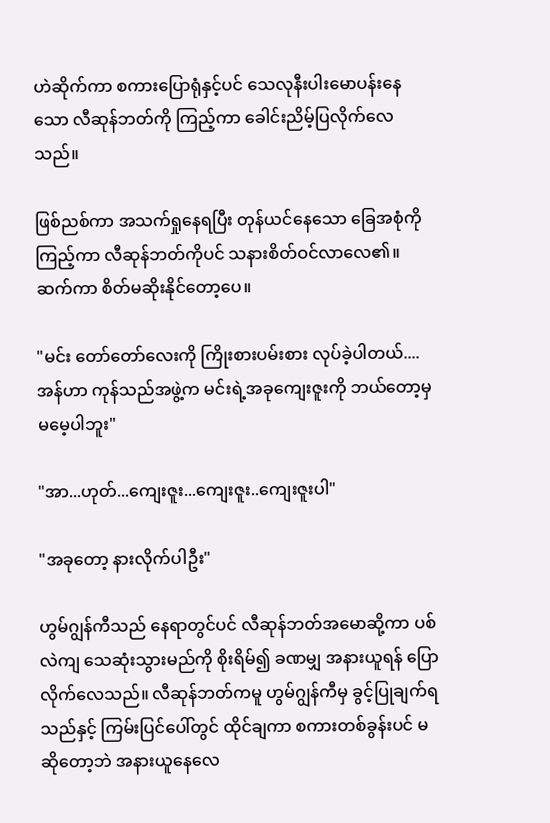ဟဲဆိုက်ကာ စကားပြောရုံနှင့်ပင် သေလုနီးပါးမောပန်းနေသော လီဆုန်ဘတ်ကို ကြည့်ကာ ခေါင်းညိမ့်ပြလိုက်လေသည်။

ဖြစ်ညစ်ကာ အသက်ရှုနေရပြီး တုန်ယင်နေသော ခြေအစုံကို ကြည့်ကာ လီဆုန်ဘတ်ကိုပင် သနားစိတ်ဝင်လာလေ၏။ ဆက်ကာ စိတ်မဆိုးနိုင်တော့ပေ။

"မင်း တော်တော်လေးကို ကြိုးစားပမ်းစား လုပ်ခဲ့ပါတယ်....အန်ဟာ ကုန်သည်အဖွဲ့က မင်းရဲ့အခုကျေးဇူးကို ဘယ်တော့မှ မမေ့ပါဘူး"

"အာ...ဟုတ်...ကျေးဇူး...ကျေးဇူး..ကျေးဇူးပါ"

"အခုတော့ နားလိုက်ပါဦး"

ဟွမ်ဂျွန်ကီသည် နေရာတွင်ပင် လီဆုန်ဘတ်အမောဆို့ကာ ပစ်လဲကျ သေဆုံးသွားမည်ကို စိုးရိမ်၍ ခဏမျှ အနားယူရန် ပြောလိုက်လေသည်။ လီဆုန်ဘတ်ကမူ ဟွမ်ဂျွန်ကီမှ ခွင့်ပြုချက်ရသည်နှင့် ကြမ်းပြင်ပေါ်တွင် ထိုင်ချကာ စကားတစ်ခွန်းပင် မဆိုတော့ဘဲ အနားယူနေလေ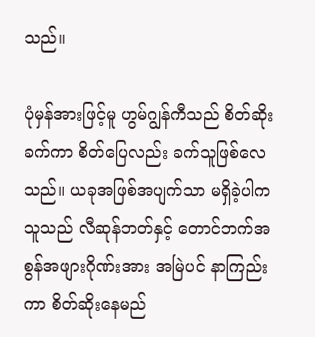သည်။

ပုံမှန်အားဖြင့်မူ ဟွမ်ဂျွန်ကီသည် စိတ်ဆိုးခက်ကာ စိတ်ပြေလည်း ခက်သူဖြစ်လေသည်။ ယခုအဖြစ်အပျက်သာ မရှိခဲ့ပါက သူသည် လီဆုန်ဘတ်နှင့် တောင်ဘက်အစွန်အဖျားဂိုဏ်းအား အမြဲပင် နာကြည်းကာ စိတ်ဆိုးနေမည်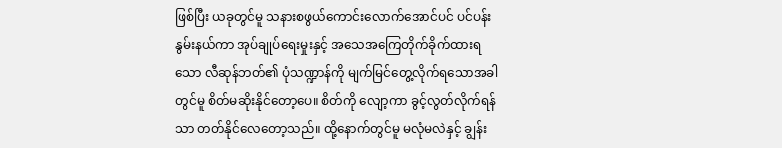ဖြစ်ပြီး ယခုတွင်မူ သနားစဖွယ်ကောင်းလောက်အောင်ပင် ပင်ပန်းနွမ်းနယ်ကာ အုပ်ချုပ်ရေးမှုးနှင့် အသေအကြေတိုက်ခိုက်ထားရသော လီဆုန်ဘတ်၏ ပုံသဏ္ဍာန်ကို မျက်မြင်တွေ့လိုက်ရသောအခါတွင်မူ စိတ်မဆိုးနိုင်တော့ပေ။ စိတ်ကို လျော့ကာ ခွင့်လွတ်လိုက်ရန်သာ တတ်နိုင်လေတော့သည်။ ထို့နောက်တွင်မူ မလုံမလဲနှင့် ချွန်း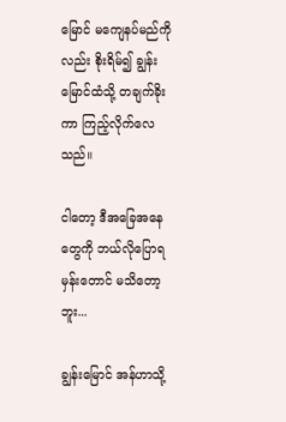မြောင် မကျေနပ်မည်ကိုလည်း စိုးရိမ်၍ ချွန်းမြောင်ထံသို့ တချက်ခိုးကာ ကြည့်လိုက်လေသည်။

ငါတော့ ဒီအခြေအနေတွေကို ဘယ်လိုပြောရမှန်းတောင် မသိတော့ဘူး...

ချွန်းမြောင် အန်ဟာသို့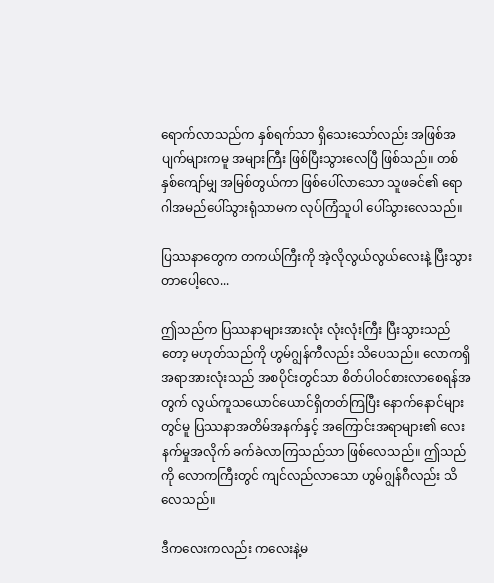ရောက်လာသည်က နှစ်ရက်သာ ရှိသေးသော်လည်း အဖြစ်အပျက်များကမူ အများကြီး ဖြစ်ပြီးသွားလေပြီ ဖြစ်သည်။ တစ်နှစ်ကျော်မျှ အမြစ်တွယ်ကာ ဖြစ်ပေါ်လာသော သူဖခင်၏ ရောဂါအမည်ပေါ်သွားရုံသာမက လုပ်ကြံသူပါ ပေါ်သွားလေသည်။

ပြဿနာတွေက တကယ်ကြီးကို အဲ့လိုလွယ်လွယ်လေးနဲ့ ပြီးသွားတာပေါ့လေ...

ဤသည်က ပြဿနာများအားလုံး လုံးလုံးကြီး ပြီးသွားသည်တော့ မဟုတ်သည်ကို ဟွမ်ဂျွန်ကီလည်း သိပေသည်။ လောကရှိအရာအားလုံးသည် အစပိုင်းတွင်သာ စိတ်ပါဝင်စားလာစေရန်အတွက် လွယ်ကူသယောင်ယောင်ရှိတတ်ကြပြီး နောက်နောင်များတွင်မူ ပြဿနာအတိမ်အနက်နှင့် အကြောင်းအရာများ၏ လေးနက်မှုအလိုက် ခက်ခဲလာကြသည်သာ ဖြစ်လေသည်။ ဤသည်ကို လောကကြီးတွင် ကျင်လည်လာသော ဟွမ်ဂျွန်ဂီလည်း သိလေသည်။

ဒီကလေးကလည်း ကလေးနဲ့မ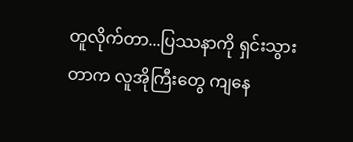တူလိုက်တာ...ပြဿနာကို ရှင်းသွားတာက လူအိုကြီးတွေ ကျနေ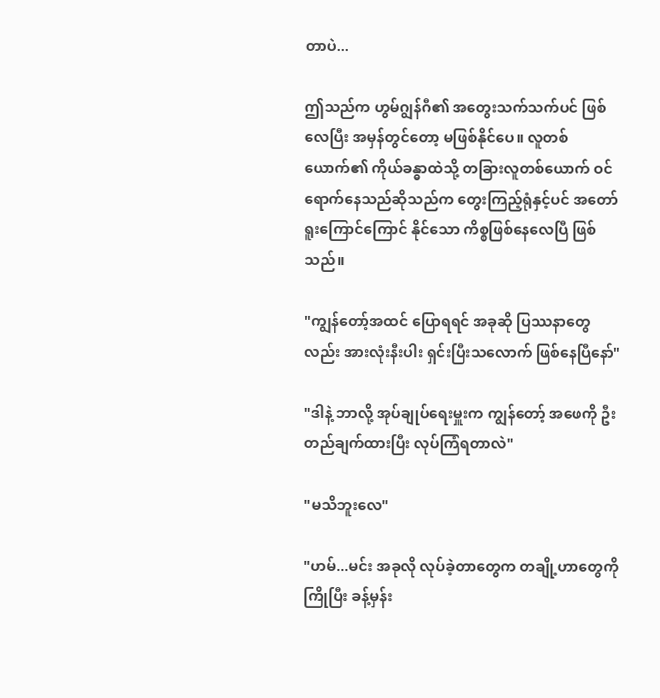တာပဲ...

ဤသည်က ဟွမ်ဂျွန်ဂီ၏ အတွေးသက်သက်ပင် ဖြစ်လေပြီး အမှန်တွင်တော့ မဖြစ်နိုင်ပေ။ လူတစ်ယောက်၏ ကိုယ်ခန္ဓာထဲသို့ တခြားလူတစ်ယောက် ဝင်ရောက်နေသည်ဆိုသည်က တွေးကြည့်ရုံနှင့်ပင် အတော်ရူးကြောင်ကြောင် နိုင်သော ကိစ္စဖြစ်နေလေပြီ ဖြစ်သည်။

"ကျွန်တော့်အထင် ပြောရရင် အခုဆို ပြဿနာတွေလည်း အားလုံးနီးပါး ရှင်းပြီးသလောက် ဖြစ်နေပြီနော်"

"ဒါနဲ့ ဘာလို့ အုပ်ချုပ်ရေးမှူးက ကျွန်တော့် အဖေကို ဦးတည်ချက်ထားပြီး လုပ်ကြံရတာလဲ"

"မသိဘူးလေ"

"ဟမ်...မင်း အခုလို လုပ်ခဲ့တာတွေက တချို့ဟာတွေကို ကြိုပြီး ခန့်မှန်း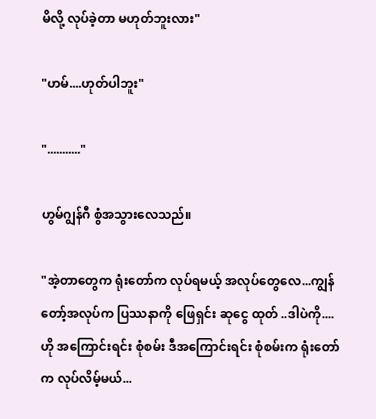မိလို့ လုပ်ခဲ့တာ မဟုတ်ဘူးလား"

"ဟမ်....ဟုတ်ပါဘူး"

"..........."

ဟွမ်ဂျွန်ဂီ စွံအသွားလေသည်။

"အဲ့တာတွေက ရုံးတော်က လုပ်ရမယ့် အလုပ်တွေလေ...ကျွန်တော့်အလုပ်က ပြဿနာကို ဖြေရှင်း ဆုငွေ ထုတ် ..ဒါပဲကို....ဟို အကြောင်းရင်း စုံစမ်း ဒီအကြောင်းရင်း စုံစမ်းက ရုံးတော်က လုပ်လိမ့်မယ်...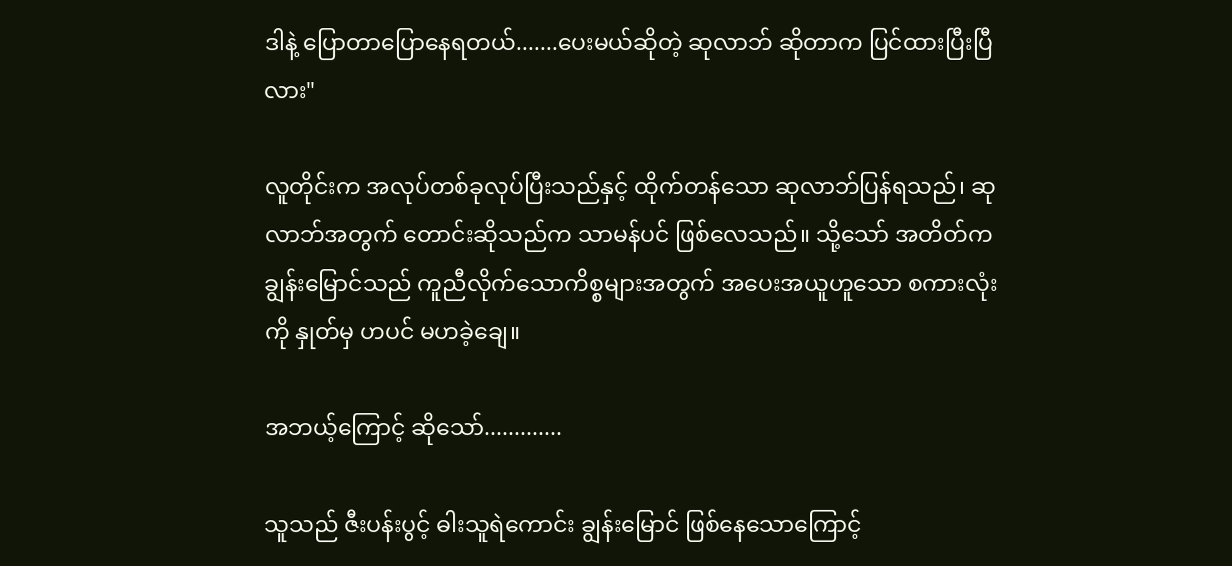ဒါနဲ့ ပြောတာပြောနေရတယ်.......ပေးမယ်ဆိုတဲ့ ဆုလာဘ် ဆိုတာက ပြင်ထားပြီးပြီလား"

လူတိုင်းက အလုပ်တစ်ခုလုပ်ပြီးသည်နှင့် ထိုက်တန်သော ဆုလာဘ်ပြန်ရသည်၊ ဆုလာဘ်အတွက် တောင်းဆိုသည်က သာမန်ပင် ဖြစ်လေသည်။ သို့သော် အတိတ်က ချွန်းမြောင်သည် ကူညီလိုက်သောကိစ္စများအတွက် အပေးအယူဟူသော စကားလုံးကို နှုတ်မှ ဟပင် မဟခဲ့ချေ။

အဘယ့်ကြောင့် ဆိုသော်.............

သူသည် ဇီးပန်းပွင့် ဓါးသူရဲကောင်း ချွန်းမြောင် ဖြစ်နေသောကြောင့်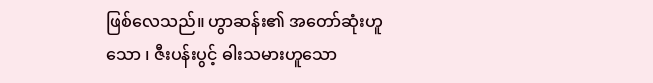ဖြစ်လေသည်။ ဟွာဆန်း၏ အတော်ဆုံးဟူသော ၊ ဇီးပန်းပွင့် ဓါးသမားဟူသော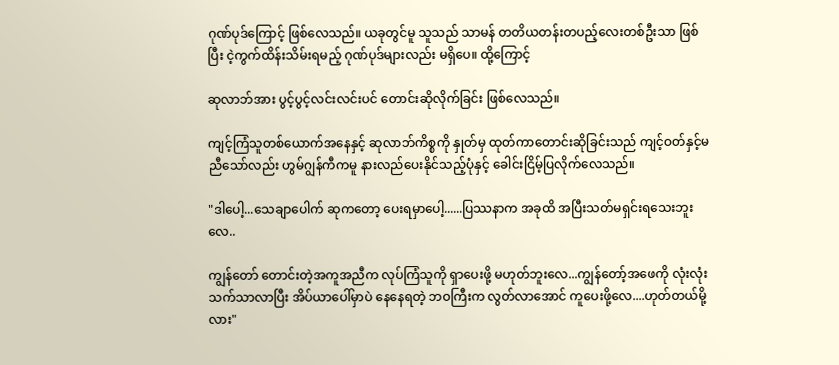ဂုဏ်ပုဒ်ကြောင့် ဖြစ်လေသည်။ ယခုတွင်မူ သူသည် သာမန် တတိယတန်းတပည့်လေးတစ်ဦးသာ ဖြစ်ပြီး ငဲ့ကွက်ထိန်းသိမ်းရမည့် ဂုဏ်ပုဒ်များလည်း မရှိပေ။ ထို့ကြောင့်

ဆုလာဘ်အား ပွင့်ပွင့်လင်းလင်းပင် တောင်းဆိုလိုက်ခြင်း ဖြစ်လေသည်။

ကျင့်ကြံသူတစ်ယောက်အနေနှင့် ဆုလာဘ်ကိစ္စကို နှုတ်မှ ထုတ်ကာတောင်းဆိုခြင်းသည် ကျင့်ဝတ်နှင့်မညီသော်လည်း ဟွမ်ဂျွန်ကီကမူ နားလည်ပေးနိုင်သည့်ပုံနှင့် ခေါင်းငြိမ့်ပြလိုက်လေသည်။

"ဒါပေါ့...သေချာပေါက် ဆုကတော့ ပေးရမှာပေါ့......ပြဿနာက အခုထိ အပြီးသတ်မရှင်းရသေးဘူးလေ..

ကျွန်တော် တောင်းတဲ့အကူအညီက လုပ်ကြံသူကို ရှာပေးဖို့ မဟုတ်ဘူးလေ...ကျွန်တော့်အဖေကို လုံးလုံးသက်သာလာပြီး အိပ်ယာပေါ်မှာပဲ နေနေရတဲ့ ဘဝကြီးက လွတ်လာအောင် ကူပေးဖို့လေ....ဟုတ်တယ်မို့လား"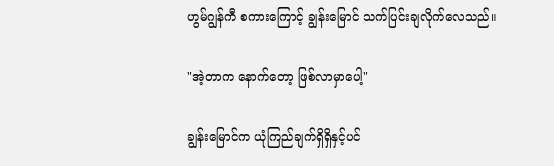ဟွမ်ဂျွန်ကီ စကားကြောင့် ချွန်းမြောင် သက်ပြင်းချလိုက်လေသည်။

"အဲ့တာက နောက်တော့ ဖြစ်လာမှာပေါ့"

ချွန်းမြောင်က ယုံကြည်ချက်ရှိရှိနှင့်ပင်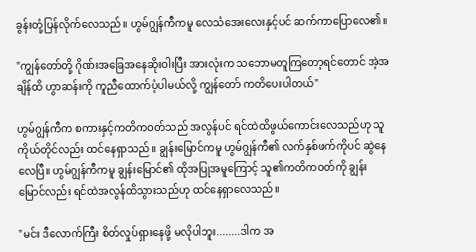ခွန်းတုံ့ပြန်လိုက်လေသည်။ ဟွမ်ဂျွန်ကီကမူ လေသံအေးလေးနှင့်ပင် ဆက်ကာပြောလေ၏။

"ကျွန်တော်တို့ ဂိုဏ်းအခြေအနေဆိုးဝါးပြီး အားလုံးက သဘောမတူကြတော့ရင်တောင် အဲ့အချိန်ထိ ဟွာဆန်းကို ကူညီထောက်ပံ့ပါမယ်လို့ ကျွန်တော် ကတိပေးပါတယ်"

ဟွမ်ဂျွန်ကီက စကားနှင့်ကတိကဝတ်သည် အလွန်ပင် ရင်ထဲထိဖွယ်ကောင်းလေသည်ဟု သူကိုယ်တိုင်လည်း ထင်နေရှာသည်။ ချွန်းမြောင်ကမူ ဟွမ်ဂျွန်ကီ၏ လက်နှစ်ဖက်ကိုပင် ဆွဲနေလေပြီ။ ဟွမ်ဂျွန်ကီကမူ ချွန်းမြောင်၏ ထိုအပြုအမူကြောင့် သူ၏ကတိကဝတ်ကို ချွန်းမြောင်လည်း ရင်ထဲအလွန်ထိသွားသည်ဟု ထင်နေရှာလေသည်။

"မင်း ဒီလောက်ကြီး စိတ်လှုပ်ရှားနေဖို့ မလိုပါဘူး........ဒါက အ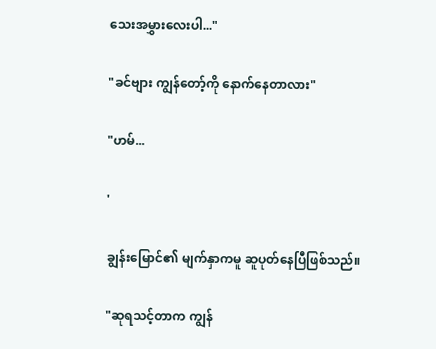သေးအမွှားလေးပါ..."

"ခင်ဗျား ကျွန်တော့်ကို နောက်နေတာလား"

"ဟမ်...

'

ချွန်းမြောင်၏ မျက်နှာကမူ ဆူပုတ်နေပြီဖြစ်သည်။

"ဆုရသင့်တာက ကျွန်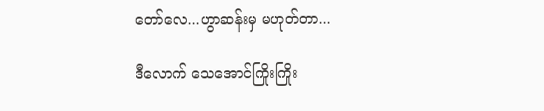တော်လေ...ဟွာဆန်းမှ မဟုတ်တာ...

ဒီလောက် သေအောင်ကြိုးကြိုး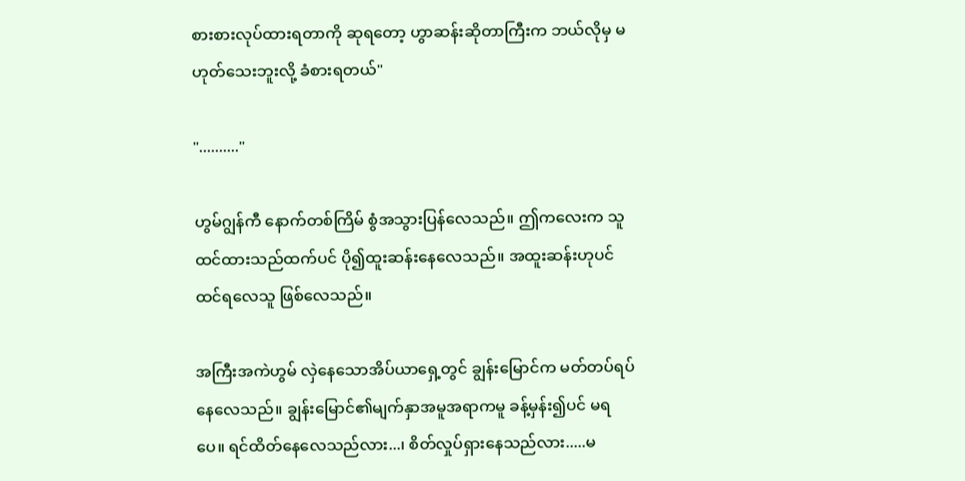စားစားလုပ်ထားရတာကို ဆုရတော့ ဟွာဆန်းဆိုတာကြီးက ဘယ်လိုမှ မဟုတ်သေးဘူးလို့ ခံစားရတယ်"

".........."

ဟွမ်ဂျွန်ကီ နောက်တစ်ကြိမ် စွံအသွားပြန်လေသည်။ ဤကလေးက သူထင်ထားသည်ထက်ပင် ပို၍ထူးဆန်းနေလေသည်။ အထူးဆန်းဟုပင် ထင်ရလေသူ ဖြစ်လေသည်။

အကြီးအကဲဟွမ် လှဲနေသောအိပ်ယာရှေ့တွင် ချွန်းမြောင်က မတ်တပ်ရပ်နေလေသည်။ ချွန်းမြောင်၏မျက်နှာအမူအရာကမူ ခန့်မှန်း၍ပင် မရပေ။ ရင်ထိတ်နေလေသည်လား...၊ စိတ်လှုပ်ရှားနေသည်လား.....မ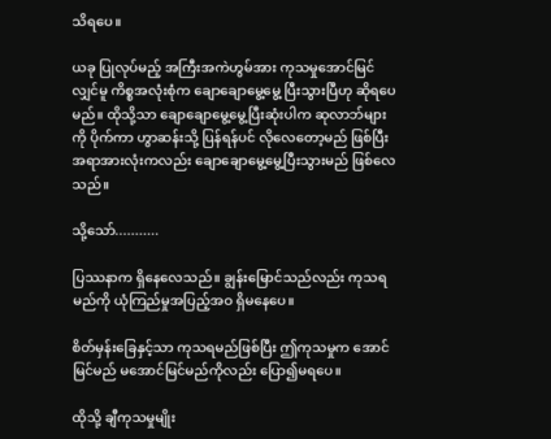သိရပေ။

ယခု ပြုလုပ်မည့် အကြီးအကဲဟွမ်အား ကုသမှုအောင်မြင်လျှင်မူ ကိစ္စအလုံးစုံက ချောချောမွေ့မွေ့ ပြီးသွားပြီဟု ဆိုရပေမည်။ ထိုသို့သာ ချောချောမွေ့မွေ့ပြီးဆုံးပါက ဆုလာဘ်များကို ပိုက်ကာ ဟွာဆန်းသို့ ပြန်ရန်ပင် လိုလေတော့မည် ဖြစ်ပြီး အရာအားလုံးကလည်း ချောချောမွေ့မွေ့ပြီးသွားမည် ဖြစ်လေသည်။

သို့သော်...........

ပြဿနာက ရှိနေလေသည်။ ချွန်းမြောင်သည်လည်း ကုသရမည်ကို ယုံကြည်မှုအပြည့်အဝ ရှိမနေပေ။

စိတ်မှန်းခြေနှင့်သာ ကုသရမည်ဖြစ်ပြီး ဤကုသမှုက အောင်မြင်မည် မအောင်မြင်မည်ကိုလည်း ပြော၍မရပေ။

ထိုသို့ ချီကုသမှုမျိုး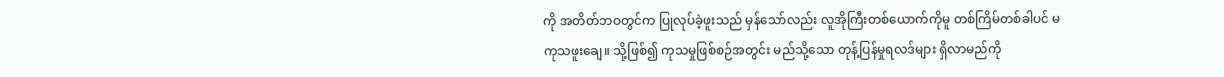ကို အတိတ်ဘဝတွင်က ပြုလုပ်ခဲ့ဖူးသည် မှန်သော်လည်း လူအိုကြီးတစ်ယောက်ကိုမူ တစ်ကြိမ်တစ်ခါပင် မကုသဖူးချေ။ သို့ဖြစ်၍ ကုသမှုဖြစ်စဉ်အတွင်း မည်သို့သော တုန့်ပြန်မှုရလဒ်များ ရှိလာမည်ကို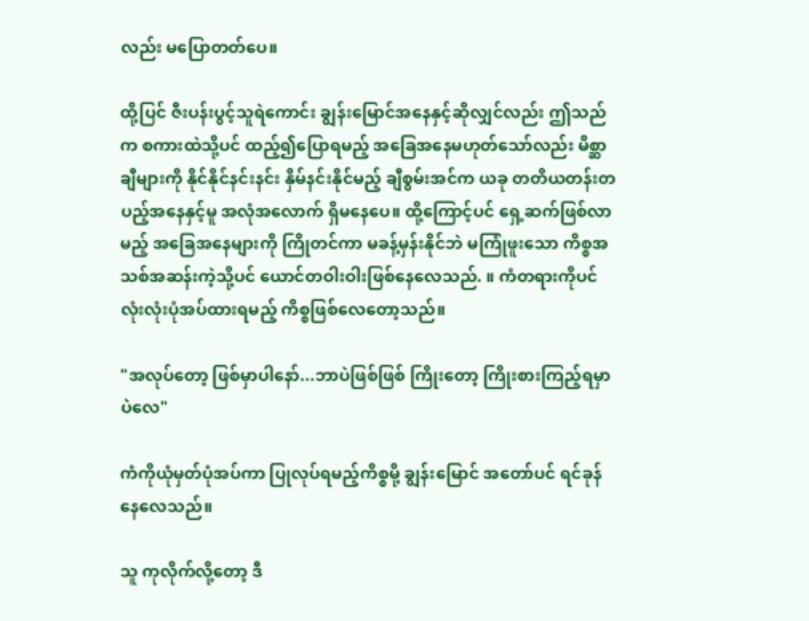လည်း မပြောတတ်ပေ။

ထို့ပြင် ဇီးပန်းပွင့်သူရဲကောင်း ချွန်းမြောင်အနေနှင့်ဆိုလျှင်လည်း ဤသည်က စကားထဲသို့ပင် ထည့်၍ပြောရမည့် အခြေအနေမဟုတ်သော်လည်း မိစ္ဆာချီများကို နိုင်နိုင်နင်းနင်း နှိမ်နင်းနိုင်မည့် ချီစွမ်းအင်က ယခု တတိယတန်းတပည့်အနေနှင့်မူ အလုံအလောက် ရှိမနေပေ။ ထို့ကြောင့်ပင် ရှေ့ဆက်ဖြစ်လာမည့် အခြေအနေများကို ကြိုတင်ကာ မခန့်မှန်းနိုင်ဘဲ မကြုံဖူးသော ကိစ္စအသစ်အဆန်းကဲ့သို့ပင် ယောင်တဝါးဝါးဖြစ်နေလေသည်. ။ ကံတရားကိုပင် လုံးလုံးပုံအပ်ထားရမည့် ကိစ္စဖြစ်လေတော့သည်။

"အလုပ်တော့ ဖြစ်မှာပါနော်...ဘာပဲဖြစ်ဖြစ် ကြိုးတော့ ကြိုးစားကြည့်ရမှာပဲလေ"

ကံကိုယုံမှတ်ပုံအပ်ကာ ပြုလုပ်ရမည့်ကိစ္စမို့ ချွန်းမြောင် အတော်ပင် ရင်ခုန်နေလေသည်။

သူ ကုလိုက်လို့တော့ ဒီ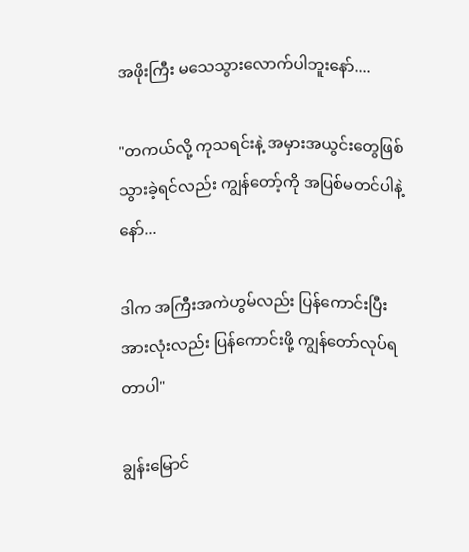အဖိုးကြီး မသေသွားလောက်ပါဘူးနော်....

"တကယ်လို့ ကုသရင်းနဲ့ အမှားအယွင်းတွေဖြစ်သွားခဲ့ရင်လည်း ကျွန်တော့်ကို အပြစ်မတင်ပါနဲ့နော်...

ဒါက အကြီးအကဲဟွမ်လည်း ပြန်ကောင်းပြီး အားလုံးလည်း ပြန်ကောင်းဖို့ ကျွန်တော်လုပ်ရတာပါ"

ချွန်းမြောင်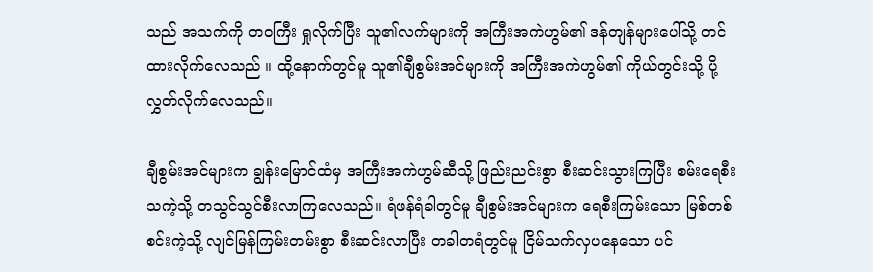သည် အသက်ကို တဝကြီး ရှုလိုက်ပြီး သူ၏လက်များကို အကြီးအကဲဟွမ်၏ ဒန်တျန်များပေါ်သို့ တင်ထားလိုက်လေသည် ။ ထို့နောက်တွင်မူ သူ၏ချီစွမ်းအင်များကို အကြီးအကဲဟွမ်၏ ကိုယ်တွင်းသို့ ပို့လွှတ်လိုက်လေသည်။

ချီစွမ်းအင်များက ချွန်းမြောင်ထံမှ အကြီးအကဲဟွမ်ဆီသို့ ဖြည်းညင်းစွာ စီးဆင်းသွားကြပြီး စမ်းရေစီးသကဲ့သို့ တသွင်သွင်စီးလာကြလေသည်။ ရံဖန်ရံခါတွင်မူ ချီစွမ်းအင်များက ရေစီးကြမ်းသော မြစ်တစ်စင်းကဲ့သို့ လျင်မြန်ကြမ်းတမ်းစွာ စီးဆင်းလာပြီး တခါတရံတွင်မူ ငြိမ်သက်လှပနေသော ပင်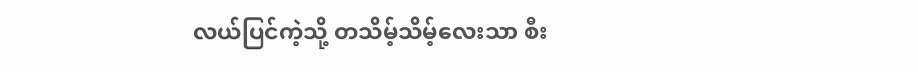လယ်ပြင်ကဲ့သို့ တသိမ့်သိမ့်လေးသာ စီး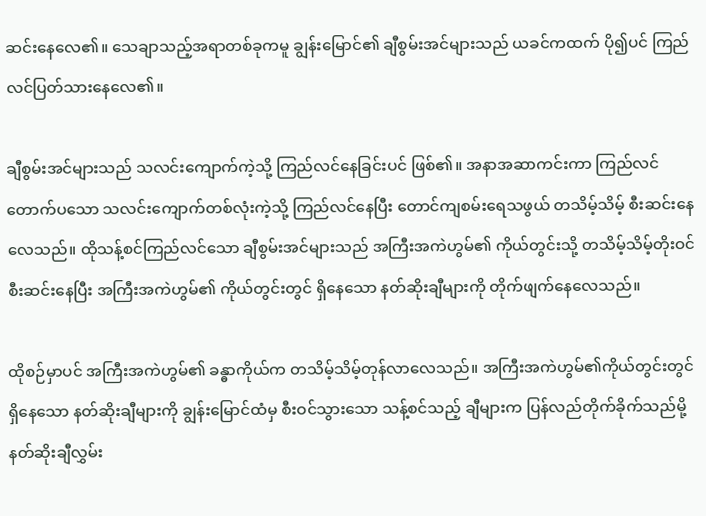ဆင်းနေလေ၏။ သေချာသည့်အရာတစ်ခုကမူ ချွန်းမြောင်၏ ချီစွမ်းအင်များသည် ယခင်ကထက် ပို၍ပင် ကြည်လင်ပြတ်သားနေလေ၏။

ချီစွမ်းအင်များသည် သလင်းကျောက်ကဲ့သို့ ကြည်လင်နေခြင်းပင် ဖြစ်၏။ အနာအဆာကင်းကာ ကြည်လင်တောက်ပသော သလင်းကျောက်တစ်လုံးကဲ့သို့ ကြည်လင်နေပြီး တောင်ကျစမ်းရေသဖွယ် တသိမ့်သိမ့် စီးဆင်းနေလေသည်။ ထိုသန့်စင်ကြည်လင်သော ချီစွမ်းအင်များသည် အကြီးအကဲဟွမ်၏ ကိုယ်တွင်းသို့ တသိမ့်သိမ့်တိုးဝင်စီးဆင်းနေပြီး အကြီးအကဲဟွမ်၏ ကိုယ်တွင်းတွင် ရှိနေသော နတ်ဆိုးချီများကို တိုက်ဖျက်နေလေသည်။

ထိုစဉ်မှာပင် အကြီးအကဲဟွမ်၏ ခန္ဓာကိုယ်က တသိမ့်သိမ့်တုန်လာလေသည်။ အကြီးအကဲဟွမ်၏ကိုယ်တွင်းတွင် ရှိနေသော နတ်ဆိုးချီများကို ချွန်းမြောင်ထံမှ စီးဝင်သွားသော သန့်စင်သည့် ချီများက ပြန်လည်တိုက်ခိုက်သည်မို့ နတ်ဆိုးချီလွှမ်း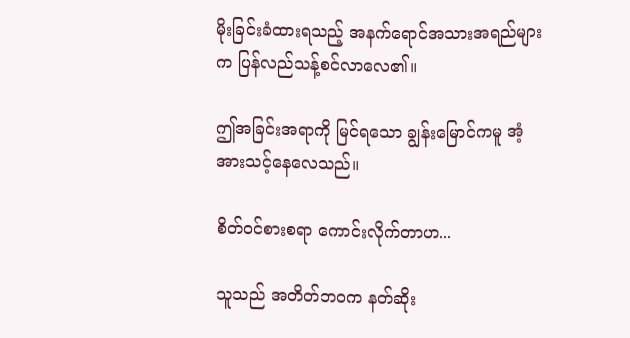မိုးခြင်းခံထားရသည့် အနက်ရောင်အသားအရည်များက ပြန်လည်သန့်စင်လာလေ၏။

ဤအခြင်းအရာကို မြင်ရသော ချွန်းမြောင်ကမူ အံ့အားသင့်နေလေသည်။

စိတ်ဝင်စားစရာ ကောင်းလိုက်တာဟ...

သူသည် အတိတ်ဘဝက နတ်ဆိုး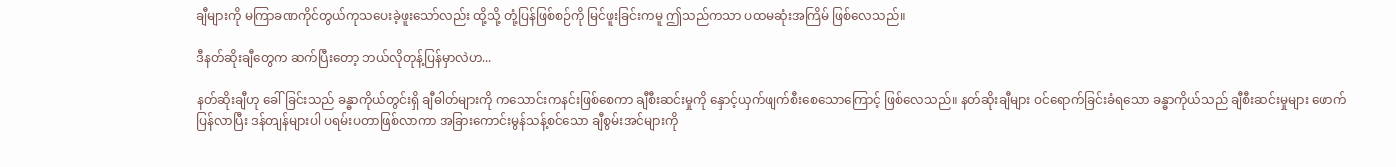ချီများကို မကြာခဏကိုင်တွယ်ကုသပေးခဲ့ဖူးသော်လည်း ထို့သို့ တုံ့ပြန်ဖြစ်စဉ်ကို မြင်ဖူးခြင်းကမူ ဤသည်ကသာ ပထမဆုံးအကြိမ် ဖြစ်လေသည်။

ဒီနတ်ဆိုးချီတွေက ဆက်ပြီးတော့ ဘယ်လိုတုန့်ပြန်မှာလဲဟ...

နတ်ဆိုးချီဟု ခေါ်ခြင်းသည် ခန္ဓာကိုယ်တွင်းရှိ ချီဓါတ်များကို ကသောင်းကနင်းဖြစ်စေကာ ချီစီးဆင်းမှုကို နှောင့်ယှက်ဖျက်စီးစေသောကြောင့် ဖြစ်လေသည်။ နတ်ဆိုးချီများ ဝင်ရောက်ခြင်းခံရသော ခန္ဓာကိုယ်သည် ချီစီးဆင်းမှုများ ဖောက်ပြန်လာပြီး ဒန်တျန်များပါ ပရမ်းပတာဖြစ်လာကာ အခြားကောင်းမွန်သန့်စင်သော ချီစွမ်းအင်များကို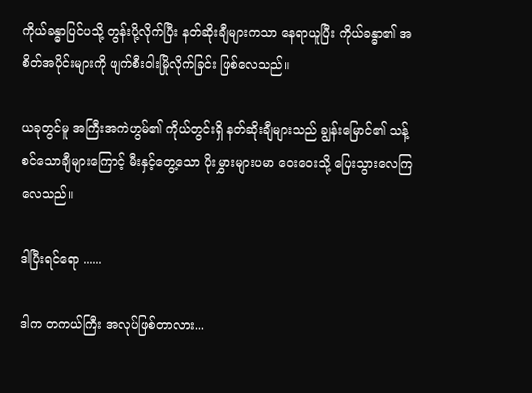ကိုယ်ခန္ဓာပြင်ပသို့ တွန်းပို့လိုက်ပြီး နတ်ဆိုးချီများကသာ နေရာယူပြီး ကိုယ်ခန္ဓာ၏ အစိတ်အပိုင်းများကို ဖျက်စီးဝါးမြိုလိုက်ခြင်း ဖြစ်လေသည်။

ယခုတွင်မူ အကြီးအကဲဟွမ်၏ ကိုယ်တွင်းရှိ နတ်ဆိုးချီများသည် ချွန်းမြောင်၏ သန့်စင်သောချီများကြောင့် မီးနှင့်တွေ့သော ပိုးမွှားများပမာ ဝေးဝေးသို့ ပြေးသွားလေကြလေသည်။

ဒါပြီးရင်ရော ......

ဒါက တကယ်ကြီး အလုပ်ဖြစ်တာလား...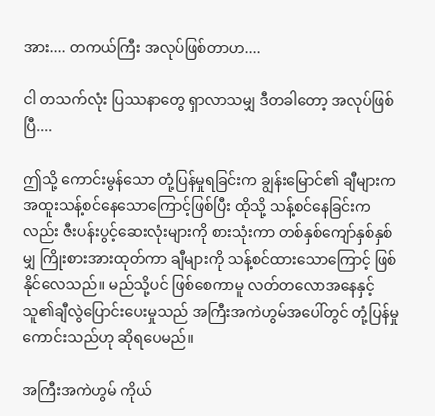အား.... တကယ်ကြီး အလုပ်ဖြစ်တာဟ....

ငါ တသက်လုံး ပြဿနာတွေ ရှာလာသမျှ ဒီတခါတော့ အလုပ်ဖြစ်ပြီ....

ဤသို့ ကောင်းမွန်သော တုံ့ပြန်မှုရခြင်းက ချွန်းမြောင်၏ ချီများက အထူးသန့်စင်နေသောကြောင့်ဖြစ်ပြီး ထိုသို့ သန့်စင်နေခြင်းကလည်း ဇီးပန်းပွင့်ဆေးလုံးများကို စားသုံးကာ တစ်နှစ်ကျော်နှစ်နှစ်မျှ ကြိုးစားအားထုတ်ကာ ချီများကို သန့်စင်ထားသောကြောင့် ဖြစ်နိုင်လေသည်။ မည်သို့ပင် ဖြစ်စေကာမူ လတ်တလောအနေနှင့် သူ၏ချီလွဲပြောင်းပေးမှုသည် အကြီးအကဲဟွမ်အပေါ်တွင် တုံ့ပြန်မှုကောင်းသည်ဟု ဆိုရပေမည်။

အကြီးအကဲဟွမ် ကိုယ်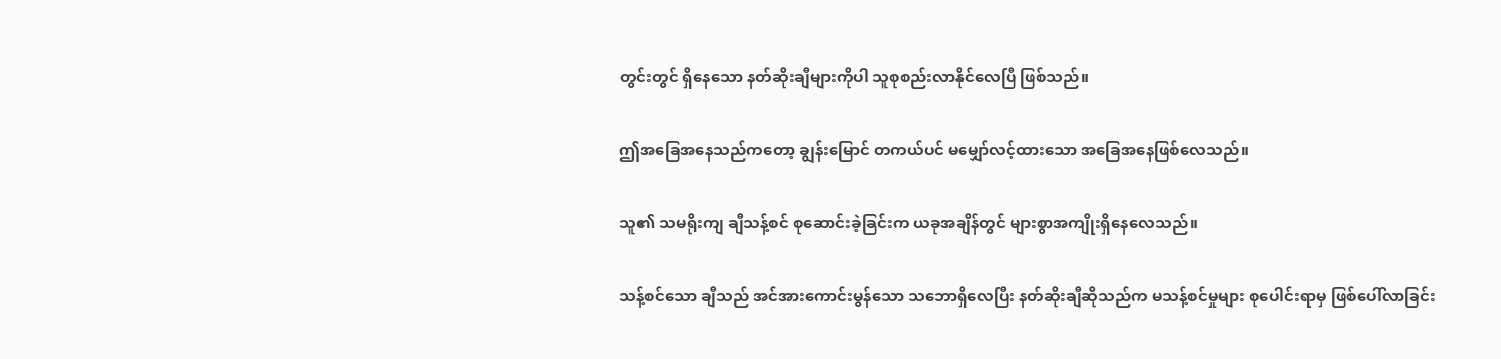တွင်းတွင် ရှိနေသော နတ်ဆိုးချီများကိုပါ သူစုစည်းလာနိုင်လေပြီ ဖြစ်သည်။

ဤအခြေအနေသည်ကတော့ ချွန်းမြောင် တကယ်ပင် မမျှော်လင့်ထားသော အခြေအနေဖြစ်လေသည်။

သူ၏ သမရိုးကျ ချီသန့်စင် စုဆောင်းခဲ့ခြင်းက ယခုအချိန်တွင် များစွာအကျိုးရှိနေလေသည်။

သန့်စင်သော ချီသည် အင်အားကောင်းမွန်သော သဘောရှိလေပြီး နတ်ဆိုးချီဆိုသည်က မသန့်စင်မှုများ စုပေါင်းရာမှ ဖြစ်ပေါ်လာခြင်း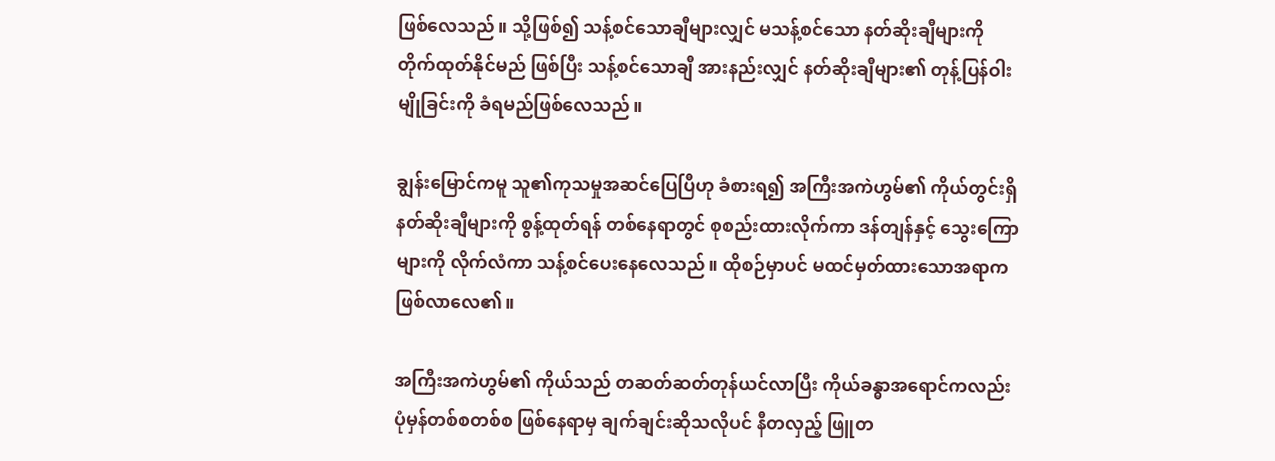ဖြစ်လေသည်။ သို့ဖြစ်၍ သန့်စင်သောချီများလျှင် မသန့်စင်သော နတ်ဆိုးချီများကို တိုက်ထုတ်နိုင်မည် ဖြစ်ပြီး သန့်စင်သောချီ အားနည်းလျှင် နတ်ဆိုးချီများ၏ တုန့်ပြန်ဝါးမျိုခြင်းကို ခံရမည်ဖြစ်လေသည်။

ချွန်းမြောင်ကမူ သူ၏ကုသမှုအဆင်ပြေပြီဟု ခံစားရ၍ အကြီးအကဲဟွမ်၏ ကိုယ်တွင်းရှိ နတ်ဆိုးချီများကို စွန့်ထုတ်ရန် တစ်နေရာတွင် စုစည်းထားလိုက်ကာ ဒန်တျန်နှင့် သွေးကြောများကို လိုက်လံကာ သန့်စင်ပေးနေလေသည်။ ထိုစဉ်မှာပင် မထင်မှတ်ထားသောအရာက ဖြစ်လာလေ၏။

အကြီးအကဲဟွမ်၏ ကိုယ်သည် တဆတ်ဆတ်တုန်ယင်လာပြီး ကိုယ်ခန္ဓာအရောင်ကလည်း ပုံမှန်တစ်စတစ်စ ဖြစ်နေရာမှ ချက်ချင်းဆိုသလိုပင် နီတလှည့် ဖြူတ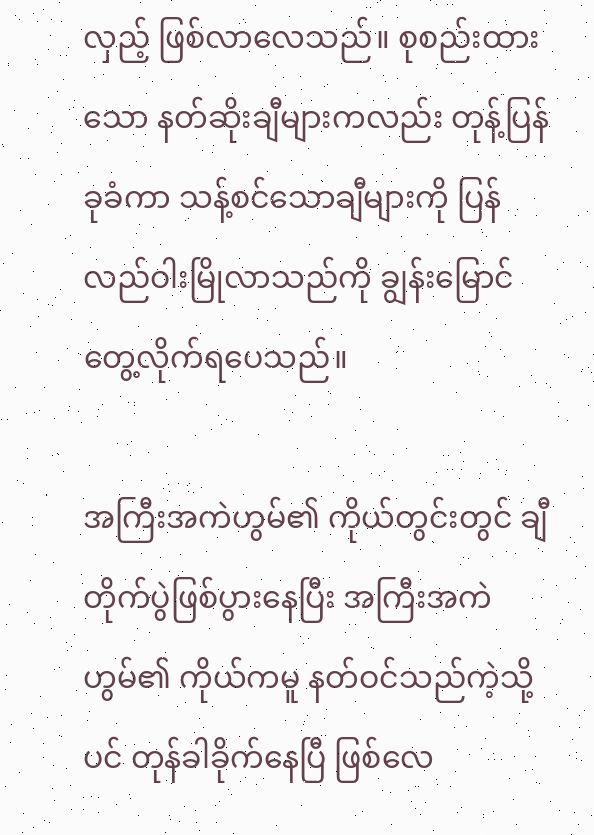လှည့် ဖြစ်လာလေသည်။ စုစည်းထားသော နတ်ဆိုးချီများကလည်း တုန့်ပြန်ခုခံကာ သန့်စင်သောချီများကို ပြန်လည်ဝါးမြိုလာသည်ကို ချွန်းမြောင်တွေ့လိုက်ရပေသည်။

အကြီးအကဲဟွမ်၏ ကိုယ်တွင်းတွင် ချီတိုက်ပွဲဖြစ်ပွားနေပြီး အကြီးအကဲဟွမ်၏ ကိုယ်ကမူ နတ်ဝင်သည်ကဲ့သို့ပင် တုန်ခါခိုက်နေပြီ ဖြစ်လေ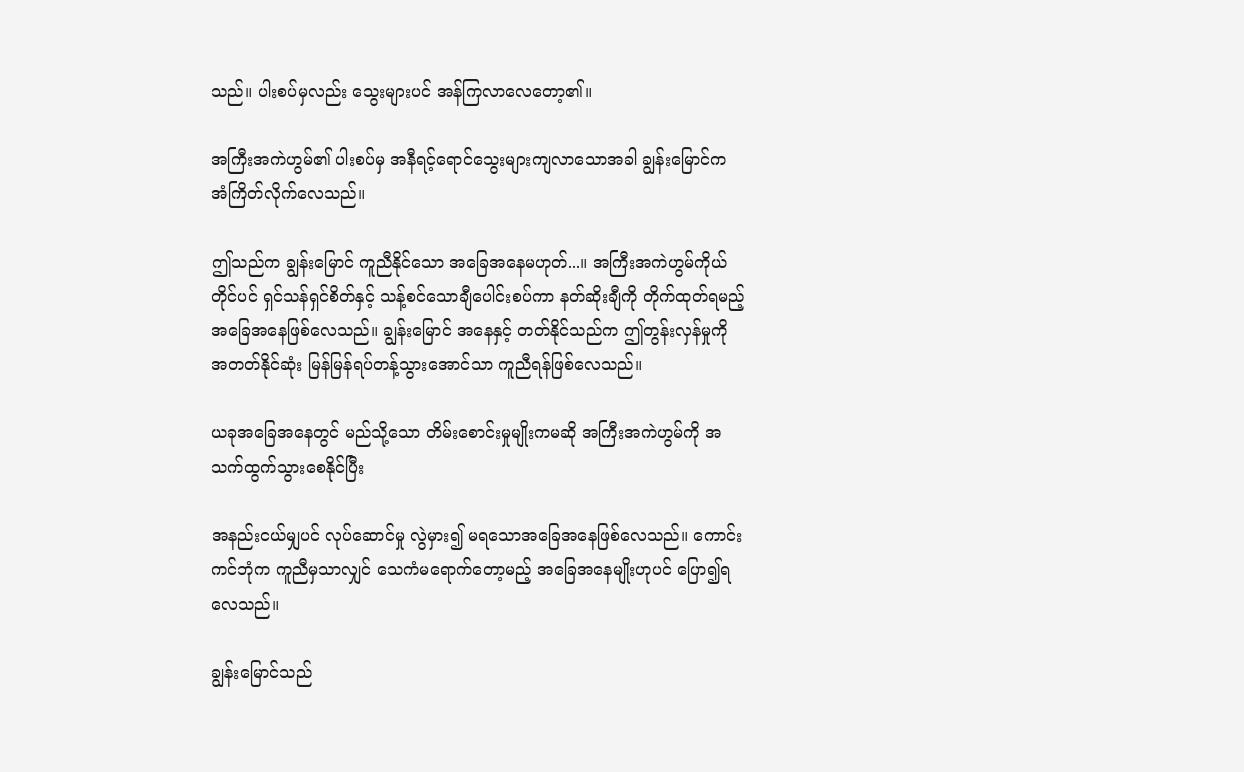သည်။ ပါးစပ်မှလည်း သွေးများပင် အန်ကြလာလေတော့၏။

အကြီးအကဲဟွမ်၏ ပါးစပ်မှ အနီရင့်ရောင်သွေးများကျလာသောအခါ ချွန်းမြောင်က အံကြိတ်လိုက်လေသည်။

ဤသည်က ချွန်းမြောင် ကူညီနိုင်သော အခြေအနေမဟုတ်...။ အကြီးအကဲဟွမ်ကိုယ်တိုင်ပင် ရှင်သန်ရှင်စိတ်နှင့် သန့်စင်သောချီပေါင်းစပ်ကာ နတ်ဆိုးချီကို တိုက်ထုတ်ရမည့် အခြေအနေဖြစ်လေသည်။ ချွန်းမြောင် အနေနှင့် တတ်နိုင်သည်က ဤတွန်းလှန်မှုကို အတတ်နိုင်ဆုံး မြန်မြန်ရပ်တန့်သွားအောင်သာ ကူညီရန်ဖြစ်လေသည်။

ယခုအခြေအနေတွင် မည်သို့သော တိမ်းစောင်းမှုမျိုးကမဆို အကြီးအကဲဟွမ်ကို အသက်ထွက်သွားစေနိုင်ပြီး

အနည်းငယ်မျှပင် လုပ်ဆောင်မှု လွဲမှား၍ မရသောအခြေအနေဖြစ်လေသည်။ ကောင်းကင်ဘုံက ကူညီမှသာလျှင် သေကံမရောက်တော့မည့် အခြေအနေမျိုးဟုပင် ပြော၍ရလေသည်။

ချွန်းမြောင်သည်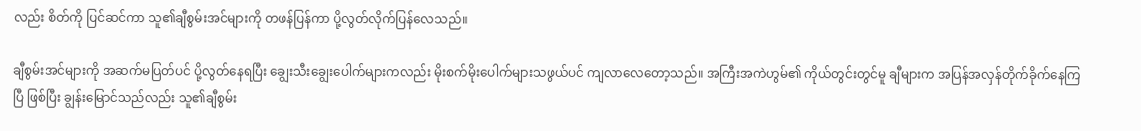လည်း စိတ်ကို ပြင်ဆင်ကာ သူ၏ချီစွမ်းအင်များကို တဖန်ပြန်ကာ ပို့လွတ်လိုက်ပြန်လေသည်။

ချီစွမ်းအင်များကို အဆက်မပြတ်ပင် ပို့လွတ်နေရပြီး ချွေးသီးချွေးပေါက်များကလည်း မိုးစက်မိုးပေါက်များသဖွယ်ပင် ကျလာလေတော့သည်။ အကြီးအကဲဟွမ်၏ ကိုယ်တွင်းတွင်မူ ချီများက အပြန်အလှန်တိုက်ခိုက်နေကြပြီ ဖြစ်ပြီး ချွန်းမြောင်သည်လည်း သူ၏ချီစွမ်း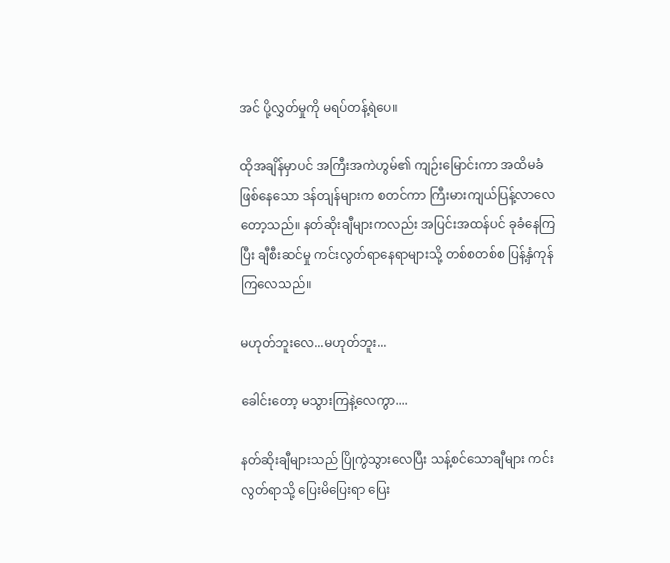အင် ပို့လွှတ်မှုကို မရပ်တန့်ရဲပေ။

ထိုအချိန်မှာပင် အကြီးအကဲဟွမ်၏ ကျဉ်းမြောင်းကာ အထိမခံဖြစ်နေသော ဒန်တျန်များက စတင်ကာ ကြီးမားကျယ်ပြန့်လာလေတော့သည်။ နတ်ဆိုးချီများကလည်း အပြင်းအထန်ပင် ခုခံနေကြပြီး ချီစီးဆင်မှု ကင်းလွတ်ရာနေရာများသို့ တစ်စတစ်စ ပြန့်နှံကုန်ကြလေသည်။

မဟုတ်ဘူးလေ...မဟုတ်ဘူး...

ခေါင်းတော့ မသွားကြနဲ့လေကွာ....

နတ်ဆိုးချီများသည် ပြိုကွဲသွားလေပြီး သန့်စင်သောချီများ ကင်းလွတ်ရာသို့ ပြေးမိပြေးရာ ပြေး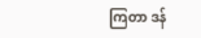ကြတာ ဒန်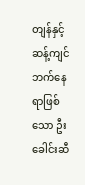တျန်နှင့်ဆန့်ကျင်ဘက်နေရာဖြစ်သော ဦးခေါင်းဆီ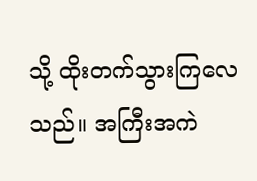သို့ ထိုးတက်သွားကြလေသည်။ အကြီးအကဲ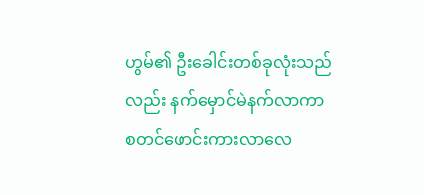ဟွမ်၏ ဦးခေါင်းတစ်ခုလုံးသည်လည်း နက်မှောင်မဲနက်လာကာ စတင်ဖောင်းကားလာလေ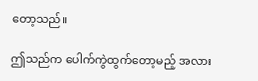တော့သည်။

ဤသည်က ပေါက်ကွဲထွက်တော့မည့် အလား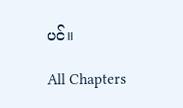ပင်။

All Chapters